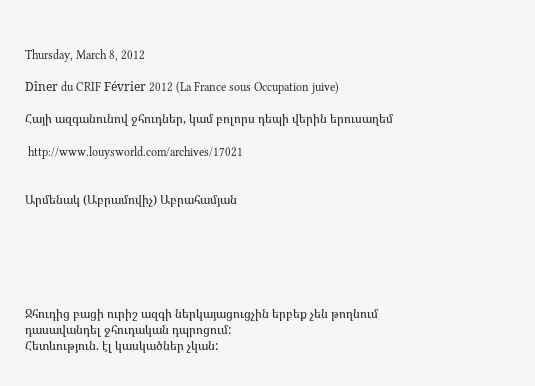Thursday, March 8, 2012

Dîner du CRIF Février 2012 (La France sous Occupation juive)

Հայի ազգանունով ջհուդներ, կամ բոլորս դեպի վերին երուսաղեմ

 http://www.louysworld.com/archives/17021


Արմենակ (Աբրամովիչ) Աբրահամյան






Ջհուդից բացի ուրիշ ազգի ներկայացուցչին երբեք չեն թողնում դասավանդել ջհուդական դպրոցում:
Հետևություն. էլ կասկածներ չկան: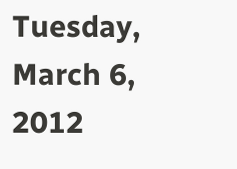Tuesday, March 6, 2012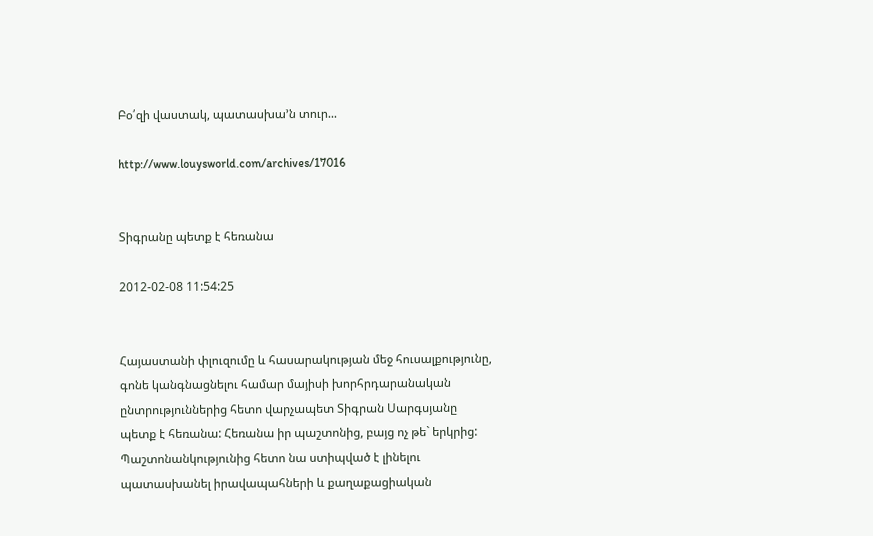Բօ՛զի վաստակ, պատասխա’ն տուր...

http://www.louysworld.com/archives/17016


Տիգրանը պետք է հեռանա

2012-02-08 11:54:25


Հայաստանի փլուզումը և հասարակության մեջ հուսալքությունը, գոնե կանգնացնելու համար մայիսի խորհրդարանական ընտրություններից հետո վարչապետ Տիգրան Սարգսյանը պետք է հեռանա: Հեռանա իր պաշտոնից, բայց ոչ թե` երկրից: Պաշտոնանկությունից հետո նա ստիպված է լինելու պատասխանել իրավապահների և քաղաքացիական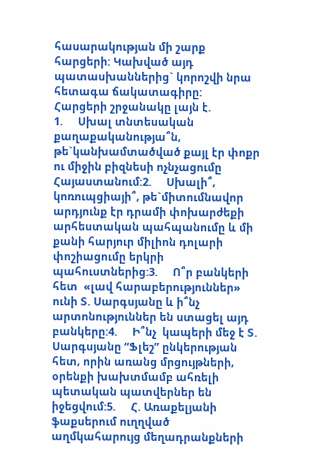հասարակության մի շարք հարցերի: Կախված այդ պատասխաններից` կորոշվի նրա հետագա ճակատագիրը:
Հարցերի շրջանակը լայն է.
1.     Սխալ տնտեսական քաղաքականությա՞ն, թե`կանխամտածված քայլ էր փոքր ու միջին բիզնեսի ոչնչացումը Հայաստանում:2.     Սխալի՞, կոռուպցիայի՞, թե`միտումնավոր արդյունք էր դրամի փոխարժեքի արհեստական պահպանումը և մի քանի հարյուր միլիոն դոլարի փոշիացումը երկրի պահուստներից:3.     Ո՞ր բանկերի հետ  «լավ հարաբերություններ» ունի Տ. Սարգսյանը և ի՞նչ արտոնություններ են ստացել այդ բանկերը:4.     Ի՞նչ  կապերի մեջ է Տ. Սարգսյանը “Ֆլեշ” ընկերության հետ, որին առանց մրցույթների, օրենքի խախտմամբ ահռելի պետական պատվերներ են իջեցվում:5.     Հ. Առաքելյանի ֆաքսերում ուղղված աղմկահարույց մեղադրանքների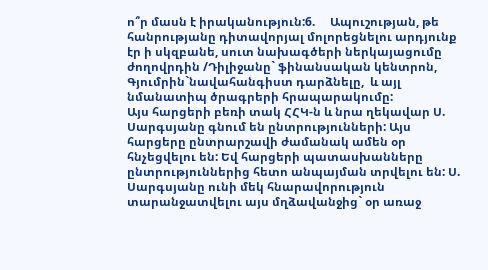ո՞ր մասն է իրականություն:6.     Ապուշության, թե հանրությանը դիտավորյալ մոլորեցնելու արդյունք էր ի սկզբանե, սուտ նախագծերի ներկայացումը ժողովրդին /Դիլիջանը` ֆինանսական կենտրոն, Գյումրին`նավահանգիստ դարձնելը,  և այլ նմանատիպ ծրագրերի հրապարակումը:
Այս հարցերի բեռի տակ ՀՀԿ-ն և նրա ղեկավար Ս. Սարգսյանը գնում են ընտրությունների: Այս հարցերը ընտրարշավի ժամանակ ամեն օր հնչեցվելու են: Եվ հարցերի պատասխանները ընտրություններից հետո անպայման տրվելու են: Ս. Սարգսյանը ունի մեկ հնարավորություն տարանջատվելու այս մղձավանջից` օր առաջ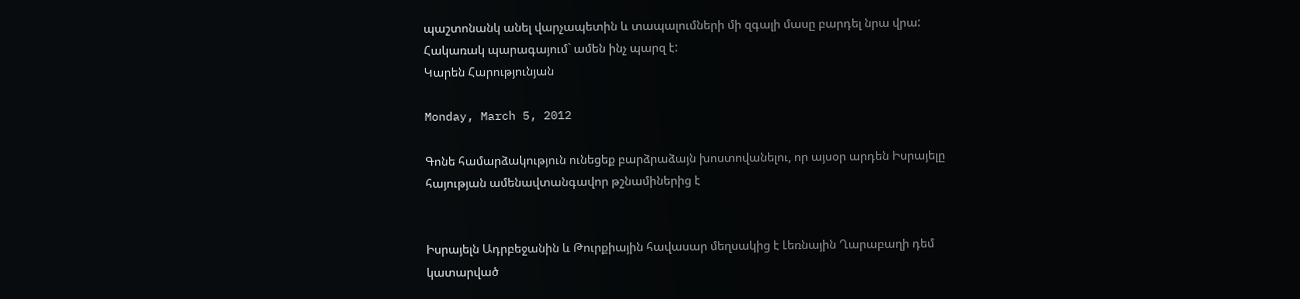պաշտոնանկ անել վարչապետին և տապալումների մի զգալի մասը բարդել նրա վրա: Հակառակ պարագայում` ամեն ինչ պարզ է:
Կարեն Հարությունյան

Monday, March 5, 2012

Գոնե համարձակություն ունեցեք բարձրաձայն խոստովանելու, որ այսօր արդեն Իսրայելը հայության ամենավտանգավոր թշնամիներից է


Իսրայելն Ադրբեջանին և Թուրքիային հավասար մեղսակից է Լեռնային Ղարաբաղի դեմ կատարված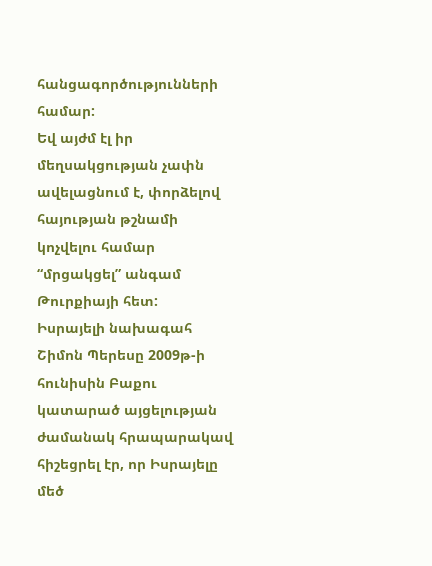հանցագործությունների համար:
Եվ այժմ էլ իր մեղսակցության չափն ավելացնում է, փորձելով հայության թշնամի կոչվելու համար “մրցակցել” անգամ Թուրքիայի հետ:
Իսրայելի նախագահ Շիմոն Պերեսը 2009թ-ի հունիսին Բաքու կատարած այցելության ժամանակ հրապարակավ հիշեցրել էր, որ Իսրայելը մեծ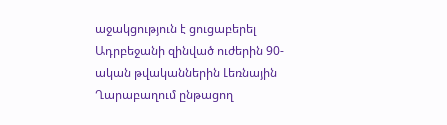աջակցություն է ցուցաբերել Ադրբեջանի զինված ուժերին 90- ական թվականներին Լեռնային Ղարաբաղում ընթացող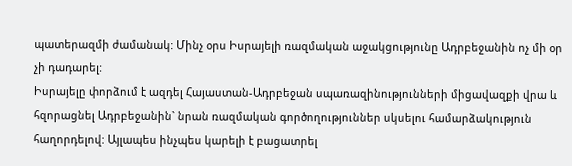պատերազմի ժամանակ: Մինչ օրս Իսրայելի ռազմական աջակցությունը Ադրբեջանին ոչ մի օր չի դադարել:
Իսրայելը փորձում է ազդել Հայաստան-Ադրբեջան սպառազինությունների միցավազքի վրա և հզորացնել Ադրբեջանին` նրան ռազմական գործողություններ սկսելու համարձակություն հաղորդելով: Այլապես ինչպես կարելի է բացատրել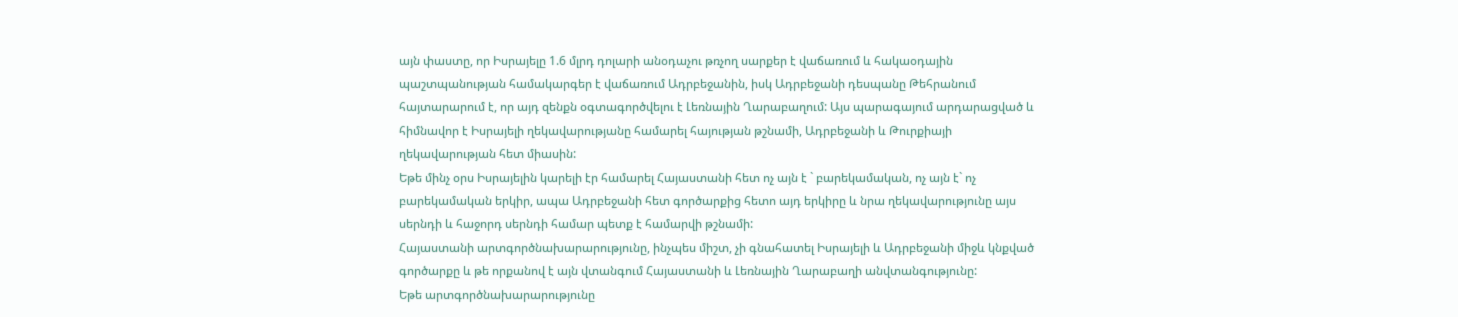այն փաստը, որ Իսրայելը 1.6 մլրդ դոլարի անօդաչու թռչող սարքեր է վաճառում և հակաօդային պաշտպանության համակարգեր է վաճառում Ադրբեջանին, իսկ Ադրբեջանի դեսպանը Թեհրանում հայտարարում է, որ այդ զենքն օգտագործվելու է Լեռնային Ղարաբաղում: Այս պարագայում արդարացված և հիմնավոր է Իսրայելի ղեկավարությանը համարել հայության թշնամի, Ադրբեջանի և Թուրքիայի ղեկավարության հետ միասին:
Եթե մինչ օրս Իսրայելին կարելի էր համարել Հայաստանի հետ ոչ այն է ` բարեկամական, ոչ այն է` ոչ բարեկամական երկիր, ապա Ադրբեջանի հետ գործարքից հետո այդ երկիրը և նրա ղեկավարությունը այս սերնդի և հաջորդ սերնդի համար պետք է համարվի թշնամի:
Հայաստանի արտգործնախարարությունը, ինչպես միշտ, չի գնահատել Իսրայելի և Ադրբեջանի միջև կնքված գործարքը և թե որքանով է այն վտանգում Հայաստանի և Լեռնային Ղարաբաղի անվտանգությունը:
Եթե արտգործնախարարությունը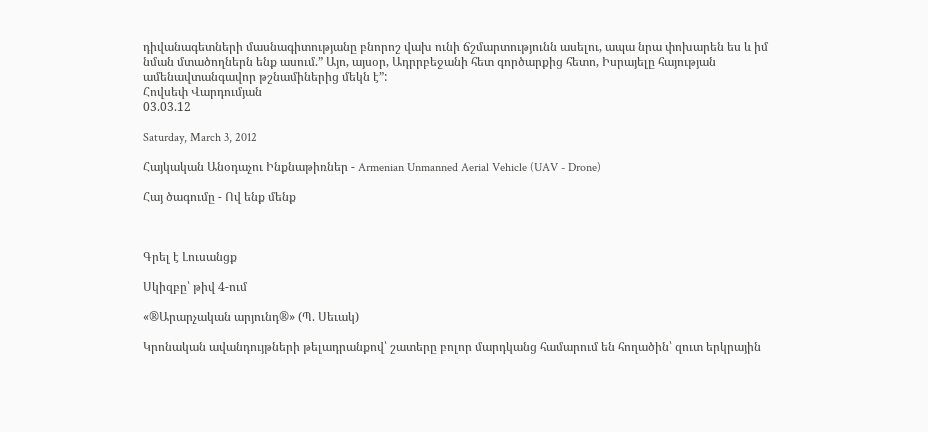դիվանագետների մասնագիտությանը բնորոշ վախ ունի ճշմարտությունն ասելու, ապա նրա փոխարեն ես և իմ նման մտածողներն ենք ասում.” Այո, այսօր, Ադրրբեջանի հետ գործարքից հետո, Իսրայելը հայության ամենավտանգավոր թշնամիներից մեկն է”:
Հովսեփ Վարդումյան
03.03.12

Saturday, March 3, 2012

Հայկական Անօդաչու Ինքնաթիռներ - Armenian Unmanned Aerial Vehicle (UAV - Drone)

Հայ ծագումը - Ով ենք մենք



Գրել է Լուսանցք

Սկիզբը՝ թիվ 4-ում

«®Արարչական արյունդ®» (Պ. Սեւակ)

Կրոնական ավանդույթների թելադրանքով՝ շատերը բոլոր մարդկանց համարում են հողածին՝ զուտ երկրային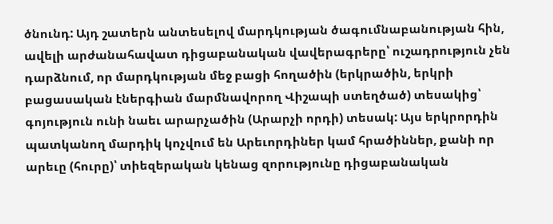ծնունդ: Այդ շատերն անտեսելով մարդկության ծագումնաբանության հին, ավելի արժանահավատ դիցաբանական վավերագրերը՝ ուշադրություն չեն դարձնում, որ մարդկության մեջ բացի հողածին (երկրածին, երկրի բացասական էներգիան մարմնավորող Վիշապի ստեղծած) տեսակից՝ գոյություն ունի նաեւ արարչածին (Արարչի որդի) տեսակ: Այս երկրորդին պատկանող մարդիկ կոչվում են Արեւորդիներ կամ հրածիններ, քանի որ արեւը (հուրը)՝ տիեզերական կենաց զորությունը դիցաբանական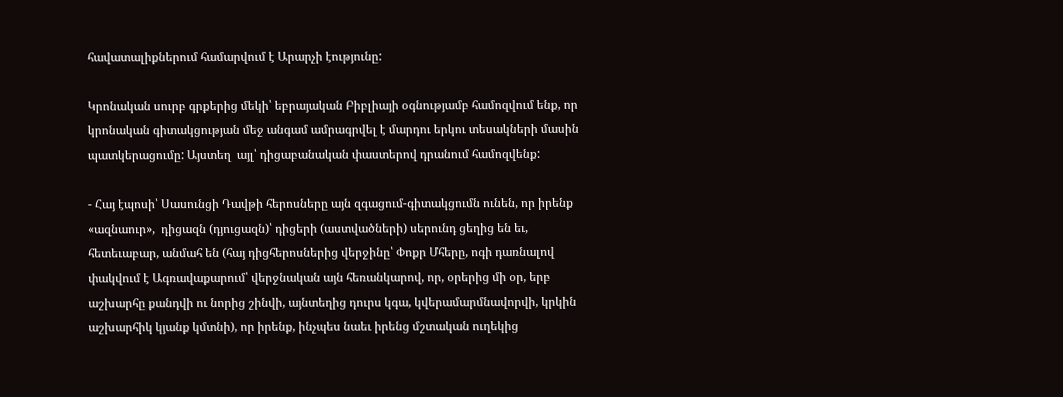հավատալիքներում համարվում է Արարչի էությունը:

Կրոնական սուրբ գրքերից մեկի՝ եբրայական Բիբլիայի օգնությամբ համոզվում ենք, որ կրոնական գիտակցության մեջ անգամ ամրագրվել է մարդու երկու տեսակների մասին պատկերացումը: Այստեղ  այլ՝ դիցաբանական փաստերով դրանում համոզվենք:

- Հայ էպոսի՝ Սասունցի Դավթի հերոսները այն զգացում-գիտակցումն ունեն, որ իրենք «ազնաուր»,  դիցազն (դյուցազն)՝ դիցերի (աստվածների) սերունդ ցեղից են եւ, հետեւաբար, անմահ են (հայ դիցհերոսներից վերջինը՝ Փոքր Մհերը, ոգի դառնալով փակվում է Ագռավաքարում՝ վերջնական այն հեռանկարով, որ, օրերից մի օր, երբ աշխարհը քանդվի ու նորից շինվի, այնտեղից դուրս կգա, կվերամարմնավորվի, կրկին աշխարհիկ կյանք կմտնի), որ իրենք, ինչպես նաեւ իրենց մշտական ուղեկից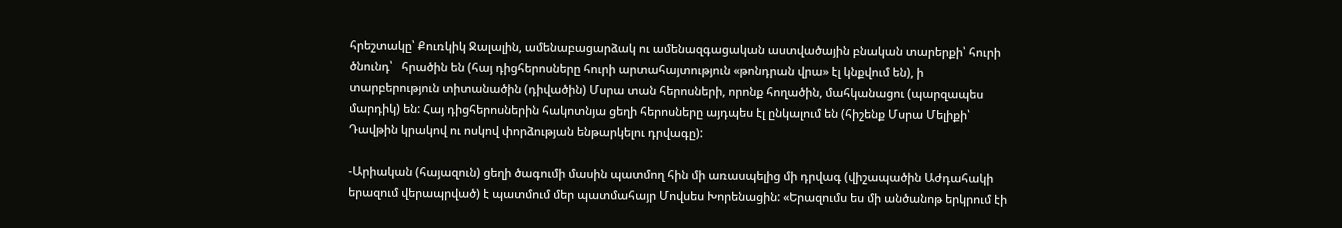հրեշտակը՝ Քուռկիկ Ջալալին, ամենաբացարձակ ու ամենազգացական աստվածային բնական տարերքի՝ հուրի ծնունդ՝   հրածին են (հայ դիցհերոսները հուրի արտահայտություն «թոնդրան վրա» էլ կնքվում են), ի տարբերություն տիտանածին (դիվածին) Մսրա տան հերոսների, որոնք հողածին, մահկանացու (պարզապես մարդիկ) են: Հայ դիցհերոսներին հակոտնյա ցեղի հերոսները այդպես էլ ընկալում են (հիշենք Մսրա Մելիքի՝ Դավթին կրակով ու ոսկով փորձության ենթարկելու դրվագը):

-Արիական (հայազուն) ցեղի ծագումի մասին պատմող հին մի առասպելից մի դրվագ (վիշապածին Աժդահակի երազում վերապրված) է պատմում մեր պատմահայր Մովսես Խորենացին: «Երազումս ես մի անծանոթ երկրում էի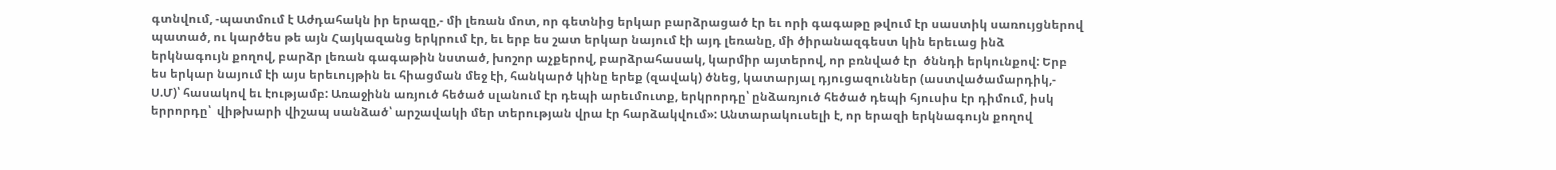գտնվում, -պատմում է Աժդահակն իր երազը,- մի լեռան մոտ, որ գետնից երկար բարձրացած էր եւ որի գագաթը թվում էր սաստիկ սառույցներով պատած, ու կարծես թե այն Հայկազանց երկրում էր, եւ երբ ես շատ երկար նայում էի այդ լեռանը, մի ծիրանազգեստ կին երեւաց ինձ երկնագույն քողով, բարձր լեռան գագաթին նստած, խոշոր աչքերով, բարձրահասակ, կարմիր այտերով, որ բռնված էր  ծննդի երկունքով: Երբ ես երկար նայում էի այս երեւույթին եւ հիացման մեջ էի, հանկարծ կինը երեք (զավակ) ծնեց, կատարյալ դյուցազուններ (աստվածամարդիկ,- Ս.Մ)՝ հասակով եւ էությամբ: Առաջինն առյուծ հեծած սլանում էր դեպի արեւմուտք, երկրորդը՝ ընձառյուծ հեծած դեպի հյուսիս էր դիմում, իսկ երրորդը՝  վիթխարի վիշապ սանձած՝ արշավակի մեր տերության վրա էր հարձակվում»: Անտարակուսելի է, որ երազի երկնագույն քողով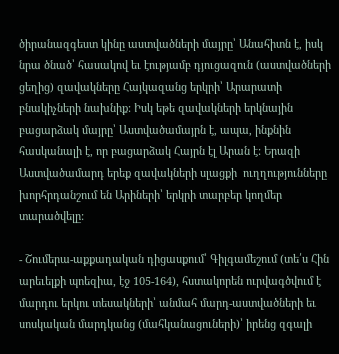ծիրանազգեստ կինը աստվածների մայրը՝ Անահիտն է, իսկ նրա ծնած՝ հասակով եւ էությամբ դյուցազուն (աստվածների ցեղից) զավակները Հայկազանց երկրի՝ Արարատի բնակիչների նախնիք: Իսկ եթե զավակների երկնային բացարձակ մայրը՝ Աստվածամայրն է, ապա, ինքնին հասկանալի է, որ բացարձակ Հայրն էլ Արան է: Երազի Աստվածամարդ երեք զավակների սլացքի  ուղղությունները խորհրդանշում են Արիների՝ երկրի տարբեր կողմեր տարածվելը:

- Շումերա-աքքադական դիցասքում՝ Գիլգամեշում (տե՛ս Հին արեւելքի պոեզիա, էջ 105-164), հստակորեն ուրվագծվում է մարդու երկու տեսակների՝ անմահ մարդ-աստվածների եւ սոսկական մարդկանց (մահկանացուների)՝ իրենց զգալի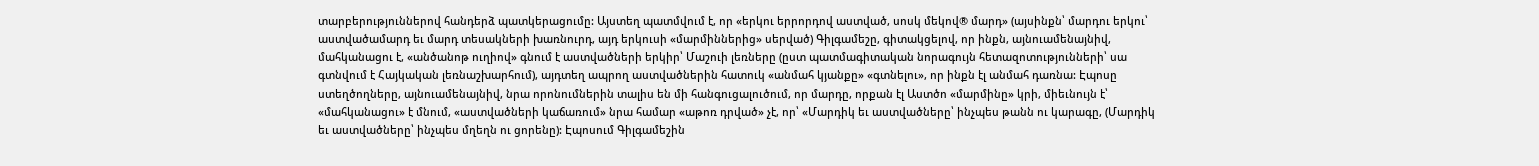տարբերություններով հանդերձ պատկերացումը: Այստեղ պատմվում է, որ «երկու երրորդով աստված, սոսկ մեկով® մարդ» (այսինքն՝ մարդու երկու՝ աստվածամարդ եւ մարդ տեսակների խառնուրդ, այդ երկուսի «մարմիններից» սերված) Գիլգամեշը, գիտակցելով, որ ինքն, այնուամենայնիվ, մահկանացու է, «անծանոթ ուղիով» գնում է աստվածների երկիր՝ Մաշուի լեռները (ըստ պատմագիտական նորագույն հետազոտությունների՝ սա գտնվում է Հայկական լեռնաշխարհում), այդտեղ ապրող աստվածներին հատուկ «անմահ կյանքը» «գտնելու», որ ինքն էլ անմահ դառնա: Էպոսը ստեղծողները, այնուամենայնիվ, նրա որոնումներին տալիս են մի հանգուցալուծում, որ մարդը, որքան էլ Աստծո «մարմինը» կրի, միեւնույն է՝ «մահկանացու» է մնում, «աստվածների կաճառում» նրա համար «աթոռ դրված» չէ, որ՝ «Մարդիկ եւ աստվածները՝ ինչպես թանն ու կարագը, (Մարդիկ եւ աստվածները՝ ինչպես մղեղն ու ցորենը): Էպոսում Գիլգամեշին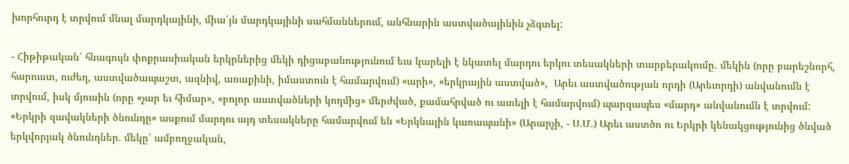խորհուրդ է տրվում մնալ մարդկայինի, միա՛յն մարդկայինի սահմաններում, անհնարին աստվածայինին չձգտել:

- Հիթիթական՝ հնագույն փոքրասիական երկրներից մեկի դիցաբանությունում եւս կարելի է նկատել մարդու երկու տեսակների տարբերակումը. մեկին (որը բարեշնորհ, հարուստ, ուժեղ, աստվածապաշտ, ազնիվ, առաքինի, իմաստուն է համարվում) «արի», «երկրային աստված»,  Արեւ աստվածության որդի (Արեւորդի) անվանումն է տրվում, իսկ մյուսին (որը «չար եւ հիմար», «բոլոր աստվածների կողմից» մերժված, քամահրված ու ատելի է համարվում) պարզապես «մարդ» անվանումն է տրվում: «Երկրի զավակների ծնունդը» ասքում մարդու այդ տեսակները համարվում են «Երկնային կառապանի» (Արարչի, - Ս.Մ.) Արեւ աստծո ու Երկրի կենակցությունից ծնված երկվորյակ ծնունդներ. մեկը՝ ամբողջական,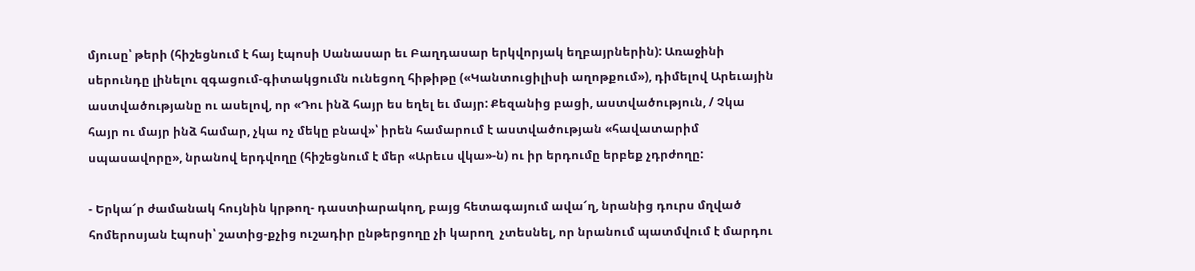մյուսը՝ թերի (հիշեցնում է հայ էպոսի Սանասար եւ Բաղդասար երկվորյակ եղբայրներին): Առաջինի սերունդը լինելու զգացում-գիտակցումն ունեցող հիթիթը («Կանտուցիլիսի աղոթքում»), դիմելով Արեւային աստվածությանը ու ասելով, որ «Դու ինձ հայր ես եղել եւ մայր: Քեզանից բացի, աստվածություն, / Չկա հայր ու մայր ինձ համար, չկա ոչ մեկը բնավ»՝ իրեն համարում է աստվածության «հավատարիմ սպասավորը», նրանով երդվողը (հիշեցնում է մեր «Արեւս վկա»-ն) ու իր երդումը երբեք չդրժողը:

- Երկա՜ր ժամանակ հույնին կրթող- դաստիարակող, բայց հետագայում ավա՜ղ, նրանից դուրս մղված հոմերոսյան էպոսի՝ շատից-քչից ուշադիր ընթերցողը չի կարող  չտեսնել, որ նրանում պատմվում է մարդու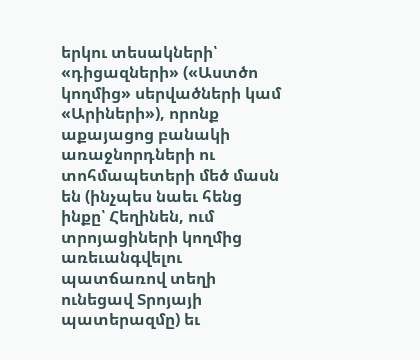երկու տեսակների՝ «դիցազների» («Աստծո կողմից» սերվածների կամ «Արիների»), որոնք աքայացոց բանակի առաջնորդների ու տոհմապետերի մեծ մասն են (ինչպես նաեւ հենց ինքը՝ Հեղինեն, ում տրոյացիների կողմից առեւանգվելու պատճառով տեղի ունեցավ Տրոյայի պատերազմը) եւ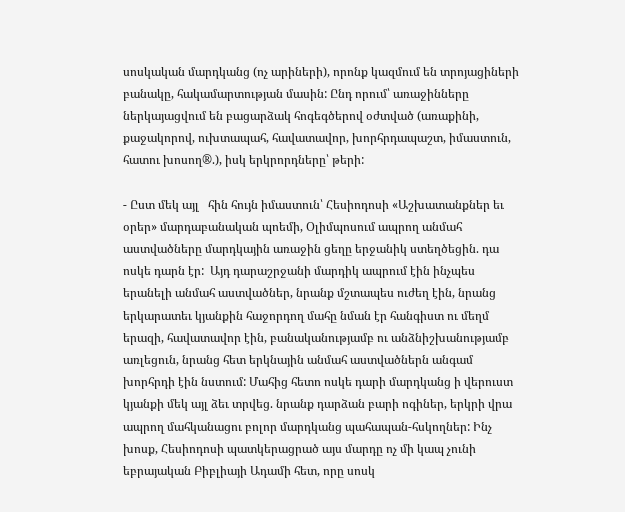սոսկական մարդկանց (ոչ արիների), որոնք կազմում են տրոյացիների բանակը, հակամարտության մասին: Ընդ որում՝ առաջինները ներկայացվում են բացարձակ հոգեգծերով օժտված (առաքինի, քաջակորով, ուխտապահ, հավատավոր, խորհրդապաշտ, իմաստուն, հատու խոսող®.), իսկ երկրորդները՝ թերի:

- Ըստ մեկ այլ   հին հույն իմաստուն՝ Հեսիոդոսի «Աշխատանքներ եւ օրեր» մարդաբանական պոեմի, Օլիմպոսում ապրող անմահ աստվածները մարդկային առաջին ցեղը երջանիկ ստեղծեցին. դա ոսկե դարն էր:  Այդ դարաշրջանի մարդիկ ապրում էին ինչպես երանելի անմահ աստվածներ, նրանք մշտապես ուժեղ էին, նրանց երկարատեւ կյանքին հաջորդող մահը նման էր հանգիստ ու մեղմ երազի, հավատավոր էին, բանականությամբ ու անձնիշխանությամբ առլեցուն, նրանց հետ երկնային անմահ աստվածներն անգամ խորհրդի էին նստում: Մահից հետո ոսկե դարի մարդկանց ի վերուստ կյանքի մեկ այլ ձեւ տրվեց. նրանք դարձան բարի ոգիներ, երկրի վրա ապրող մահկանացու բոլոր մարդկանց պահապան-հսկողներ: Ինչ խոսք, Հեսիոդոսի պատկերացրած այս մարդը ոչ մի կապ չունի եբրայական Բիբլիայի Ադամի հետ, որը սոսկ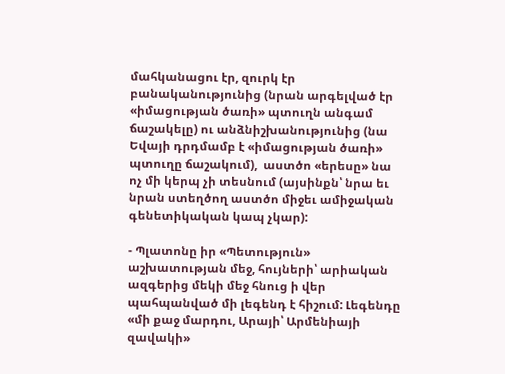մահկանացու էր, զուրկ էր բանականությունից (նրան արգելված էր «իմացության ծառի» պտուղն անգամ ճաշակելը) ու անձնիշխանությունից (նա Եվայի դրդմամբ է «իմացության ծառի» պտուղը ճաշակում),  աստծո «երեսը» նա ոչ մի կերպ չի տեսնում (այսինքն՝ նրա եւ նրան ստեղծող աստծո միջեւ ամիջական գենետիկական կապ չկար):

- Պլատոնը իր «Պետություն» աշխատության մեջ, հույների՝ արիական ազգերից մեկի մեջ հնուց ի վեր պահպանված մի լեգենդ է հիշում: Լեգենդը «մի քաջ մարդու, Արայի՝ Արմենիայի զավակի»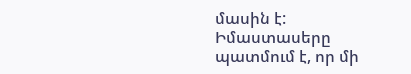մասին է: Իմաստասերը պատմում է, որ մի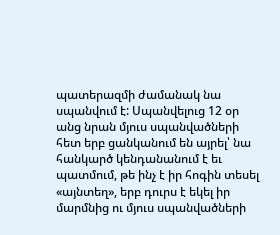պատերազմի ժամանակ նա սպանվում է: Սպանվելուց 12 օր անց նրան մյուս սպանվածների հետ երբ ցանկանում են այրել՝ նա հանկարծ կենդանանում է եւ պատմում, թե ինչ է իր հոգին տեսել «այնտեղ», երբ դուրս է եկել իր մարմնից ու մյուս սպանվածների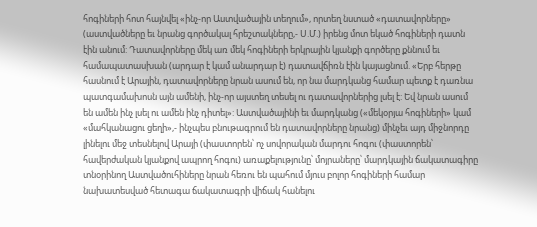հոգիների հոտ հայնվել «ինչ-որ Աստվածային տեղում», որտեղ նստած «դատավորները» (աստվածները եւ նրանց գործակալ հրեշտակները,- Ս.Մ.) իրենց մոտ եկած հոգիների դատն էին անում: Դատավորները մեկ առ մեկ հոգիների երկրային կյանքի գործերը քննում եւ համապատասխան (արդար է կամ անարդար է) դատավճիռն էին կայացնում. «Երբ հերթը հասնում է Արային, դատավորները նրան ասում են, որ նա մարդկանց համար պետք է դառնա պատգամախոսն այն ամենի, ինչ-որ այստեղ տեսել ու դատավորներից լսել է: Եվ նրան ասում են ամեն ինչ լսել ու ամեն ինչ դիտել»: Աստվածայինի եւ մարդկանց («մեկօրյա հոգիների» կամ «մահկանացու ցեղի»,- ինչպես բնութագրում են դատավորները նրանց) մինչեւ այդ միջնորդը լինելու մեջ տեսնելով Արայի (փաստորեն՝ ոչ սովորական մարդու հոգու (փաստորեն՝ հավերժական կյանքով ապրող հոգու) առաքելությունը՝ մոյրաները՝ մարդկային ճակատագիրը տնօրինող Աստվածուհիները նրան հեռու են պահում մյուս բոլոր հոգիների համար նախատեսված հետագա ճակատագրի վիճակ հանելու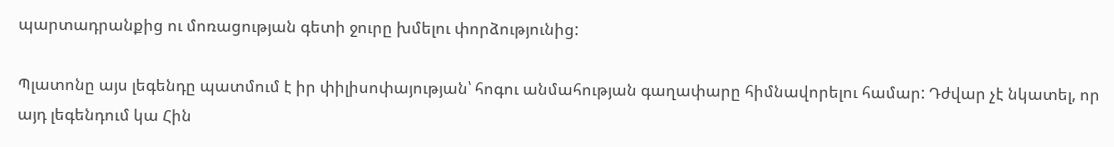պարտադրանքից ու մոռացության գետի ջուրը խմելու փորձությունից:

Պլատոնը այս լեգենդը պատմում է իր փիլիսոփայության՝ հոգու անմահության գաղափարը հիմնավորելու համար: Դժվար չէ նկատել, որ այդ լեգենդում կա Հին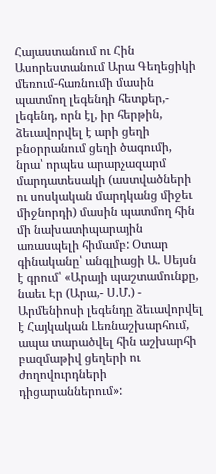Հայաստանում ու Հին Ասորեստանում Արա Գեղեցիկի մեռում-հառնումի մասին պատմող լեգենդի հետքեր,- լեգենդ, որն էլ, իր հերթին, ձեւավորվել է արի ցեղի բնօրրանում ցեղի ծագումի, նրա՝ որպես արարչազարմ մարդատեսակի (աստվածների ու սոսկական մարդկանց միջեւ միջնորդի) մասին պատմող հին մի նախատիպարային առասպելի հիմամբ: Օտար գինականը՝ անգլիացի Ա. Սեյսն է գրում՝ «Արայի պաշտամունքը, նաեւ Էր (Արա,- Ս.Մ.) - Արմենիոսի լեգենդը ձեւավորվել է Հայկական Լեռնաշխարհում, ապա տարածվել հին աշխարհի բազմաթիվ ցեղերի ու ժողովուրդների դիցարաններում»: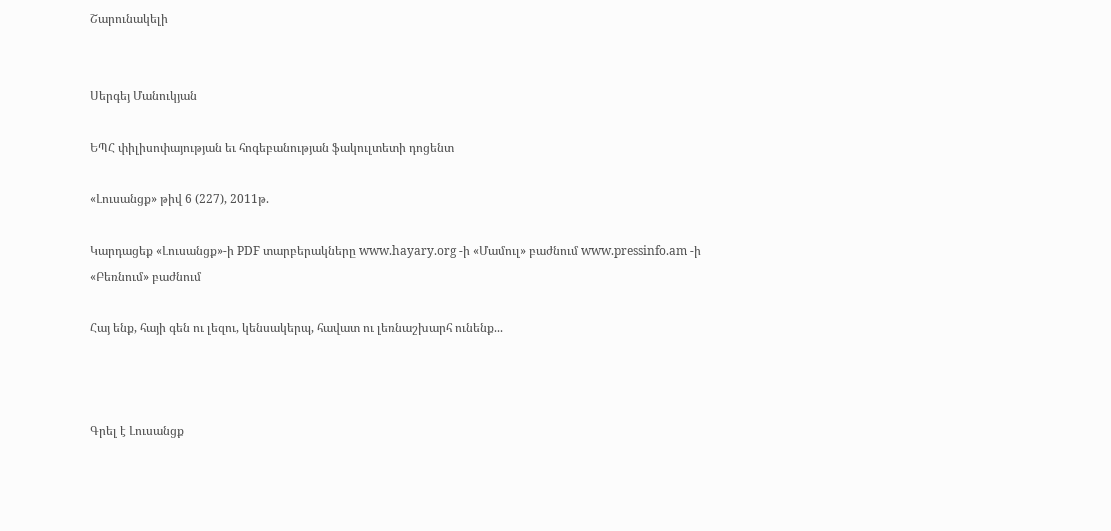Շարունակելի


Սերգեյ Մանուկյան

ԵՊՀ փիլիսոփայության եւ հոգեբանության ֆակուլտետի դոցենտ

«Լուսանցք» թիվ 6 (227), 2011թ.

Կարդացեք «Լուսանցք»-ի PDF տարբերակները www.hayary.org -ի «Մամուլ» բաժնում www.pressinfo.am -ի «Բեռնում» բաժնում

Հայ ենք, հայի գեն ու լեզու, կենսակերպ, հավատ ու լեռնաշխարհ ունենք...



Գրել է Լուսանցք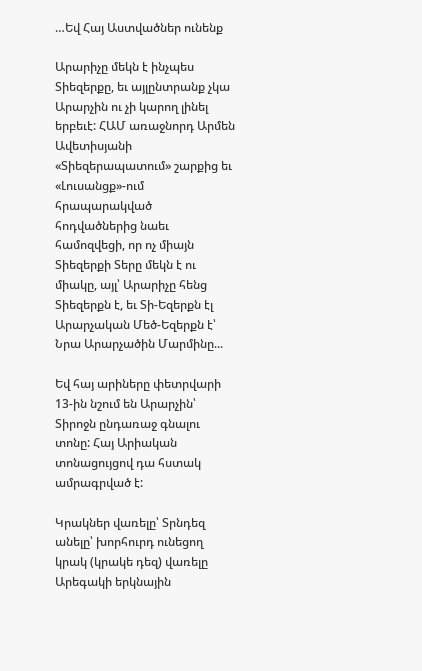…Եվ Հայ Աստվածներ ունենք

Արարիչը մեկն է ինչպես Տիեզերքը, եւ այլընտրանք չկա Արարչին ու չի կարող լինել երբեւէ: ՀԱՄ առաջնորդ Արմեն Ավետիսյանի «Տիեզերապատում» շարքից եւ «Լուսանցք»-ում հրապարակված հոդվածներից նաեւ համոզվեցի, որ ոչ միայն Տիեզերքի Տերը մեկն է ու միակը, այլ՝ Արարիչը հենց Տիեզերքն է, եւ Տի-Եզերքն էլ Արարչական Մեծ-Եզերքն է՝ Նրա Արարչածին Մարմինը...

Եվ հայ արիները փետրվարի 13-ին նշում են Արարչին՝ Տիրոջն ընդառաջ գնալու տոնը: Հայ Արիական տոնացույցով դա հստակ ամրագրված է:

Կրակներ վառելը՝ Տրնդեզ անելը՝ խորհուրդ ունեցող կրակ (կրակե դեզ) վառելը Արեգակի երկնային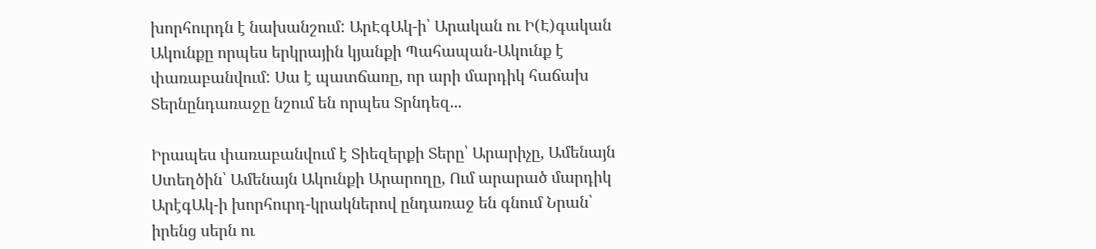խորհուրդն է նախանշում: ԱրԷգԱկ-ի՝ Արական ու Ի(Է)գական Ակունքը որպես երկրային կյանքի Պահապան-Ակունք է փառաբանվում: Սա է պատճառը, որ արի մարդիկ հաճախ Տերնընդառաջը նշում են որպես Տրնդեզ...

Իրապես փառաբանվում է Տիեզերքի Տերը՝ Արարիչը, Ամենայն Ստեղծին՝ Ամենայն Ակունքի Արարողը, Ում արարած մարդիկ ԱրէգԱկ-ի խորհուրդ-կրակներով ընդառաջ են գնում Նրան՝ իրենց սերն ու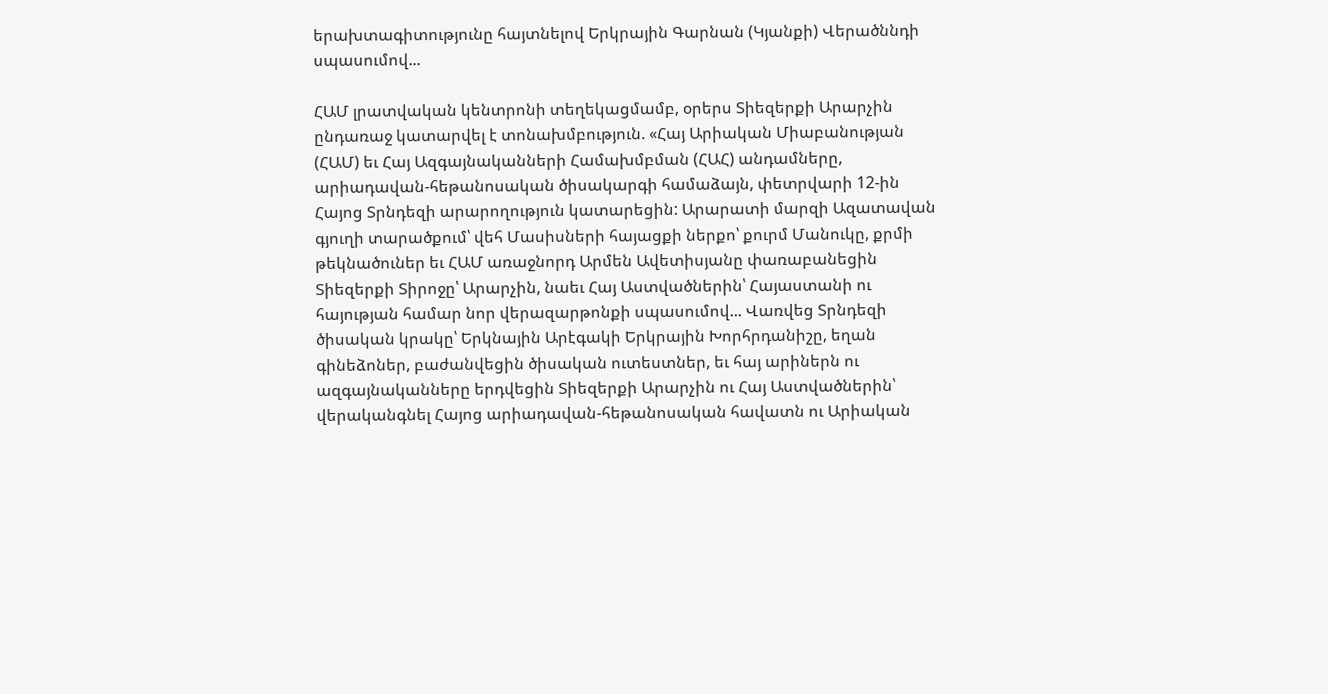երախտագիտությունը հայտնելով Երկրային Գարնան (Կյանքի) Վերածննդի սպասումով...

ՀԱՄ լրատվական կենտրոնի տեղեկացմամբ, օրերս Տիեզերքի Արարչին ընդառաջ կատարվել է տոնախմբություն. «Հայ Արիական Միաբանության (ՀԱՄ) եւ Հայ Ազգայնականների Համախմբման (ՀԱՀ) անդամները, արիադավան-հեթանոսական ծիսակարգի համաձայն, փետրվարի 12-ին Հայոց Տրնդեզի արարողություն կատարեցին: Արարատի մարզի Ազատավան գյուղի տարածքում՝ վեհ Մասիսների հայացքի ներքո՝ քուրմ Մանուկը, քրմի թեկնածուներ եւ ՀԱՄ առաջնորդ Արմեն Ավետիսյանը փառաբանեցին Տիեզերքի Տիրոջը՝ Արարչին, նաեւ Հայ Աստվածներին՝ Հայաստանի ու հայության համար նոր վերազարթոնքի սպասումով... Վառվեց Տրնդեզի ծիսական կրակը՝ Երկնային Արէգակի Երկրային Խորհրդանիշը, եղան գինեձոներ, բաժանվեցին ծիսական ուտեստներ, եւ հայ արիներն ու ազգայնականները երդվեցին Տիեզերքի Արարչին ու Հայ Աստվածներին՝ վերականգնել Հայոց արիադավան-հեթանոսական հավատն ու Արիական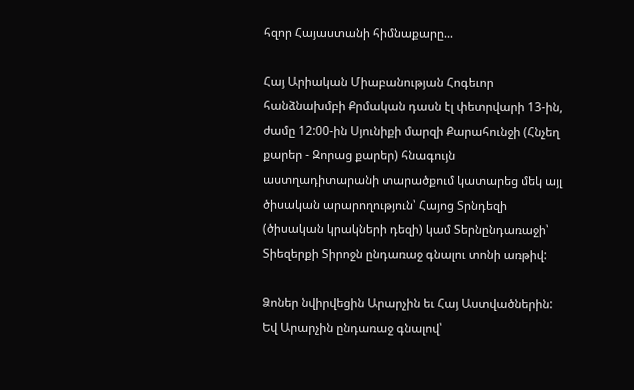հզոր Հայաստանի հիմնաքարը...

Հայ Արիական Միաբանության Հոգեւոր հանձնախմբի Քրմական դասն էլ փետրվարի 13-ին, ժամը 12:00-ին Սյունիքի մարզի Քարահունջի (Հնչեղ քարեր - Զորաց քարեր) հնագույն աստղադիտարանի տարածքում կատարեց մեկ այլ ծիսական արարողություն՝ Հայոց Տրնդեզի (ծիսական կրակների դեզի) կամ Տերնընդառաջի՝ Տիեզերքի Տիրոջն ընդառաջ գնալու տոնի առթիվ:

Ձոներ նվիրվեցին Արարչին եւ Հայ Աստվածներին: Եվ Արարչին ընդառաջ գնալով՝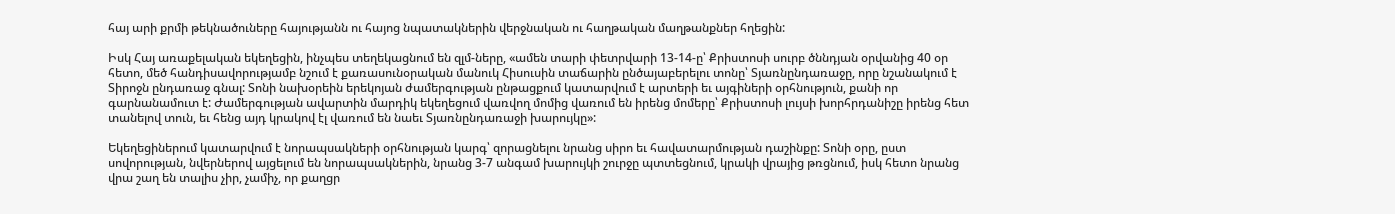հայ արի քրմի թեկնածուները հայությանն ու հայոց նպատակներին վերջնական ու հաղթական մաղթանքներ հղեցին:

Իսկ Հայ առաքելական եկեղեցին, ինչպես տեղեկացնում են զլմ-ները, «ամեն տարի փետրվարի 13-14-ը՝ Քրիստոսի սուրբ ծննդյան օրվանից 40 օր հետո, մեծ հանդիսավորությամբ նշում է քառասունօրական մանուկ Հիսուսին տաճարին ընծայաբերելու տոնը՝ Տյառնընդառաջը, որը նշանակում է Տիրոջն ընդառաջ գնալ: Տոնի նախօրեին երեկոյան ժամերգության ընթացքում կատարվում է արտերի եւ այգիների օրհնություն, քանի որ գարնանամուտ է: Ժամերգության ավարտին մարդիկ եկեղեցում վառվող մոմից վառում են իրենց մոմերը՝ Քրիստոսի լույսի խորհրդանիշը իրենց հետ տանելով տուն, եւ հենց այդ կրակով էլ վառում են նաեւ Տյառնընդառաջի խարույկը»:

Եկեղեցիներում կատարվում է նորապսակների օրհնության կարգ՝ զորացնելու նրանց սիրո եւ հավատարմության դաշինքը: Տոնի օրը, ըստ սովորության, նվերներով այցելում են նորապսակներին, նրանց 3-7 անգամ խարույկի շուրջը պտտեցնում, կրակի վրայից թռցնում, իսկ հետո նրանց վրա շաղ են տալիս չիր, չամիչ, որ քաղցր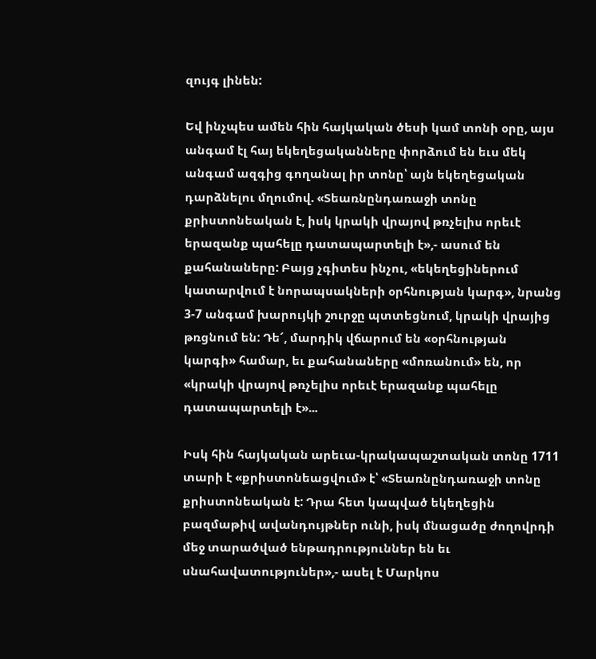զույգ լինեն:

Եվ ինչպես ամեն հին հայկական ծեսի կամ տոնի օրը, այս անգամ էլ հայ եկեղեցականները փորձում են եւս մեկ անգամ ազգից գողանալ իր տոնը՝ այն եկեղեցական դարձնելու մղումով. «Տեառնընդառաջի տոնը քրիստոնեական է, իսկ կրակի վրայով թռչելիս որեւէ երազանք պահելը դատապարտելի է»,- ասում են քահանաները: Բայց չգիտես ինչու, «եկեղեցիներում կատարվում է նորապսակների օրհնության կարգ», նրանց 3-7 անգամ խարույկի շուրջը պտտեցնում, կրակի վրայից թռցնում են: Դե՜, մարդիկ վճարում են «օրհնության կարգի» համար, եւ քահանաները «մոռանում» են, որ «կրակի վրայով թռչելիս որեւէ երազանք պահելը դատապարտելի է»...

Իսկ հին հայկական արեւա-կրակապաշտական տոնը 1711 տարի է «քրիստոնեացվում» է՝ «Տեառնընդառաջի տոնը քրիստոնեական է: Դրա հետ կապված եկեղեցին բազմաթիվ ավանդույթներ ունի, իսկ մնացածը ժողովրդի մեջ տարածված ենթադրություններ են եւ սնահավատություներ»,- ասել է Մարկոս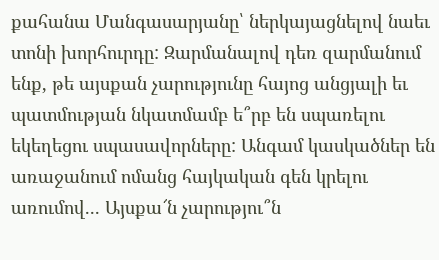քահանա Մանգասարյանը՝ ներկայացնելով նաեւ տոնի խորհուրդը: Զարմանալով դեռ զարմանում ենք, թե այսքան չարությունը հայոց անցյալի եւ պատմության նկատմամբ ե՞րբ են սպառելու եկեղեցու սպասավորները: Անգամ կասկածներ են առաջանում ոմանց հայկական գեն կրելու առումով... Այսքա՜ն չարությու՞ն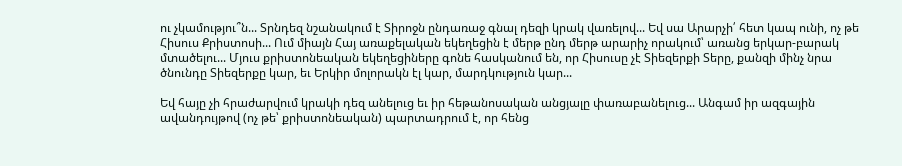ու չկամությու՞ն... Տրնդեզ նշանակում է Տիրոջն ընդառաջ գնալ դեզի կրակ վառելով... Եվ սա Արարչի՛ հետ կապ ունի, ոչ թե Հիսուս Քրիստոսի... Ում միայն Հայ առաքելական եկեղեցին է մերթ ընդ մերթ արարիչ որակում՝ առանց երկար-բարակ մտածելու... Մյուս քրիստոնեական եկեղեցիները գոնե հասկանում են, որ Հիսուսը չէ Տիեզերքի Տերը, քանզի մինչ նրա ծնունդը Տիեզերքը կար, եւ Երկիր մոլորակն էլ կար, մարդկություն կար...

Եվ հայը չի հրաժարվում կրակի դեզ անելուց եւ իր հեթանոսական անցյալը փառաբանելուց... Անգամ իր ազգային ավանդույթով (ոչ թե՝ քրիստոնեական) պարտադրում է, որ հենց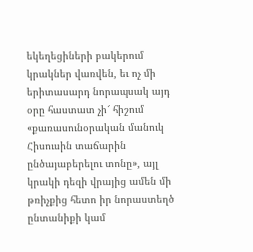եկեղեցիների բակերում կրակներ վառվեն, եւ ոչ մի երիտասարդ նորապսակ այդ օրը հաստատ չի՜ հիշում «քառասունօրական մանուկ Հիսուսին տաճարին ընծայաբերելու տոնը», այլ կրակի դեզի վրայից ամեն մի թռիչքից հետո իր նորաստեղծ ընտանիքի կամ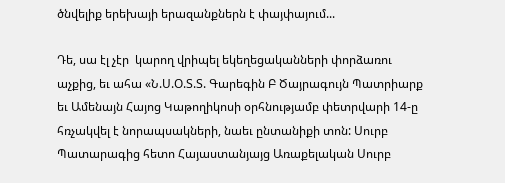ծնվելիք երեխայի երազանքներն է փայփայում...

Դե, սա էլ չէր  կարող վրիպել եկեղեցականների փորձառու աչքից, եւ ահա «Ն.Ս.Օ.Տ.Տ. Գարեգին Բ Ծայրագույն Պատրիարք եւ Ամենայն Հայոց Կաթողիկոսի օրհնությամբ փետրվարի 14-ը հռչակվել է նորապսակների, նաեւ ընտանիքի տոն: Սուրբ Պատարագից հետո Հայաստանյայց Առաքելական Սուրբ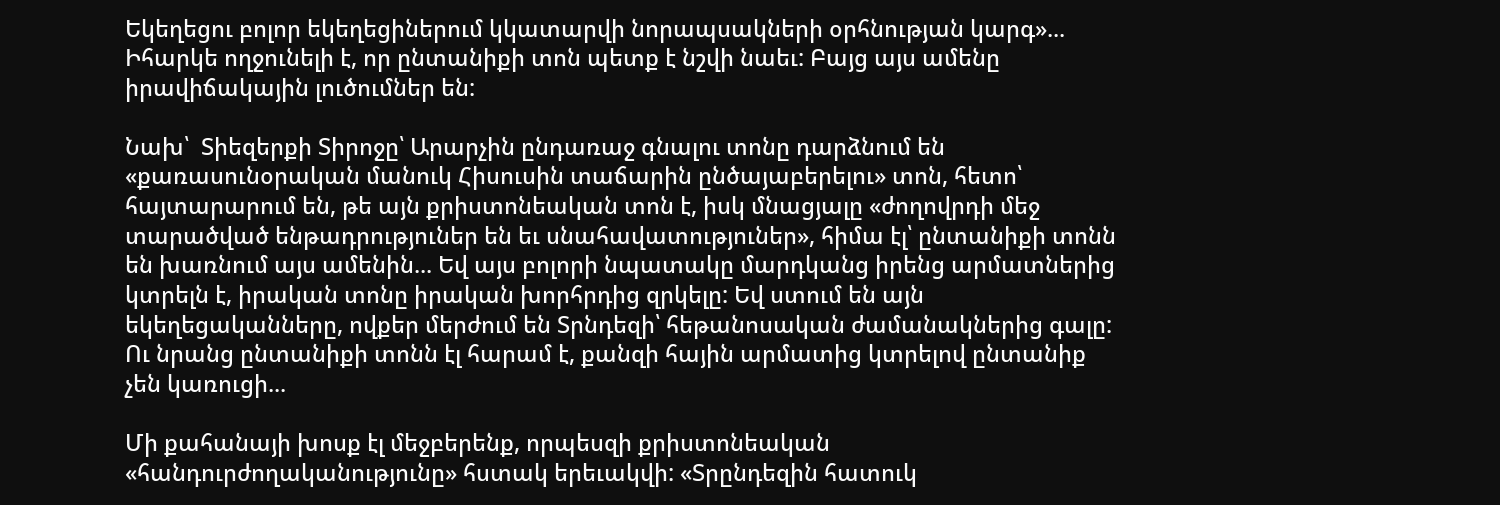Եկեղեցու բոլոր եկեղեցիներում կկատարվի նորապսակների օրհնության կարգ»... Իհարկե ողջունելի է, որ ընտանիքի տոն պետք է նշվի նաեւ: Բայց այս ամենը իրավիճակային լուծումներ են:

Նախ՝  Տիեզերքի Տիրոջը՝ Արարչին ընդառաջ գնալու տոնը դարձնում են «քառասունօրական մանուկ Հիսուսին տաճարին ընծայաբերելու» տոն, հետո՝ հայտարարում են, թե այն քրիստոնեական տոն է, իսկ մնացյալը «ժողովրդի մեջ տարածված ենթադրություներ են եւ սնահավատություներ», հիմա էլ՝ ընտանիքի տոնն են խառնում այս ամենին... Եվ այս բոլորի նպատակը մարդկանց իրենց արմատներից կտրելն է, իրական տոնը իրական խորհրդից զրկելը: Եվ ստում են այն եկեղեցականները, ովքեր մերժում են Տրնդեզի՝ հեթանոսական ժամանակներից գալը: Ու նրանց ընտանիքի տոնն էլ հարամ է, քանզի հային արմատից կտրելով ընտանիք չեն կառուցի...

Մի քահանայի խոսք էլ մեջբերենք, որպեսզի քրիստոնեական «հանդուրժողականությունը» հստակ երեւակվի: «Տրընդեզին հատուկ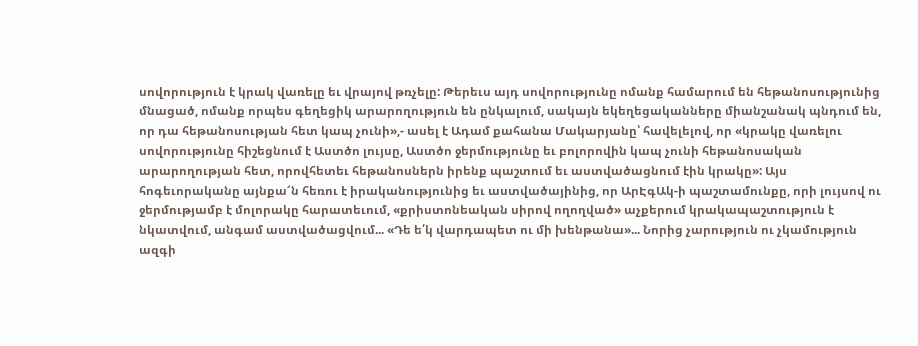սովորություն է կրակ վառելը եւ վրայով թռչելը: Թերեւս այդ սովորությունը ոմանք համարում են հեթանոսությունից մնացած, ոմանք որպես գեղեցիկ արարողություն են ընկալում, սակայն եկեղեցականները միանշանակ պնդում են, որ դա հեթանոսության հետ կապ չունի»,- ասել է Ադամ քահանա Մակարյանը՝ հավելելով, որ «կրակը վառելու սովորությունը հիշեցնում է Աստծո լույսը, Աստծո ջերմությունը եւ բոլորովին կապ չունի հեթանոսական արարողության հետ, որովհետեւ հեթանոսներն իրենք պաշտում եւ աստվածացնում էին կրակը»: Այս հոգեւորականը այնքա՜ն հեռու է իրականությունից եւ աստվածայինից, որ ԱրԷգԱկ-ի պաշտամունքը, որի լույսով ու ջերմությամբ է մոլորակը հարատեւում, «քրիստոնեական սիրով ողողված» աչքերում կրակապաշտություն է նկատվում, անգամ աստվածացվում... «Դե ե՛կ վարդապետ ու մի խենթանա»... Նորից չարություն ու չկամություն ազգի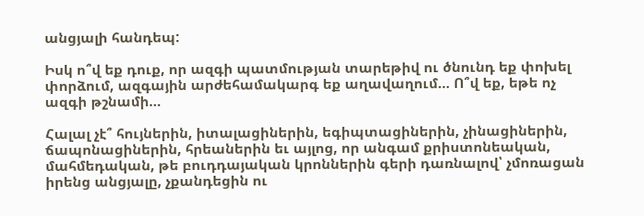անցյալի հանդեպ:

Իսկ ո՞վ եք դուք, որ ազգի պատմության տարեթիվ ու ծնունդ եք փոխել փորձում, ազգային արժեհամակարգ եք աղավաղում... Ո՞վ եք, եթե ոչ ազգի թշնամի...

Հալալ չէ՞ հույներին, իտալացիներին, եգիպտացիներին, չինացիներին, ճապոնացիներին, հրեաներին եւ այլոց, որ անգամ քրիստոնեական, մահմեդական, թե բուդդայական կրոններին գերի դառնալով՝ չմոռացան իրենց անցյալը, չքանդեցին ու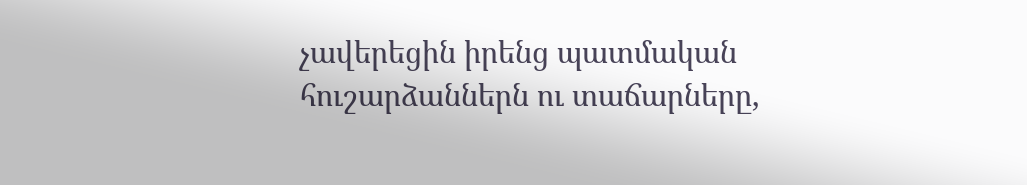չավերեցին իրենց պատմական հուշարձաններն ու տաճարները,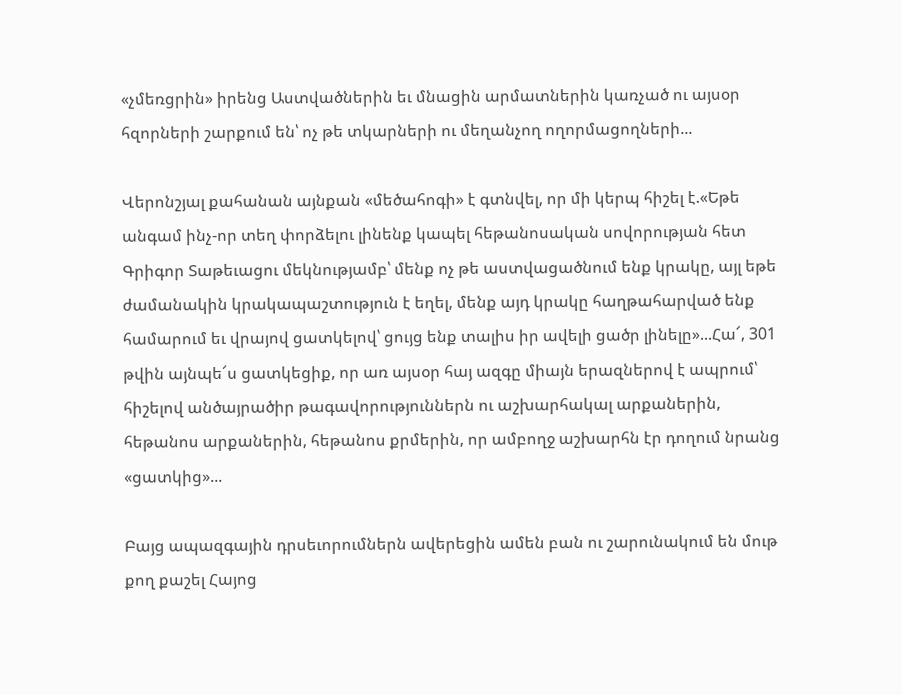«չմեռցրին» իրենց Աստվածներին եւ մնացին արմատներին կառչած ու այսօր հզորների շարքում են՝ ոչ թե տկարների ու մեղանչող ողորմացողների...

Վերոնշյալ քահանան այնքան «մեծահոգի» է գտնվել, որ մի կերպ հիշել է.«Եթե անգամ ինչ-որ տեղ փորձելու լինենք կապել հեթանոսական սովորության հետ Գրիգոր Տաթեւացու մեկնությամբ՝ մենք ոչ թե աստվացածնում ենք կրակը, այլ եթե ժամանակին կրակապաշտություն է եղել, մենք այդ կրակը հաղթահարված ենք համարում եւ վրայով ցատկելով՝ ցույց ենք տալիս իր ավելի ցածր լինելը»...Հա՜, 301 թվին այնպե՜ս ցատկեցիք, որ առ այսօր հայ ազգը միայն երազներով է ապրում՝ հիշելով անծայրածիր թագավորություններն ու աշխարհակալ արքաներին, հեթանոս արքաներին, հեթանոս քրմերին, որ ամբողջ աշխարհն էր դողում նրանց «ցատկից»...

Բայց ապազգային դրսեւորումներն ավերեցին ամեն բան ու շարունակում են մութ քող քաշել Հայոց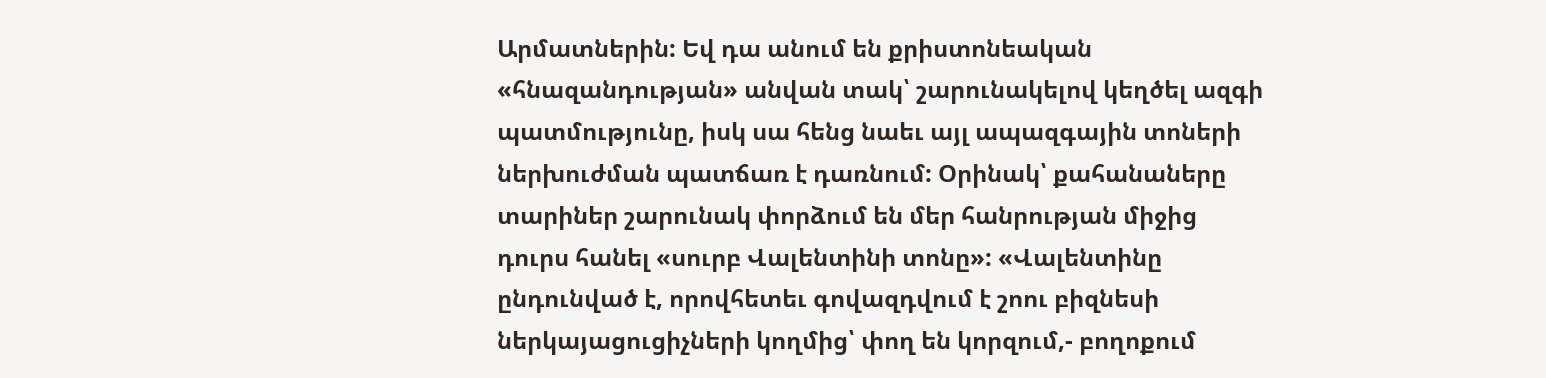Արմատներին: Եվ դա անում են քրիստոնեական «հնազանդության» անվան տակ՝ շարունակելով կեղծել ազգի պատմությունը, իսկ սա հենց նաեւ այլ ապազգային տոների ներխուժման պատճառ է դառնում: Օրինակ՝ քահանաները տարիներ շարունակ փորձում են մեր հանրության միջից դուրս հանել «սուրբ Վալենտինի տոնը»: «Վալենտինը ընդունված է, որովհետեւ գովազդվում է շոու բիզնեսի ներկայացուցիչների կողմից՝ փող են կորզում,- բողոքում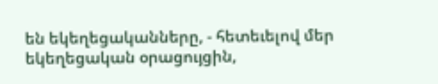են եկեղեցականները, - հետեւելով մեր եկեղեցական օրացույցին,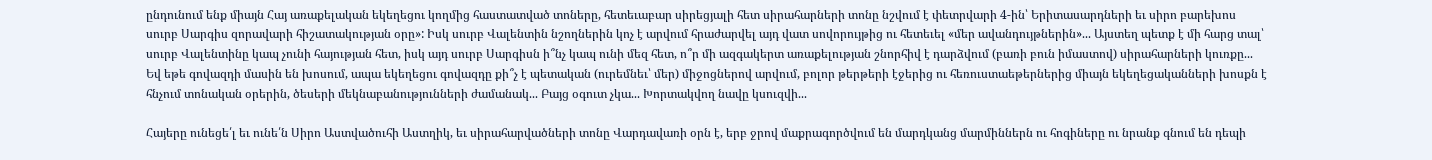ընդունում ենք միայն Հայ առաքելական եկեղեցու կողմից հաստատված տոները, հետեւաբար սիրեցյալի հետ սիրահարների տոնը նշվում է փետրվարի 4-ին՝ Երիտասարդների եւ սիրո բարեխոս սուրբ Սարգիս զորավարի հիշատակության օրը»: Իսկ սուրբ Վալենտին նշողներին կոչ է արվում հրաժարվել այդ վատ սովորույթից ու հետեւել «մեր ավանդույթներին»... Այստեղ պետք է մի հարց տալ՝ սուրբ Վալենտինը կապ չունի հայության հետ, իսկ այդ սուրբ Սարգիսն ի՞նչ կապ ունի մեզ հետ, ո՞ր մի ազգակերտ առաքելության շնորհիվ է դարձվում (բառի բուն իմաստով) սիրահարների կուռքը... Եվ եթե գովազդի մասին են խոսում, ապա եկեղեցու գովազդը քի՞չ է պետական (ուրեմնեւ՝ մեր) միջոցներով արվում, բոլոր թերթերի էջերից ու հեռուստաեթերներից միայն եկեղեցականների խոսքն է հնչում տոնական օրերին, ծեսերի մեկնաբանությունների ժամանակ... Բայց օգուտ չկա... Խորտակվող նավը կսուզվի...

Հայերը ունեցե՛լ եւ ունե՛ն Սիրո Աստվածուհի Աստղիկ, եւ սիրահարվածների տոնը Վարդավառի օրն է, երբ ջրով մաքրագործվում են մարդկանց մարմիններն ու հոգիները ու նրանք գնում են դեպի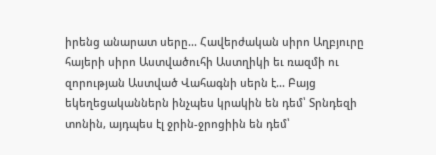իրենց անարատ սերը... Հավերժական սիրո Աղբյուրը հայերի սիրո Աստվածուհի Աստղիկի եւ ռազմի ու զորության Աստված Վահագնի սերն է... Բայց եկեղեցականներն ինչպես կրակին են դեմ՝ Տրնդեզի տոնին, այդպես էլ ջրին-ջրոցիին են դեմ՝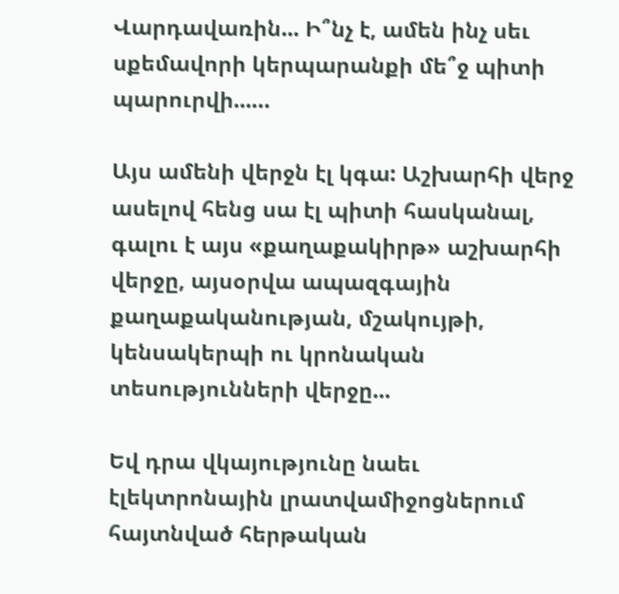Վարդավառին... Ի՞նչ է, ամեն ինչ սեւ սքեմավորի կերպարանքի մե՞ջ պիտի պարուրվի...…

Այս ամենի վերջն էլ կգա: Աշխարհի վերջ ասելով հենց սա էլ պիտի հասկանալ, գալու է այս «քաղաքակիրթ» աշխարհի վերջը, այսօրվա ապազգային քաղաքականության, մշակույթի, կենսակերպի ու կրոնական տեսությունների վերջը...

Եվ դրա վկայությունը նաեւ էլեկտրոնային լրատվամիջոցներում հայտնված հերթական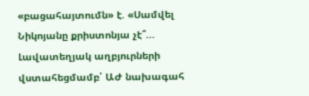«բացահայտումն» է. «Սամվել Նիկոյանը քրիստոնյա չէ՞... Լավատեղյակ աղբյուրների վստահեցմամբ՝ ԱԺ նախագահ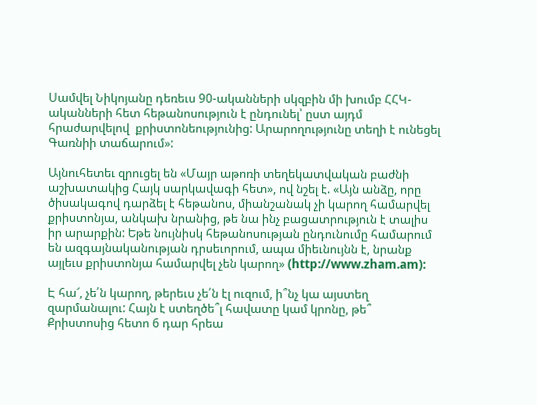Սամվել Նիկոյանը դեռեւս 90-ականների սկզբին մի խումբ ՀՀԿ-ականների հետ հեթանոսություն է ընդունել՝ ըստ այդմ հրաժարվելով  քրիստոնեությունից: Արարողությունը տեղի է ունեցել Գառնիի տաճարում»:

Այնուհետեւ զրուցել են «Մայր աթոռի տեղեկատվական բաժնի աշխատակից Հայկ սարկավագի հետ», ով նշել է. «Այն անձը, որը ծիսակագով դարձել է հեթանոս, միանշանակ չի կարող համարվել քրիստոնյա, անկախ նրանից, թե նա ինչ բացատրություն է տալիս իր արարքին: Եթե նույնիսկ հեթանոսության ընդունումը համարում են ազգայնականության դրսեւորում, ապա միեւնույնն է, նրանք այլեւս քրիստոնյա համարվել չեն կարող» (http://www.zham.am):

Է հա՜, չե՛ն կարող, թերեւս չե՛ն էլ ուզում, ի՞նչ կա այստեղ զարմանալու: Հայն է ստեղծե՞լ հավատը կամ կրոնը, թե՞ Քրիստոսից հետո 6 դար հրեա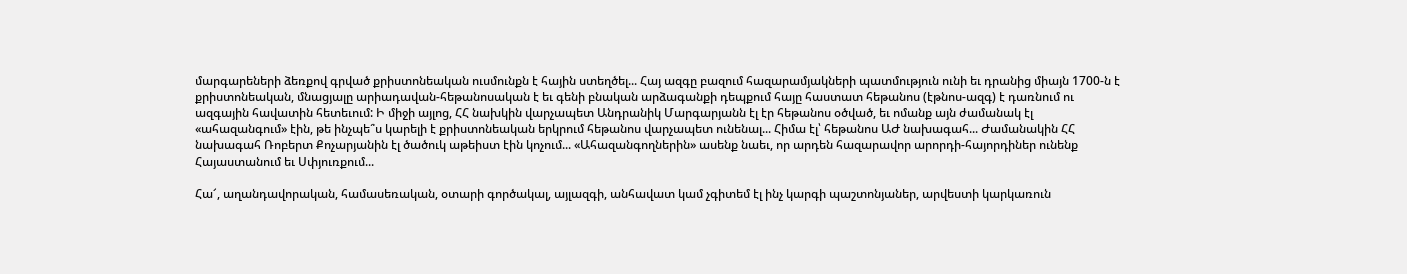մարգարեների ձեռքով գրված քրիստոնեական ուսմունքն է հային ստեղծել... Հայ ազգը բազում հազարամյակների պատմություն ունի եւ դրանից միայն 1700-ն է քրիստոնեական, մնացյալը արիադավան-հեթանոսական է եւ գենի բնական արձագանքի դեպքում հայը հաստատ հեթանոս (էթնոս-ազգ) է դառնում ու ազգային հավատին հետեւում: Ի միջի այլոց, ՀՀ նախկին վարչապետ Անդրանիկ Մարգարյանն էլ էր հեթանոս օծված, եւ ոմանք այն ժամանակ էլ «ահազանգում» էին, թե ինչպե՞ս կարելի է քրիստոնեական երկրում հեթանոս վարչապետ ունենալ... Հիմա էլ՝ հեթանոս ԱԺ նախագահ... Ժամանակին ՀՀ նախագահ Ռոբերտ Քոչարյանին էլ ծածուկ աթեիստ էին կոչում... «Ահազանգողներին» ասենք նաեւ, որ արդեն հազարավոր արորդի-հայորդիներ ունենք Հայաստանում եւ Սփյուռքում...

Հա՜, աղանդավորական, համասեռական, օտարի գործակալ, այլազգի, անհավատ կամ չգիտեմ էլ ինչ կարգի պաշտոնյաներ, արվեստի կարկառուն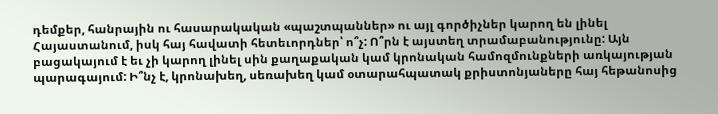դեմքեր, հանրային ու հասարակական «պաշտպաններ» ու այլ գործիչներ կարող են լինել Հայաստանում, իսկ հայ հավատի հետեւորդներ՝ ո՞չ: Ո՞րն է այստեղ տրամաբանությունը: Այն բացակայում է եւ չի կարող լինել սին քաղաքական կամ կրոնական համոզմունքների առկայության պարագայում: Ի՞նչ է, կրոնախեղ, սեռախեղ կամ օտարահպատակ քրիստոնյաները հայ հեթանոսից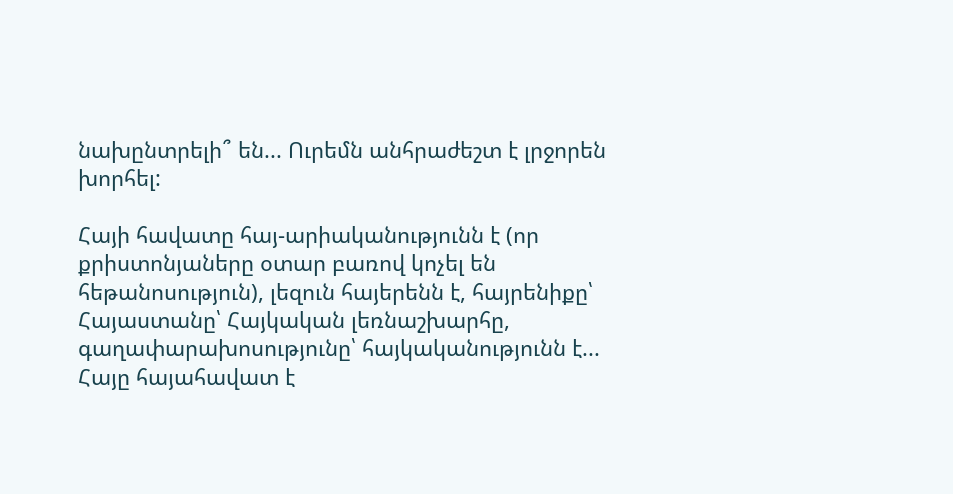նախընտրելի՞ են... Ուրեմն անհրաժեշտ է լրջորեն խորհել:

Հայի հավատը հայ-արիականությունն է (որ քրիստոնյաները օտար բառով կոչել են հեթանոսություն), լեզուն հայերենն է, հայրենիքը՝ Հայաստանը՝ Հայկական լեռնաշխարհը, գաղափարախոսությունը՝ հայկականությունն է... Հայը հայահավատ է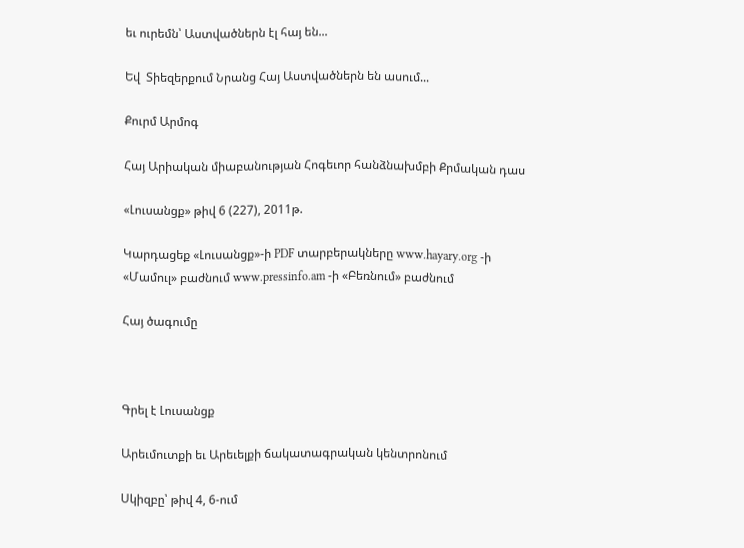եւ ուրեմն՝ Աստվածներն էլ հայ են...

Եվ  Տիեզերքում Նրանց Հայ Աստվածներն են ասում...

Քուրմ Արմոգ

Հայ Արիական միաբանության Հոգեւոր հանձնախմբի Քրմական դաս

«Լուսանցք» թիվ 6 (227), 2011թ.

Կարդացեք «Լուսանցք»-ի PDF տարբերակները www.hayary.org -ի «Մամուլ» բաժնում www.pressinfo.am -ի «Բեռնում» բաժնում

Հայ ծագումը



Գրել է Լուսանցք

Արեւմուտքի եւ Արեւելքի ճակատագրական կենտրոնում

Սկիզբը՝ թիվ 4, 6-ում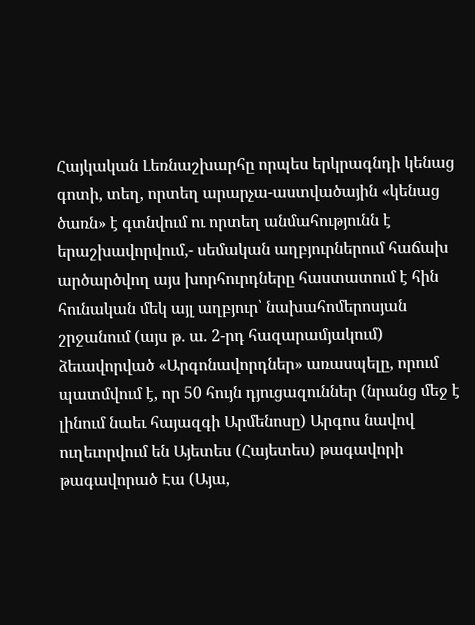Հայկական Լեռնաշխարհը որպես երկրագնդի կենաց գոտի, տեղ, որտեղ արարչա-աստվածային «կենաց ծառն» է գտնվում ու որտեղ անմահությունն է երաշխավորվում,- սեմական աղբյուրներում հաճախ արծարծվող այս խորհուրդները հաստատում է հին հունական մեկ այլ աղբյուր՝ նախահոմերոսյան շրջանում (այս թ. ա. 2-րդ հազարամյակում) ձեւավորված «Արգոնավորդներ» առասպելը, որում պատմվում է, որ 50 հույն դյուցազուններ (նրանց մեջ է լինում նաեւ հայազգի Արմենոսը) Արգոս նավով ուղեւորվում են Այետես (Հայետես) թագավորի թագավորած Էա (Այա,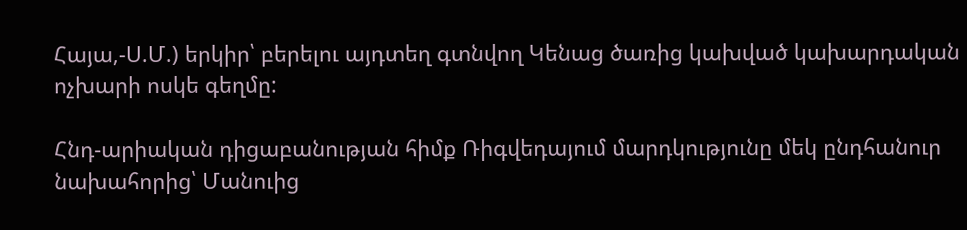Հայա,-Ս.Մ.) երկիր՝ բերելու այդտեղ գտնվող Կենաց ծառից կախված կախարդական ոչխարի ոսկե գեղմը:

Հնդ-արիական դիցաբանության հիմք Ռիգվեդայում մարդկությունը մեկ ընդհանուր նախահորից՝ Մանուից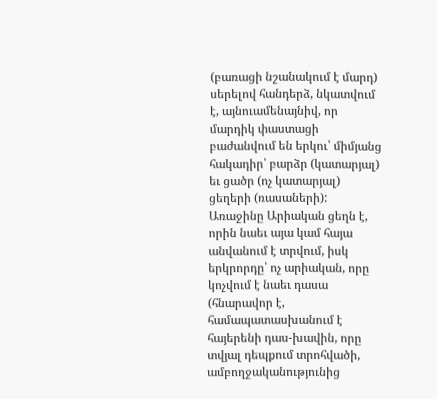(բառացի նշանակում է մարդ) սերելով հանդերձ, նկատվում է, այնուամենայնիվ, որ մարդիկ փաստացի բաժանվում են երկու՝ միմյանց հակադիր՝ բարձր (կատարյալ) եւ ցածր (ոչ կատարյալ) ցեղերի (ռասաների):  Առաջինը Արիական ցեղն է, որին նաեւ այա կամ հայա անվանում է տրվում, իսկ երկրորդը՝ ոչ արիական, որը կոչվում է նաեւ դասա (հնարավոր է, համապատասխանում է հայերենի դաս-խավին, որը տվյալ դեպքում տրոհվածի, ամբողջականությունից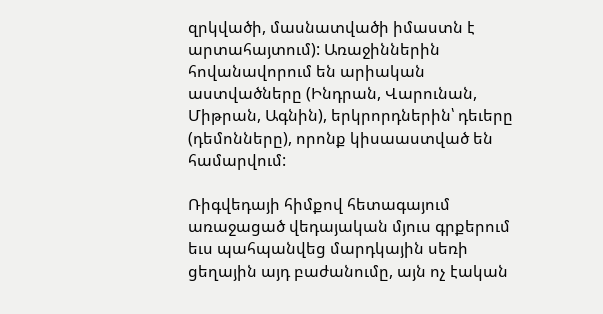զրկվածի, մասնատվածի իմաստն է արտահայտում): Առաջիններին հովանավորում են արիական աստվածները (Ինդրան, Վարունան, Միթրան, Ագնին), երկրորդներին՝ դեւերը (դեմոնները), որոնք կիսաաստված են համարվում:

Ռիգվեդայի հիմքով հետագայում առաջացած վեդայական մյուս գրքերում եւս պահպանվեց մարդկային սեռի ցեղային այդ բաժանումը, այն ոչ էական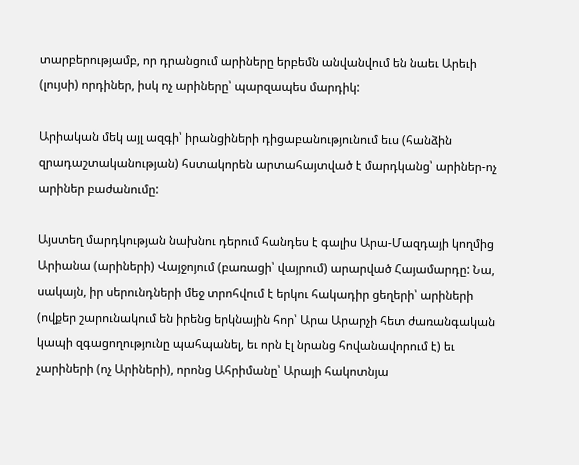տարբերությամբ, որ դրանցում արիները երբեմն անվանվում են նաեւ Արեւի (լույսի) որդիներ, իսկ ոչ արիները՝ պարզապես մարդիկ:

Արիական մեկ այլ ազգի՝ իրանցիների դիցաբանությունում եւս (հանձին զրադաշտականության) հստակորեն արտահայտված է մարդկանց՝ արիներ-ոչ արիներ բաժանումը:

Այստեղ մարդկության նախնու դերում հանդես է գալիս Արա-Մազդայի կողմից Արիանա (արիների) Վայջոյում (բառացի՝ վայրում) արարված Հայամարդը: Նա, սակայն, իր սերունդների մեջ տրոհվում է երկու հակադիր ցեղերի՝ արիների (ովքեր շարունակում են իրենց երկնային հոր՝ Արա Արարչի հետ ժառանգական կապի զգացողությունը պահպանել, եւ որն էլ նրանց հովանավորում է) եւ չարիների (ոչ Արիների), որոնց Ահրիմանը՝ Արայի հակոտնյա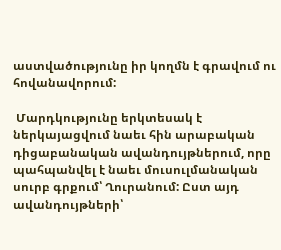աստվածությունը իր կողմն է գրավում ու  հովանավորում:

 Մարդկությունը երկտեսակ է ներկայացվում նաեւ հին արաբական դիցաբանական ավանդույթներում, որը պահպանվել է նաեւ մուսուլմանական սուրբ գրքում՝ Ղուրանում: Ըստ այդ ավանդույթների՝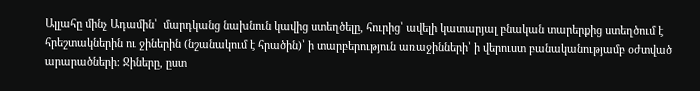Ալլահը մինչ Ադամին՝  մարդկանց նախնուն կավից ստեղծելը, հուրից՝ ավելի կատարյալ բնական տարերքից ստեղծում է հրեշտակներին ու ջիներին (նշանակում է հրածին)՝ ի տարբերություն առաջինների՝ ի վերուստ բանականությամբ օժտված արարածների: Ջիները, ըստ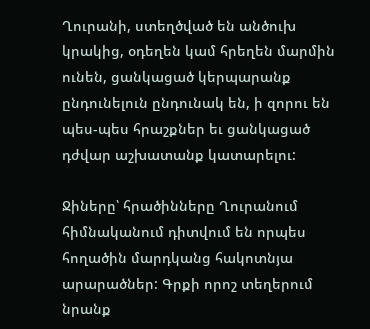Ղուրանի, ստեղծված են անծուխ կրակից, օդեղեն կամ հրեղեն մարմին ունեն, ցանկացած կերպարանք ընդունելուն ընդունակ են, ի զորու են պես-պես հրաշքներ եւ ցանկացած դժվար աշխատանք կատարելու:

Ջիները՝ հրածինները Ղուրանում հիմնականում դիտվում են որպես հողածին մարդկանց հակոտնյա արարածներ: Գրքի որոշ տեղերում նրանք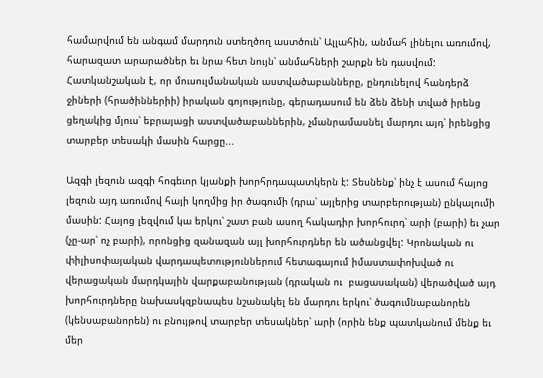համարվում են անգամ մարդուն ստեղծող աստծուն՝ Ալլահին, անմահ լինելու առումով, հարազատ արարածներ եւ նրա հետ նույն՝ անմահների շարքն են դասվում: Հատկանշական է, որ մուսուլմանական աստվածաբանները, ընդունելով հանդերձ ջիների (հրածիններիի) իրական գոյությունը, գերադասում են ձեն ձենի տված իրենց ցեղակից մյուս՝ եբրայացի աստվածաբաններին, չմանրամասնել մարդու այդ՝ իրենցից տարբեր տեսակի մասին հարցը...

Ազգի լեզուն ազգի հոգեւոր կյանքի խորհրդապատկերն է: Տեսնենք՝ ինչ է ասում հայոց լեզուն այդ առումով հայի կողմից իր ծագումի (դրա՝ այլերից տարբերության) ընկալումի մասին: Հայոց լեզվում կա երկու՝ շատ բան ասող հակադիր խորհուրդ՝ արի (բարի) եւ չար (չը-ար՝ ոչ բարի), որոնցից զանազան այլ խորհուրդներ են ածանցվել: Կրոնական ու փիլիսոփայական վարդապետություններում հետագայում իմաստափոխված ու վերացական մարդկային վարքաբանության (դրական ու  բացասական) վերածված այդ խորհուրդները նախասկզբնապես նշանակել են մարդու երկու՝ ծագումնաբանորեն (կենսաբանորեն) ու բնույթով տարբեր տեսակներ՝ արի (որին ենք պատկանում մենք եւ մեր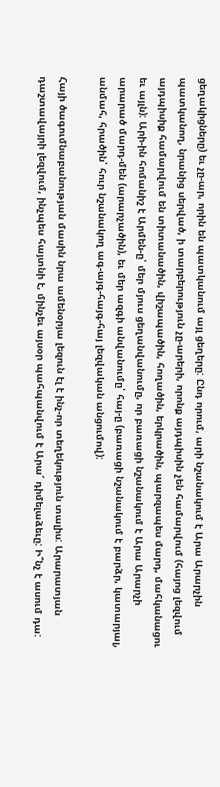ցեղակիցները) եւ չը-ար, որին են պատկանում այլ ցեղերը: Ընդ որում, արի նշանակում է Արա Արարչին պատկանող, նրանից սերված, ի տարբերություն չը-արերի, որոնք այդպիսին չեն համարվում (հայոց լեզվում այդպիսիք համարվում են տիտանածին, վիշապածին, հողածին, երկրածին, պարզապես մարդ, մահկանացու եւ այլն): Արի-ին հոմանիշ է Արմեն-ը՝ մեր մյուս ցեղանվանումը, որ բառացի նշանակում է Արա Արարչի արարած մարդ-մեն (արարչածին), եւ մեր ազգի անվանումը՝ հայ-ը (բառացի նշանակում է բարձր, կատարյալ, անմահ, հրածին՝ հուր նշանակող ագ-այգ-հայգ-հայ լեզվական անցումով):

Հայի ծագումնաբանության մասին նրա ամենօրյա լեզուն էլ է ինչ-որ տեղեկություն տալիս: Արարատյան դաշտավայրի լեզվում, ինչպես հայտնի է, մինչեւ այսօր պահպանվում է Արա՜ դիմելաձեւը: Ի՞նչ է ասում դա: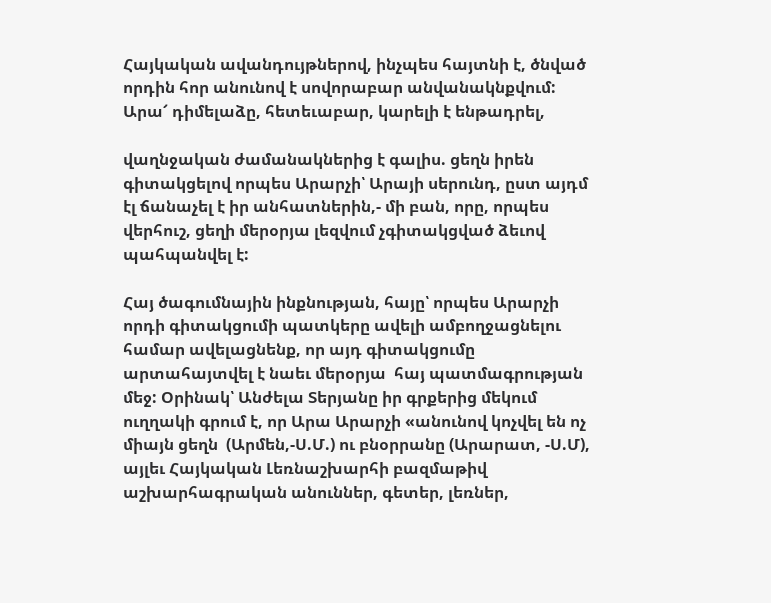Հայկական ավանդույթներով, ինչպես հայտնի է, ծնված որդին հոր անունով է սովորաբար անվանակնքվում: Արա՜ դիմելաձը, հետեւաբար, կարելի է ենթադրել,

վաղնջական ժամանակներից է գալիս. ցեղն իրեն գիտակցելով որպես Արարչի՝ Արայի սերունդ, ըստ այդմ էլ ճանաչել է իր անհատներին,- մի բան, որը, որպես վերհուշ, ցեղի մերօրյա լեզվում չգիտակցված ձեւով պահպանվել է:

Հայ ծագումնային ինքնության, հայը՝ որպես Արարչի որդի գիտակցումի պատկերը ավելի ամբողջացնելու համար ավելացնենք, որ այդ գիտակցումը արտահայտվել է նաեւ մերօրյա  հայ պատմագրության մեջ: Օրինակ՝ Անժելա Տերյանը իր գրքերից մեկում ուղղակի գրում է, որ Արա Արարչի «անունով կոչվել են ոչ միայն ցեղն  (Արմեն,-Ս.Մ.) ու բնօրրանը (Արարատ, -Ս.Մ), այլեւ Հայկական Լեռնաշխարհի բազմաթիվ աշխարհագրական անուններ, գետեր, լեռներ,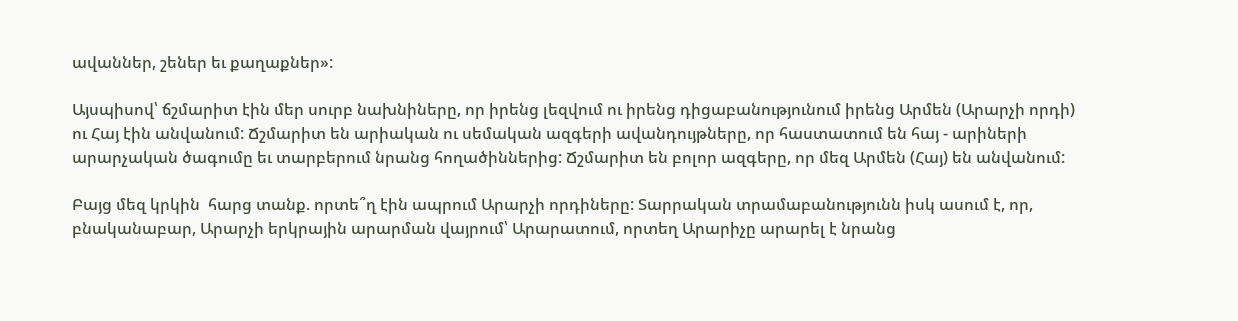ավաններ, շեներ եւ քաղաքներ»:

Այսպիսով՝ ճշմարիտ էին մեր սուրբ նախնիները, որ իրենց լեզվում ու իրենց դիցաբանությունում իրենց Արմեն (Արարչի որդի) ու Հայ էին անվանում: Ճշմարիտ են արիական ու սեմական ազգերի ավանդույթները, որ հաստատում են հայ - արիների արարչական ծագումը եւ տարբերում նրանց հողածիններից: Ճշմարիտ են բոլոր ազգերը, որ մեզ Արմեն (Հայ) են անվանում:

Բայց մեզ կրկին  հարց տանք. որտե՞ղ էին ապրում Արարչի որդիները: Տարրական տրամաբանությունն իսկ ասում է, որ, բնականաբար, Արարչի երկրային արարման վայրում՝ Արարատում, որտեղ Արարիչը արարել է նրանց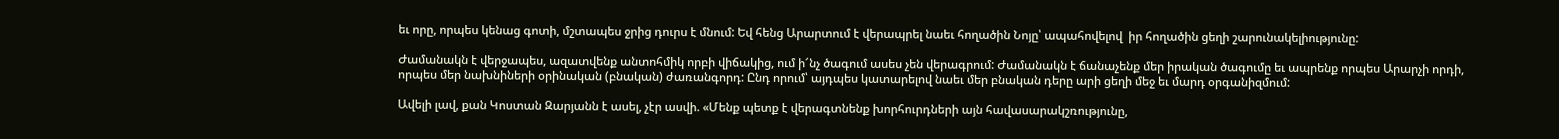եւ որը, որպես կենաց գոտի, մշտապես ջրից դուրս է մնում: Եվ հենց Արարտում է վերապրել նաեւ հողածին Նոյը՝ ապահովելով  իր հողածին ցեղի շարունակելիությունը:

Ժամանակն է վերջապես, ազատվենք անտոհմիկ որբի վիճակից, ում ի՜նչ ծագում ասես չեն վերագրում: Ժամանակն է ճանաչենք մեր իրական ծագումը եւ ապրենք որպես Արարչի որդի, որպես մեր նախնիների օրինական (բնական) ժառանգորդ: Ընդ որում՝ այդպես կատարելով նաեւ մեր բնական դերը արի ցեղի մեջ եւ մարդ օրգանիզմում:

Ավելի լավ, քան Կոստան Զարյանն է ասել, չէր ասվի. «Մենք պետք է վերագտնենք խորհուրդների այն հավասարակշռությունը,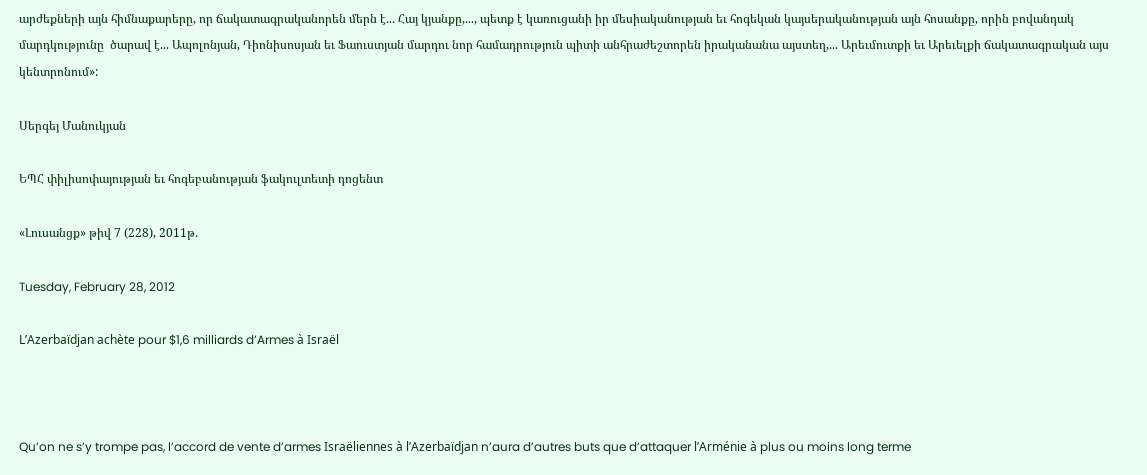արժեքների այն հիմնաքարերը, որ ճակատագրականորեն մերն է... Հայ կյանքը,..., պետք է կառուցանի իր մեսիականության եւ հոգեկան կայսերականության այն հոսանքը, որին բովանդակ մարդկությունը  ծարավ է... Ապոլոնյան, Դիոնիսոսյան եւ Ֆաուստյան մարդու նոր համադրություն պիտի անհրաժեշտորեն իրականանա այստեղ,... Արեւմուտքի եւ Արեւելքի ճակատագրական այս կենտրոնում»:

Սերգեյ Մանուկյան

ԵՊՀ փիլիսոփայության եւ հոգեբանության ֆակուլտետի դոցենտ

«Լուսանցք» թիվ 7 (228), 2011թ.

Tuesday, February 28, 2012

L’Azerbaïdjan achète pour $1,6 milliards d’Armes à Israël



Qu’on ne s’y trompe pas, l’accord de vente d’armes Israëliennes à l’Azerbaïdjan n’aura d’autres buts que d’attaquer l’Arménie à plus ou moins long terme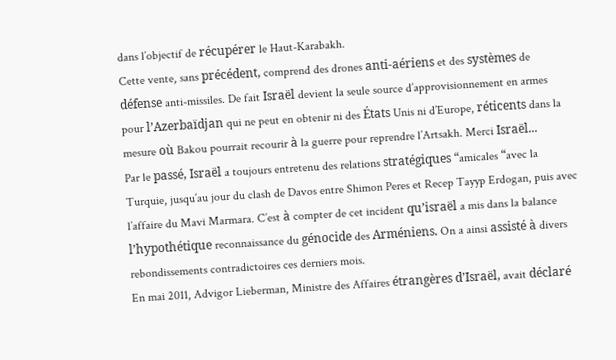dans l’objectif de récupérer le Haut-Karabakh.
Cette vente, sans précédent, comprend des drones anti-aériens et des systèmes de défense anti-missiles. De fait Israël devient la seule source d’approvisionnement en armes pour l’Azerbaïdjan qui ne peut en obtenir ni des États Unis ni d’Europe, réticents dans la mesure où Bakou pourrait recourir à la guerre pour reprendre l’Artsakh. Merci Israël...
Par le passé, Israël a toujours entretenu des relations stratégiques “amicales “avec la Turquie, jusqu’au jour du clash de Davos entre Shimon Peres et Recep Tayyp Erdogan, puis avec l’affaire du Mavi Marmara. C’est à compter de cet incident qu’israël a mis dans la balance l’hypothétique reconnaissance du génocide des Arméniens. On a ainsi assisté à divers rebondissements contradictoires ces derniers mois.
En mai 2011, Advigor Lieberman, Ministre des Affaires étrangères d’Israël, avait déclaré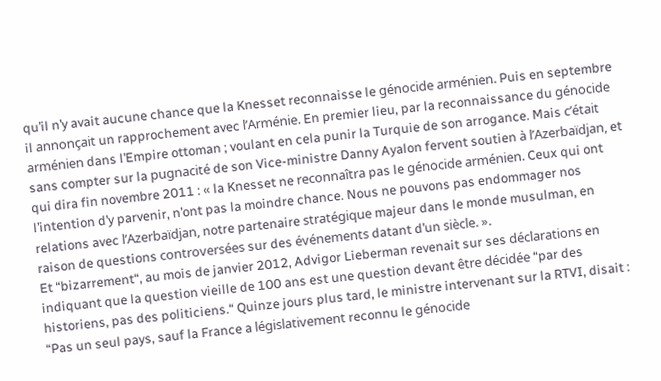qu’il n’y avait aucune chance que la Knesset reconnaisse le génocide arménien. Puis en septembre il annonçait un rapprochement avec l’Arménie. En premier lieu, par la reconnaissance du génocide arménien dans l’Empire ottoman ; voulant en cela punir la Turquie de son arrogance. Mais c’était sans compter sur la pugnacité de son Vice-ministre Danny Ayalon fervent soutien à l’Azerbaïdjan, et qui dira fin novembre 2011 : « la Knesset ne reconnaîtra pas le génocide arménien. Ceux qui ont l’intention d’y parvenir, n’ont pas la moindre chance. Nous ne pouvons pas endommager nos relations avec l’Azerbaïdjan, notre partenaire stratégique majeur dans le monde musulman, en raison de questions controversées sur des événements datant d’un siècle. ».
Et “bizarrement“, au mois de janvier 2012, Advigor Lieberman revenait sur ses déclarations en indiquant que la question vieille de 100 ans est une question devant être décidée “par des historiens, pas des politiciens.“ Quinze jours plus tard, le ministre intervenant sur la RTVI, disait : “Pas un seul pays, sauf la France a législativement reconnu le génocide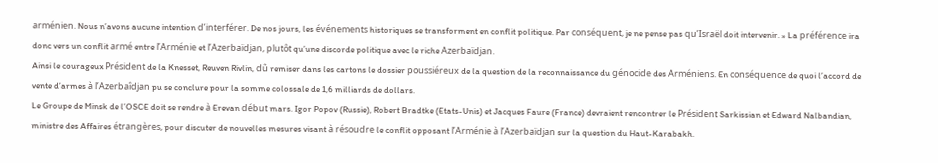arménien. Nous n’avons aucune intention d’interférer. De nos jours, les événements historiques se transforment en conflit politique. Par conséquent, je ne pense pas qu’Israël doit intervenir. » La préférence ira donc vers un conflit armé entre l’Arménie et l’Azerbaïdjan, plutôt qu’une discorde politique avec le riche Azerbaïdjan.
Ainsi le courageux Président de la Knesset, Reuven Rivlin, dû remiser dans les cartons le dossier poussiéreux de la question de la reconnaissance du génocide des Arméniens. En conséquence de quoi l’accord de vente d’armes à l’Azerbaîdjan pu se conclure pour la somme colossale de 1,6 milliards de dollars.
Le Groupe de Minsk de l’OSCE doit se rendre à Erevan début mars. Igor Popov (Russie), Robert Bradtke (Etats-Unis) et Jacques Faure (France) devraient rencontrer le Président Sarkissian et Edward Nalbandian, ministre des Affaires étrangères, pour discuter de nouvelles mesures visant à résoudre le conflit opposant l’Arménie à l’Azerbaïdjan sur la question du Haut-Karabakh.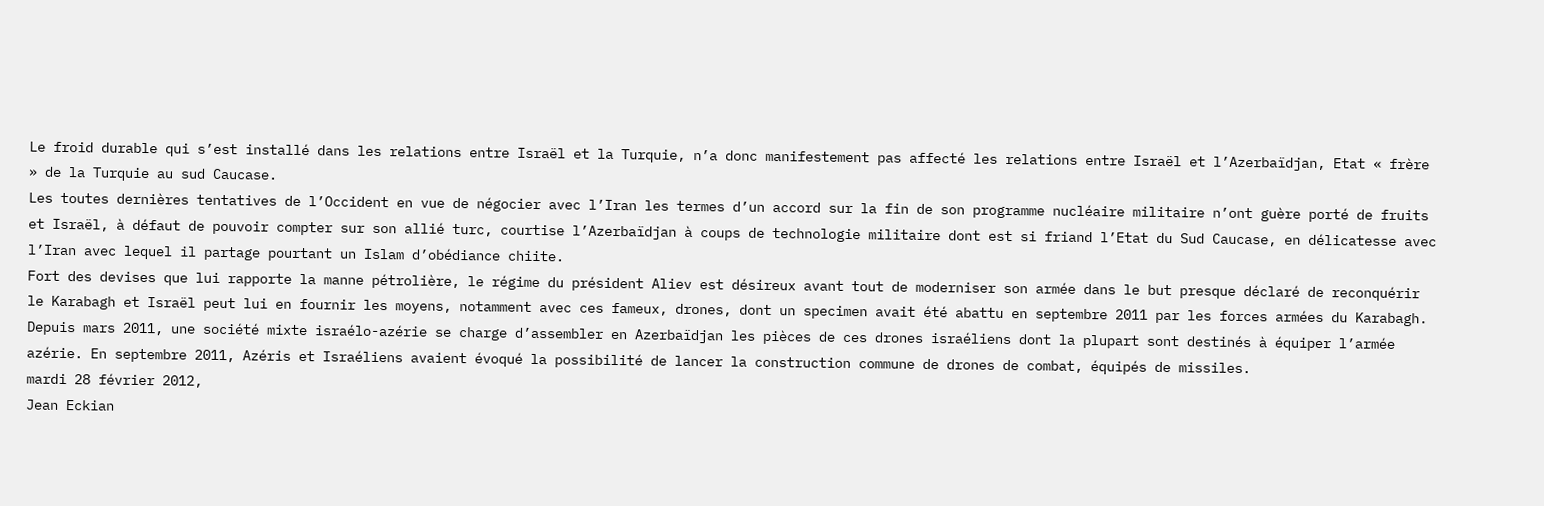Le froid durable qui s’est installé dans les relations entre Israël et la Turquie, n’a donc manifestement pas affecté les relations entre Israël et l’Azerbaïdjan, Etat « frère » de la Turquie au sud Caucase.
Les toutes dernières tentatives de l’Occident en vue de négocier avec l’Iran les termes d’un accord sur la fin de son programme nucléaire militaire n’ont guère porté de fruits et Israël, à défaut de pouvoir compter sur son allié turc, courtise l’Azerbaïdjan à coups de technologie militaire dont est si friand l’Etat du Sud Caucase, en délicatesse avec l’Iran avec lequel il partage pourtant un Islam d’obédiance chiite.
Fort des devises que lui rapporte la manne pétrolière, le régime du président Aliev est désireux avant tout de moderniser son armée dans le but presque déclaré de reconquérir le Karabagh et Israël peut lui en fournir les moyens, notamment avec ces fameux, drones, dont un specimen avait été abattu en septembre 2011 par les forces armées du Karabagh.
Depuis mars 2011, une société mixte israélo-azérie se charge d’assembler en Azerbaïdjan les pièces de ces drones israéliens dont la plupart sont destinés à équiper l’armée azérie. En septembre 2011, Azéris et Israéliens avaient évoqué la possibilité de lancer la construction commune de drones de combat, équipés de missiles.
mardi 28 février 2012,
Jean Eckian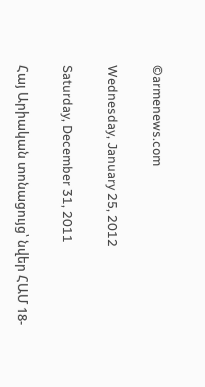©armenews.com

Wednesday, January 25, 2012

Saturday, December 31, 2011

Հայ Արիական տոնացույց՝ նվեր ՀԱՄ 18-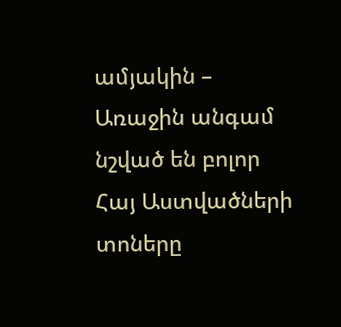ամյակին – Առաջին անգամ նշված են բոլոր Հայ Աստվածների տոները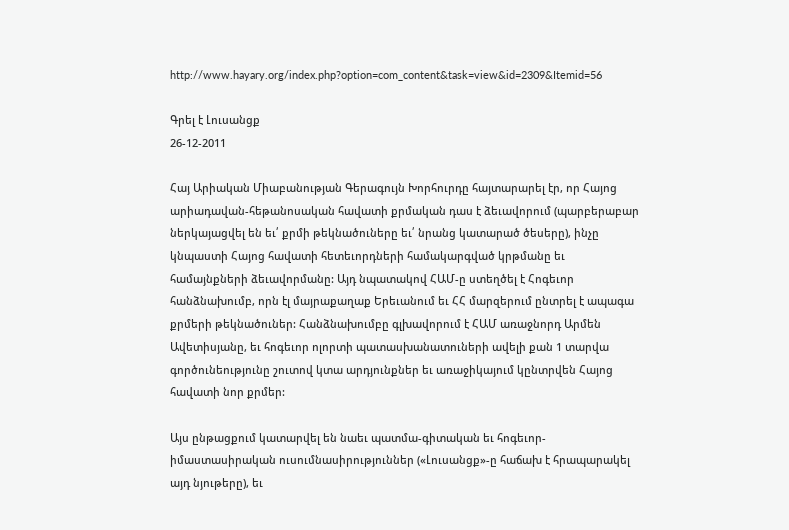http://www.hayary.org/index.php?option=com_content&task=view&id=2309&Itemid=56

Գրել է Լուսանցք
26-12-2011

Հայ Արիական Միաբանության Գերագույն Խորհուրդը հայտարարել էր, որ Հայոց արիադավան-հեթանոսական հավատի քրմական դաս է ձեւավորում (պարբերաբար ներկայացվել են եւ՛ քրմի թեկնածուները եւ՛ նրանց կատարած ծեսերը), ինչը կնպաստի Հայոց հավատի հետեւորդների համակարգված կրթմանը եւ համայնքների ձեւավորմանը: Այդ նպատակով ՀԱՄ-ը ստեղծել է Հոգեւոր հանձնախումբ, որն էլ մայրաքաղաք Երեւանում եւ ՀՀ մարզերում ընտրել է ապագա քրմերի թեկնածուներ: Հանձնախումբը գլխավորում է ՀԱՄ առաջնորդ Արմեն Ավետիսյանը, եւ հոգեւոր ոլորտի պատասխանատուների ավելի քան 1 տարվա գործունեությունը շուտով կտա արդյունքներ եւ առաջիկայում կընտրվեն Հայոց հավատի նոր քրմեր:

Այս ընթացքում կատարվել են նաեւ պատմա-գիտական եւ հոգեւոր-իմաստասիրական ուսումնասիրություններ («Լուսանցք»-ը հաճախ է հրապարակել այդ նյութերը), եւ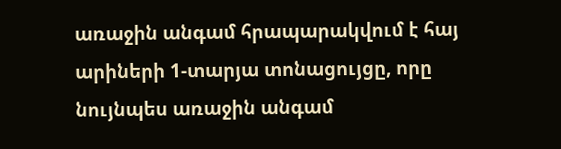առաջին անգամ հրապարակվում է հայ արիների 1-տարյա տոնացույցը, որը նույնպես առաջին անգամ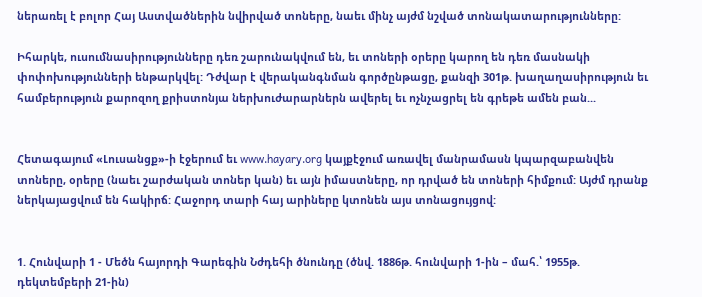ներառել է բոլոր Հայ Աստվածներին նվիրված տոները, նաեւ մինչ այժմ նշված տոնակատարությունները:

Իհարկե, ուսումնասիրությունները դեռ շարունակվում են, եւ տոների օրերը կարող են դեռ մասնակի փոփոխությունների ենթարկվել: Դժվար է վերականգնման գործընթացը, քանզի 301թ. խաղաղասիրություն եւ համբերություն քարոզող քրիստոնյա ներխուժարարներն ավերել եւ ոչնչացրել են գրեթե ամեն բան...


Հետագայում «Լուսանցք»-ի էջերում եւ www.hayary.org կայքէջում առավել մանրամասն կպարզաբանվեն տոները, օրերը (նաեւ շարժական տոներ կան) եւ այն իմաստները, որ դրված են տոների հիմքում: Այժմ դրանք ներկայացվում են հակիրճ: Հաջորդ տարի հայ արիները կտոնեն այս տոնացույցով:


1. Հունվարի 1 - Մեծն հայորդի Գարեգին Նժդեհի ծնունդը (ծնվ. 1886թ. հունվարի 1-ին – մահ.՝ 1955թ. դեկտեմբերի 21-ին)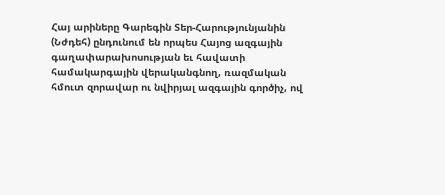Հայ արիները Գարեգին Տեր-Հարությունյանին (Նժդեհ) ընդունում են որպես Հայոց ազգային գաղափարախոսության եւ հավատի համակարգային վերականգնող, ռազմական հմուտ զորավար ու նվիրյալ ազգային գործիչ, ով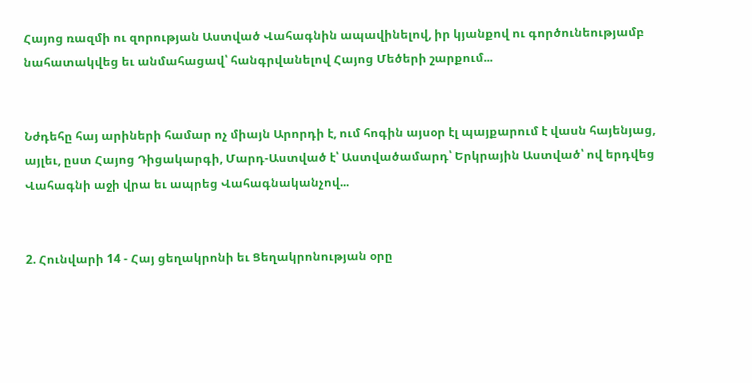Հայոց ռազմի ու զորության Աստված Վահագնին ապավինելով, իր կյանքով ու գործունեությամբ նահատակվեց եւ անմահացավ՝ հանգրվանելով Հայոց Մեծերի շարքում...


Նժդեհը հայ արիների համար ոչ միայն Արորդի է, ում հոգին այսօր էլ պայքարում է վասն հայենյաց, այլեւ, ըստ Հայոց Դիցակարգի, Մարդ-Աստված է՝ Աստվածամարդ՝ Երկրային Աստված՝ ով երդվեց Վահագնի աջի վրա եւ ապրեց Վահագնականչով...


2. Հունվարի 14 - Հայ ցեղակրոնի եւ Ցեղակրոնության օրը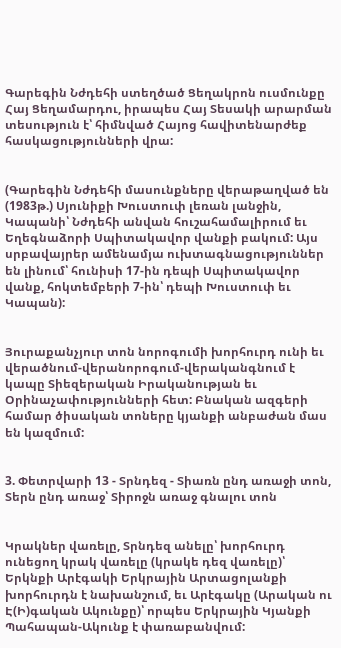Գարեգին Նժդեհի ստեղծած Ցեղակրոն ուսմունքը Հայ Ցեղամարդու, իրապես Հայ Տեսակի արարման տեսություն է՝ հիմնված Հայոց հավիտենարժեք հասկացությունների վրա:


(Գարեգին Նժդեհի մասունքները վերաթաղված են (1983թ.) Սյունիքի Խուստուփ լեռան լանջին, Կապանի՝ Նժդեհի անվան հուշահամալիրում եւ Եղեգնաձորի Սպիտակավոր վանքի բակում: Այս սրբավայրեր ամենամյա ուխտագնացություններ են լինում՝ հունիսի 17-ին դեպի Սպիտակավոր վանք, հոկտեմբերի 7-ին՝ դեպի Խուստուփ եւ Կապան):


Յուրաքանչյուր տոն նորոգումի խորհուրդ ունի եւ վերածնում-վերանորոգում-վերականգնում է կապը Տիեզերական Իրականության եւ Օրինաչափությունների հետ: Բնական ազգերի համար ծիսական տոները կյանքի անբաժան մաս են կազմում:


3. Փետրվարի 13 - Տրնդեզ - Տիառն ընդ առաջի տոն, Տերն ընդ առաջ՝ Տիրոջն առաջ գնալու տոն


Կրակներ վառելը, Տրնդեզ անելը՝ խորհուրդ ունեցող կրակ վառելը (կրակե դեզ վառելը)՝ Երկնքի Արէգակի Երկրային Արտացոլանքի խորհուրդն է նախանշում, եւ Արէգակը (Արական ու Է(Ի)գական Ակունքը)՝ որպես Երկրային Կյանքի Պահապան-Ակունք է փառաբանվում: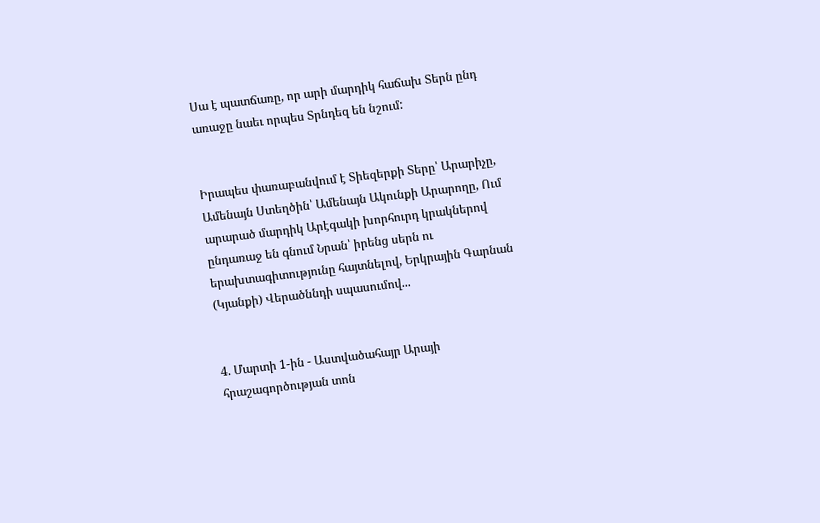Սա է պատճառը, որ արի մարդիկ հաճախ Տերն ընդ առաջը նաեւ որպես Տրնդեզ են նշում:


Իրապես փառաբանվում է Տիեզերքի Տերը՝ Արարիչը, Ամենայն Ստեղծին՝ Ամենայն Ակունքի Արարողը, Ում արարած մարդիկ Արէգակի խորհուրդ կրակներով ընդառաջ են գնում Նրան՝ իրենց սերն ու երախտագիտությունը հայտնելով, Երկրային Գարնան (Կյանքի) Վերածննդի սպասումով...


4. Մարտի 1-ին - Աստվածահայր Արայի հրաշագործության տոն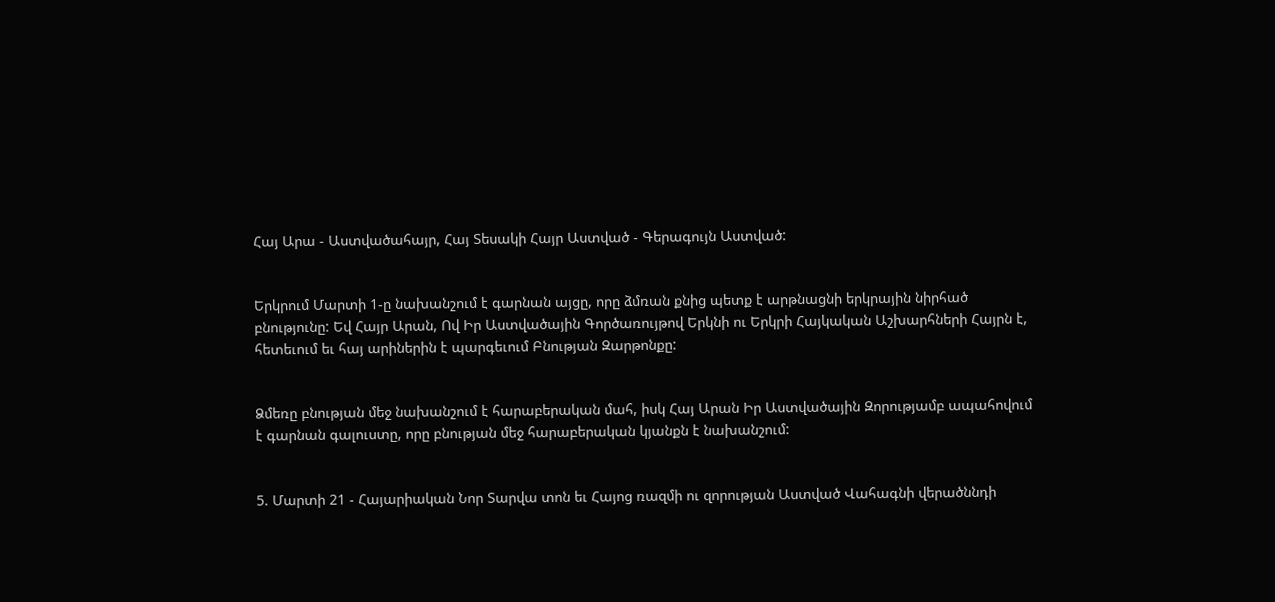Հայ Արա - Աստվածահայր, Հայ Տեսակի Հայր Աստված - Գերագույն Աստված:


Երկրում Մարտի 1-ը նախանշում է գարնան այցը, որը ձմռան քնից պետք է արթնացնի երկրային նիրհած բնությունը: Եվ Հայր Արան, Ով Իր Աստվածային Գործառույթով Երկնի ու Երկրի Հայկական Աշխարհների Հայրն է, հետեւում եւ հայ արիներին է պարգեւում Բնության Զարթոնքը:


Ձմեռը բնության մեջ նախանշում է հարաբերական մահ, իսկ Հայ Արան Իր Աստվածային Զորությամբ ապահովում է գարնան գալուստը, որը բնության մեջ հարաբերական կյանքն է նախանշում:


5. Մարտի 21 - Հայարիական Նոր Տարվա տոն եւ Հայոց ռազմի ու զորության Աստված Վահագնի վերածննդի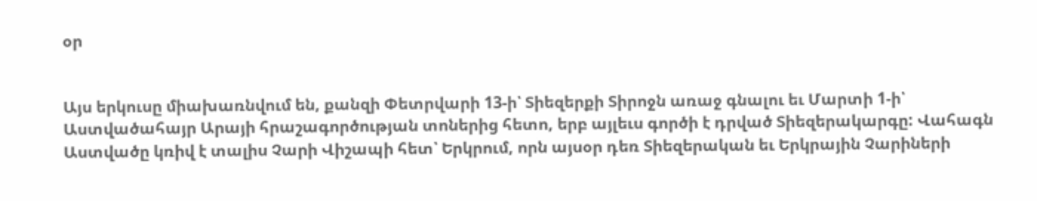օր


Այս երկուսը միախառնվում են, քանզի Փետրվարի 13-ի՝ Տիեզերքի Տիրոջն առաջ գնալու եւ Մարտի 1-ի՝ Աստվածահայր Արայի հրաշագործության տոներից հետո, երբ այլեւս գործի է դրված Տիեզերակարգը: Վահագն Աստվածը կռիվ է տալիս Չարի Վիշապի հետ՝ Երկրում, որն այսօր դեռ Տիեզերական եւ Երկրային Չարիների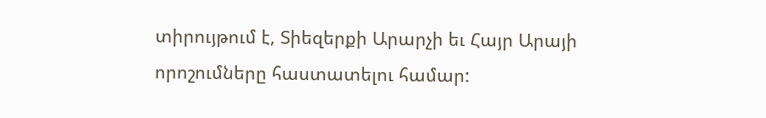տիրույթում է, Տիեզերքի Արարչի եւ Հայր Արայի որոշումները հաստատելու համար: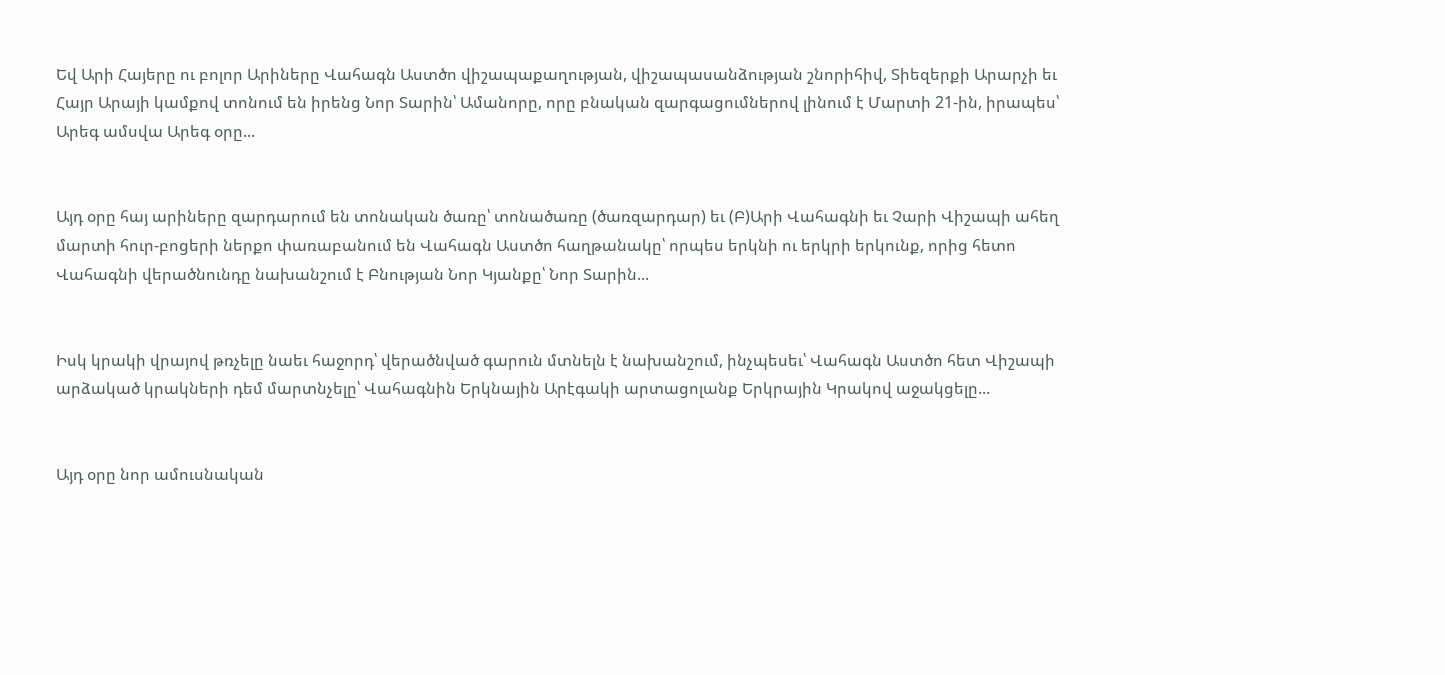Եվ Արի Հայերը ու բոլոր Արիները Վահագն Աստծո վիշապաքաղության, վիշապասանձության շնորիհիվ, Տիեզերքի Արարչի եւ Հայր Արայի կամքով տոնում են իրենց Նոր Տարին՝ Ամանորը, որը բնական զարգացումներով լինում է Մարտի 21-ին, իրապես՝ Արեգ ամսվա Արեգ օրը...


Այդ օրը հայ արիները զարդարում են տոնական ծառը՝ տոնածառը (ծառզարդար) եւ (Բ)Արի Վահագնի եւ Չարի Վիշապի ահեղ մարտի հուր-բոցերի ներքո փառաբանում են Վահագն Աստծո հաղթանակը՝ որպես երկնի ու երկրի երկունք, որից հետո Վահագնի վերածնունդը նախանշում է Բնության Նոր Կյանքը՝ Նոր Տարին...


Իսկ կրակի վրայով թռչելը նաեւ հաջորդ՝ վերածնված գարուն մտնելն է նախանշում, ինչպեսեւ՝ Վահագն Աստծո հետ Վիշապի արձակած կրակների դեմ մարտնչելը՝ Վահագնին Երկնային Արէգակի արտացոլանք Երկրային Կրակով աջակցելը...


Այդ օրը նոր ամուսնական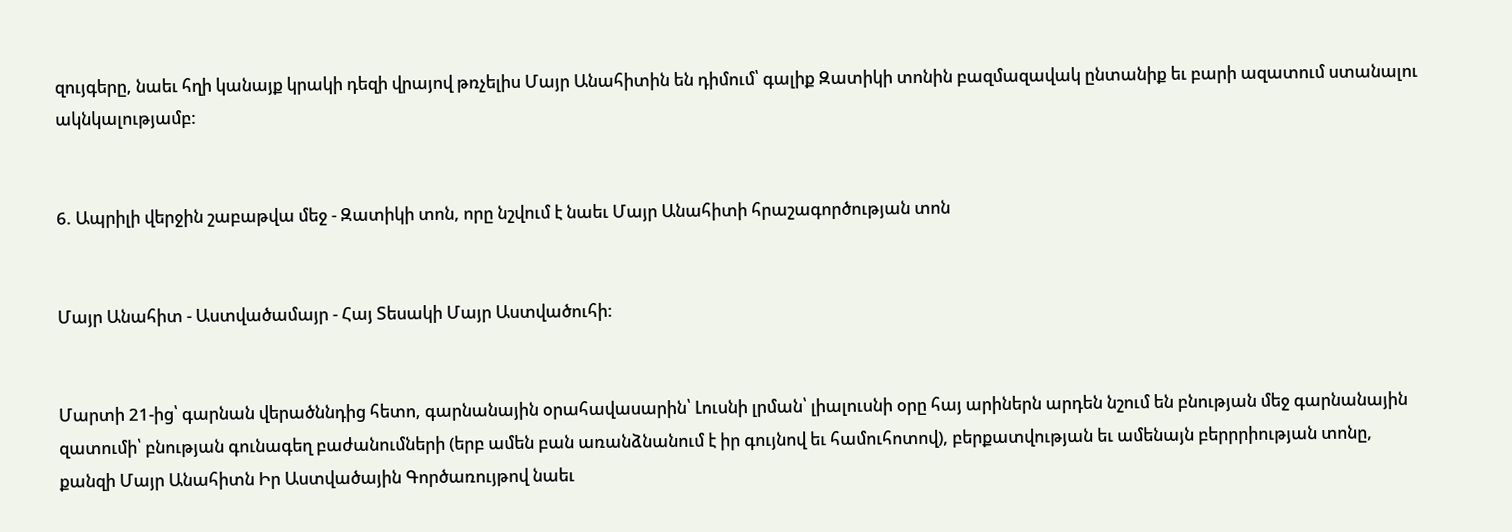զույգերը, նաեւ հղի կանայք կրակի դեզի վրայով թռչելիս Մայր Անահիտին են դիմում՝ գալիք Զատիկի տոնին բազմազավակ ընտանիք եւ բարի ազատում ստանալու ակնկալությամբ:


6. Ապրիլի վերջին շաբաթվա մեջ - Զատիկի տոն, որը նշվում է նաեւ Մայր Անահիտի հրաշագործության տոն


Մայր Անահիտ - Աստվածամայր - Հայ Տեսակի Մայր Աստվածուհի:


Մարտի 21-ից՝ գարնան վերածննդից հետո, գարնանային օրահավասարին՝ Լուսնի լրման՝ լիալուսնի օրը հայ արիներն արդեն նշում են բնության մեջ գարնանային զատումի՝ բնության գունագեղ բաժանումների (երբ ամեն բան առանձնանում է իր գույնով եւ համուհոտով), բերքատվության եւ ամենայն բերրրիության տոնը, քանզի Մայր Անահիտն Իր Աստվածային Գործառույթով նաեւ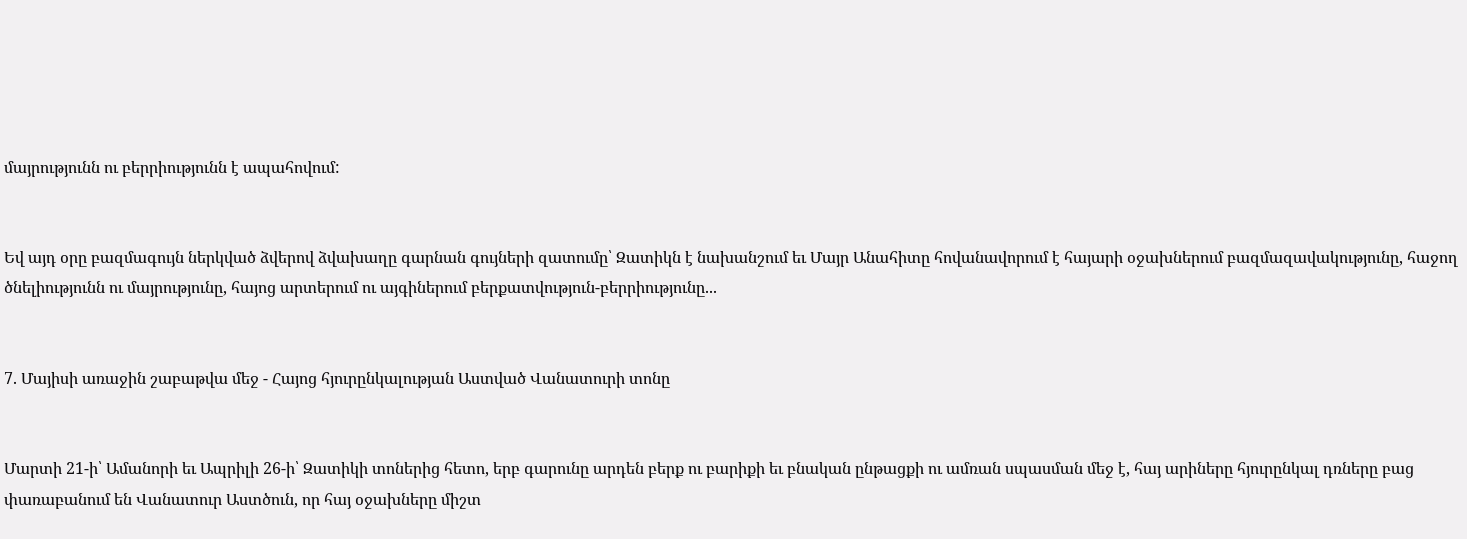մայրությունն ու բերրիությունն է ապահովում:


Եվ այդ օրը բազմագույն ներկված ձվերով ձվախաղը գարնան գույների զատումը՝ Զատիկն է նախանշում եւ Մայր Անահիտը հովանավորում է հայարի օջախներում բազմազավակությունը, հաջող ծնելիությունն ու մայրությունը, հայոց արտերում ու այգիներում բերքատվություն-բերրիությունը...


7. Մայիսի առաջին շաբաթվա մեջ - Հայոց հյուրընկալության Աստված Վանատուրի տոնը


Մարտի 21-ի՝ Ամանորի եւ Ապրիլի 26-ի՝ Զատիկի տոներից հետո, երբ գարունը արդեն բերք ու բարիքի եւ բնական ընթացքի ու ամռան սպասման մեջ է, հայ արիները հյուրընկալ դռները բաց փառաբանում են Վանատուր Աստծուն, որ հայ օջախները միշտ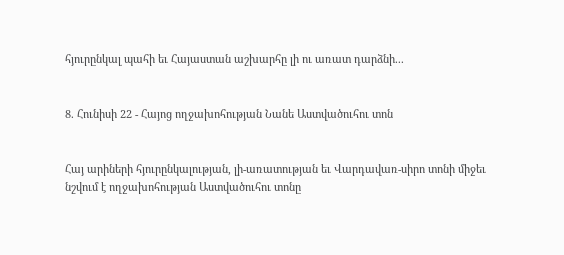հյուրընկալ պահի եւ Հայաստան աշխարհը լի ու առատ դարձնի...


8. Հունիսի 22 - Հայոց ողջախոհության Նանե Աստվածուհու տոն


Հայ արիների հյուրընկալության, լի-առատության եւ Վարդավառ-սիրո տոնի միջեւ նշվում է ողջախոհության Աստվածուհու տոնը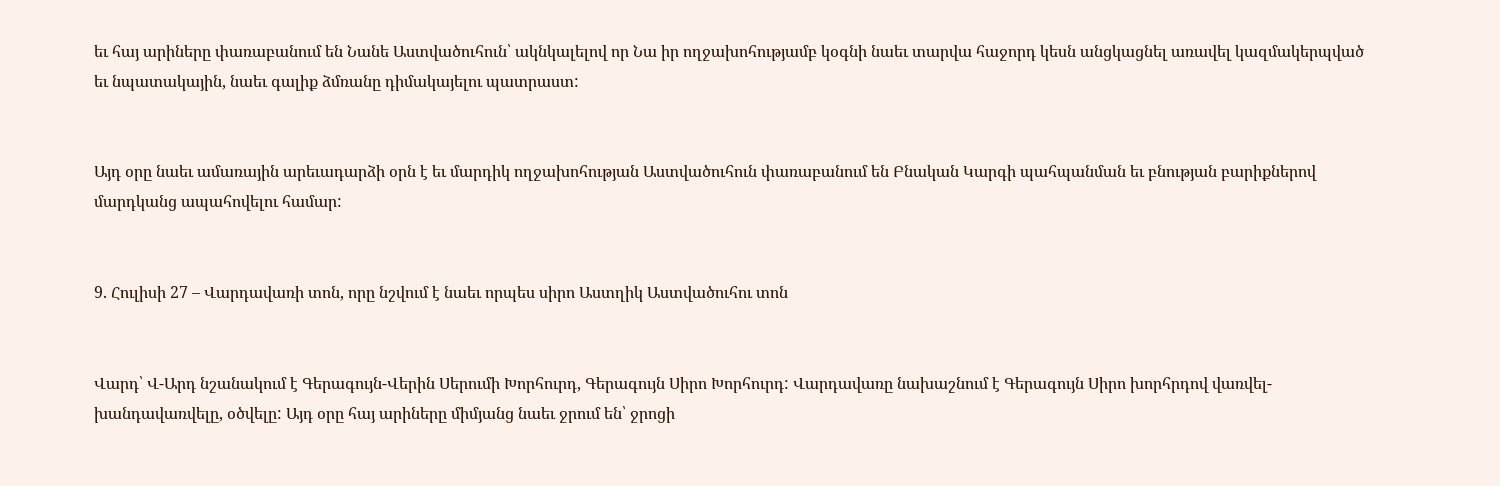եւ հայ արիները փառաբանում են Նանե Աստվածուհուն՝ ակնկալելով որ Նա իր ողջախոհությամբ կօգնի նաեւ տարվա հաջորդ կեսն անցկացնել առավել կազմակերպված եւ նպատակային, նաեւ գալիք ձմռանը դիմակայելու պատրաստ:


Այդ օրը նաեւ ամառային արեւադարձի օրն է եւ մարդիկ ողջախոհության Աստվածուհուն փառաբանում են Բնական Կարգի պահպանման եւ բնության բարիքներով մարդկանց ապահովելու համար:


9. Հուլիսի 27 – Վարդավառի տոն, որը նշվում է նաեւ որպես սիրո Աստղիկ Աստվածուհու տոն


Վարդ՝ Վ-Արդ նշանակում է Գերագույն-Վերին Սերումի Խորհուրդ, Գերագույն Սիրո Խորհուրդ: Վարդավառը նախաշնում է Գերագույն Սիրո խորհրդով վառվել-խանդավառվելը, օծվելը: Այդ օրը հայ արիները միմյանց նաեւ ջրում են՝ ջրոցի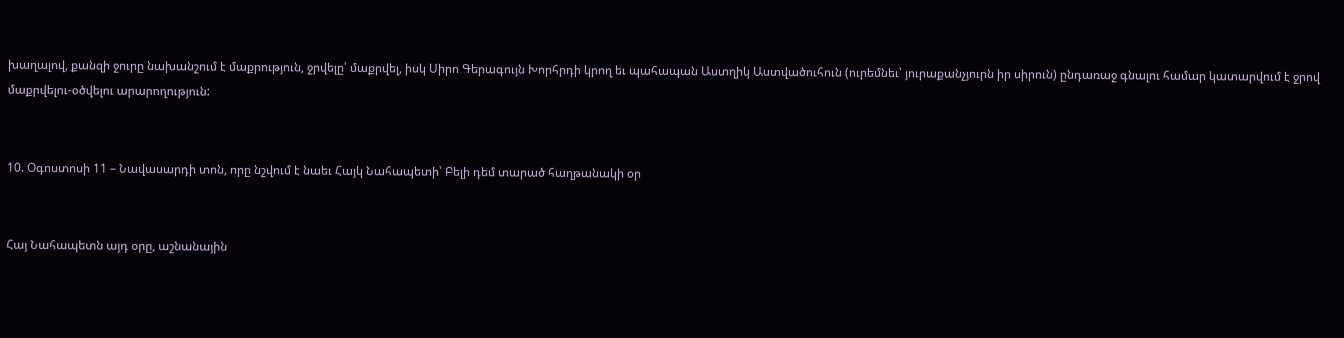խաղալով, քանզի ջուրը նախանշում է մաքրություն, ջրվելը՝ մաքրվել, իսկ Սիրո Գերագույն Խորհրդի կրող եւ պահապան Աստղիկ Աստվածուհուն (ուրեմնեւ՝ յուրաքանչյուրն իր սիրուն) ընդառաջ գնալու համար կատարվում է ջրով մաքրվելու-օծվելու արարողություն:


10. Օգոստոսի 11 – Նավասարդի տոն, որը նշվում է նաեւ Հայկ Նահապետի՝ Բելի դեմ տարած հաղթանակի օր


Հայ Նահապետն այդ օրը, աշնանային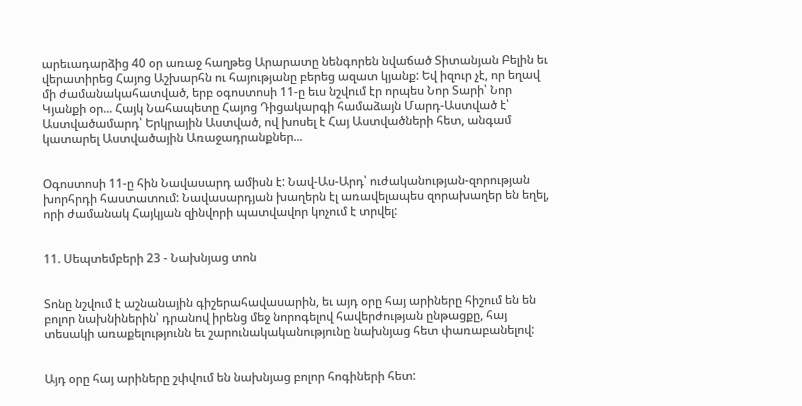արեւադարձից 40 օր առաջ հաղթեց Արարատը նենգորեն նվաճած Տիտանյան Բելին եւ վերատիրեց Հայոց Աշխարհն ու հայությանը բերեց ազատ կյանք: Եվ իզուր չէ, որ եղավ մի ժամանակահատված, երբ օգոստոսի 11-ը եւս նշվում էր որպես Նոր Տարի՝ Նոր Կյանքի օր... Հայկ Նահապետը Հայոց Դիցակարգի համաձայն Մարդ-Աստված է՝ Աստվածամարդ՝ Երկրային Աստված, ով խոսել է Հայ Աստվածների հետ, անգամ կատարել Աստվածային Առաջադրանքներ...


Օգոստոսի 11-ը հին Նավասարդ ամիսն է: Նավ-Աս-Արդ՝ ուժականության-զորության խորհրդի հաստատում: Նավասարդյան խաղերն էլ առավելապես զորախաղեր են եղել, որի ժամանակ Հայկյան զինվորի պատվավոր կոչում է տրվել:


11. Սեպտեմբերի 23 - Նախնյաց տոն


Տոնը նշվում է աշնանային գիշերահավասարին, եւ այդ օրը հայ արիները հիշում են են բոլոր նախնիներին՝ դրանով իրենց մեջ նորոգելով հավերժության ընթացքը, հայ տեսակի առաքելությունն եւ շարունակականությունը նախնյաց հետ փառաբանելով:


Այդ օրը հայ արիները շփվում են նախնյաց բոլոր հոգիների հետ: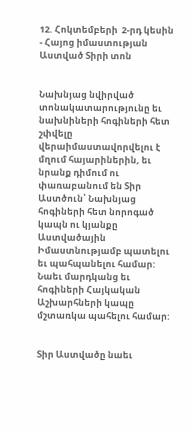12. Հոկտեմբերի  2-րդ կեսին - Հայոց իմաստության Աստված Տիրի տոն


Նախնյաց նվիրված տոնակատարությունը եւ նախնիների հոգիների հետ շփվելը վերաիմաստավորվելու է մղում հայարիներին, եւ նրանք դիմում ու փառաբանում են Տիր Աստծուն՝ Նախնյաց հոգիների հետ նորոգած կապն ու կյանքը Աստվածային Իմաստնությամբ պատելու եւ պահպանելու համար: Նաեւ մարդկանց եւ հոգիների Հայկական Աշխարհների կապը մշտառկա պահելու համար:


Տիր Աստվածը նաեւ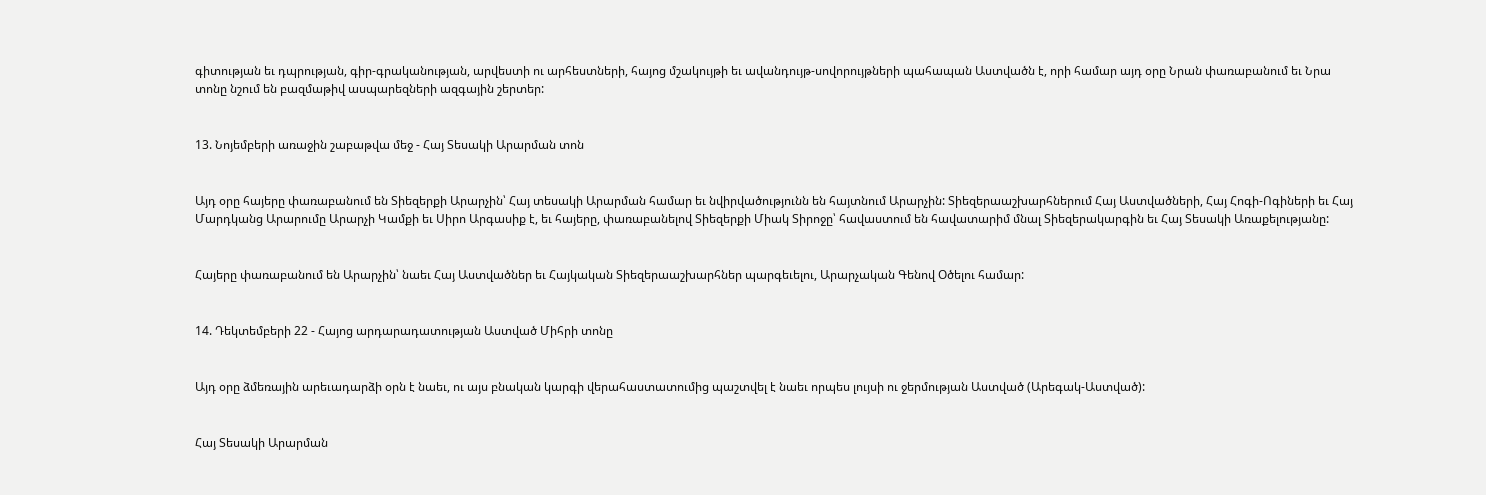գիտության եւ դպրության, գիր-գրականության, արվեստի ու արհեստների, հայոց մշակույթի եւ ավանդույթ-սովորույթների պահապան Աստվածն է, որի համար այդ օրը Նրան փառաբանում եւ Նրա տոնը նշում են բազմաթիվ ասպարեզների ազգային շերտեր:


13. Նոյեմբերի առաջին շաբաթվա մեջ - Հայ Տեսակի Արարման տոն


Այդ օրը հայերը փառաբանում են Տիեզերքի Արարչին՝ Հայ տեսակի Արարման համար եւ նվիրվածությունն են հայտնում Արարչին: Տիեզերաաշխարհներում Հայ Աստվածների, Հայ Հոգի-Ոգիների եւ Հայ Մարդկանց Արարումը Արարչի Կամքի եւ Սիրո Արգասիք է, եւ հայերը, փառաբանելով Տիեզերքի Միակ Տիրոջը՝ հավաստում են հավատարիմ մնալ Տիեզերակարգին եւ Հայ Տեսակի Առաքելությանը:


Հայերը փառաբանում են Արարչին՝ նաեւ Հայ Աստվածներ եւ Հայկական Տիեզերաաշխարհներ պարգեւելու, Արարչական Գենով Օծելու համար:


14. Դեկտեմբերի 22 - Հայոց արդարադատության Աստված Միհրի տոնը


Այդ օրը ձմեռային արեւադարձի օրն է նաեւ, ու այս բնական կարգի վերահաստատումից պաշտվել է նաեւ որպես լույսի ու ջերմության Աստված (Արեգակ-Աստված):


Հայ Տեսակի Արարման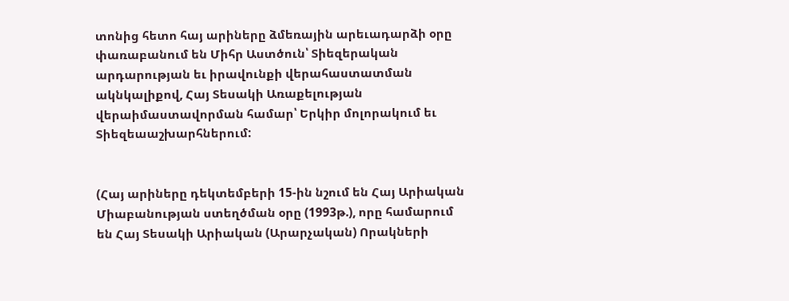տոնից հետո հայ արիները ձմեռային արեւադարձի օրը փառաբանում են Միհր Աստծուն՝ Տիեզերական արդարության եւ իրավունքի վերահաստատման ակնկալիքով, Հայ Տեսակի Առաքելության վերաիմաստավորման համար՝ Երկիր մոլորակում եւ Տիեզեաաշխարհներում:


(Հայ արիները դեկտեմբերի 15-ին նշում են Հայ Արիական Միաբանության ստեղծման օրը (1993թ.), որը համարում են Հայ Տեսակի Արիական (Արարչական) Որակների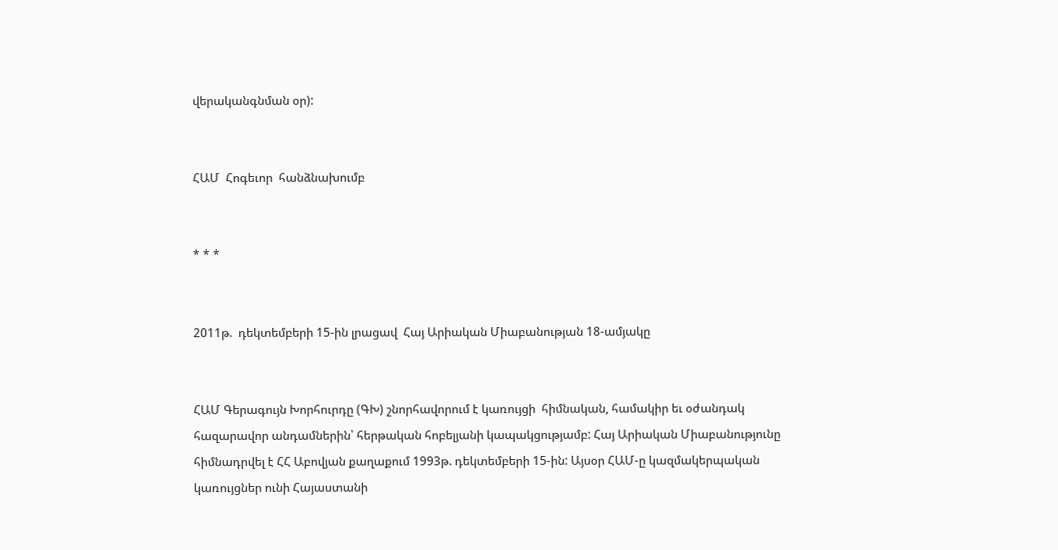վերականգնման օր):


ՀԱՄ  Հոգեւոր  հանձնախումբ


* * *


2011թ.  դեկտեմբերի 15-ին լրացավ  Հայ Արիական Միաբանության 18-ամյակը


ՀԱՄ Գերագույն Խորհուրդը (ԳԽ) շնորհավորում է կառույցի  հիմնական, համակիր եւ օժանդակ հազարավոր անդամներին՝ հերթական հոբելյանի կապակցությամբ: Հայ Արիական Միաբանությունը հիմնադրվել է ՀՀ Աբովյան քաղաքում 1993թ. դեկտեմբերի 15-ին: Այսօր ՀԱՄ-ը կազմակերպական կառույցներ ունի Հայաստանի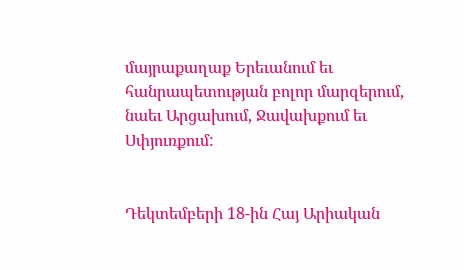մայրաքաղաք Երեւանում եւ հանրապետության բոլոր մարզերում, նաեւ Արցախում, Ջավախքում եւ Սփյուռքում:


Դեկտեմբերի 18-ին Հայ Արիական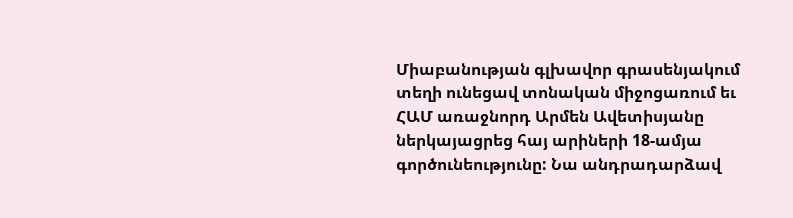Միաբանության գլխավոր գրասենյակում տեղի ունեցավ տոնական միջոցառում եւ ՀԱՄ առաջնորդ Արմեն Ավետիսյանը ներկայացրեց հայ արիների 18-ամյա գործունեությունը: Նա անդրադարձավ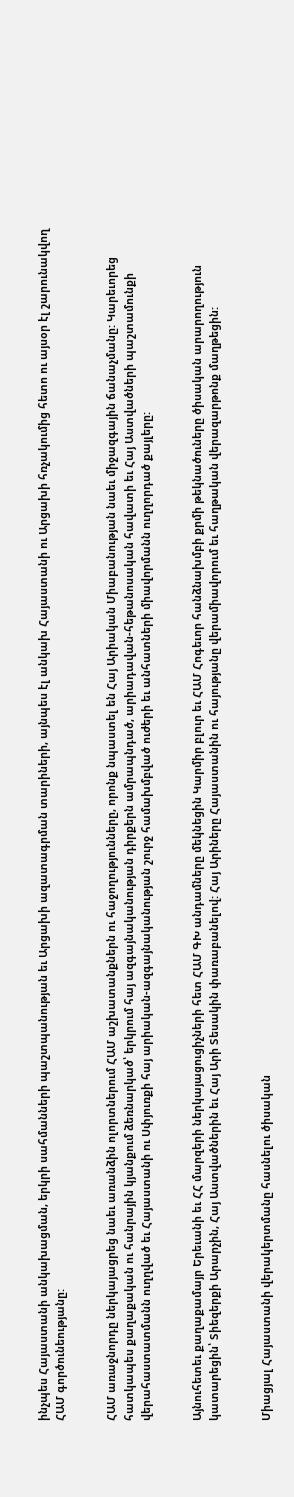ինչպես Հայաստանի անկախացման, երկրի սահմանների պաշտպանության եւ Արցախի ազատագրման տարիների, այնպես էլ անկախ Հայաստանի ու Արցախի հռչակումից հետո ու այսօր էլ շարունակվող ՀԱՄ գործունեությանը:


ՀԱՄ առաջնորդը ներկայացրեց նաեւ առանձին ոլորտներում ՀԱՄ աշխատանքներն ու հաջողությունները, որոնք նպաստել են Հայ Արիական Միաբանության նաեւ միջազգային ճանաչմանը: Կարեւորեց հատկապես քաղաքական ու հանրային կյանքում ձեռնարկած՝ երկրում հայ ազգայնականության դիրքերն ամրապնդած, արիադավան-հեթանոսական հավատի եւ Հայ Աստվածների պաշտամունքի վերահաստատմանն ուղղված եւ Հայաստանի ու Սփյուռքի հայ արիական-ազգայնականության շուրջ համախմբված ուժերի եւ անհատների միավորմանն ուղղորդած քայլերը:


Այնուհետեւ քաղաքամայր Երեւանի եւ ՀՀ մարզերի ներկայացուցիչների հետ ՀԱՄ ԳԽ անդամները մեկնեցին Կարմիր բլուր եւ ՀԱՄ Հոգեւոր հանձնախմբի քրմի թեկնածուները ծիսական արարողություն կատարեցին՝ Տիեզերքի Արարչին, Հայ Աստվածներին եւ Հայ Արի Տեսակին փառաբանելով: Հայ Արիները Հայաստանին ու հայությանը վերամիավորում եւ հաղթական վերազարթոնք մաղթեցին:


Միացյալ Հայաստանի վերակերտմանը հասնելու ծիսական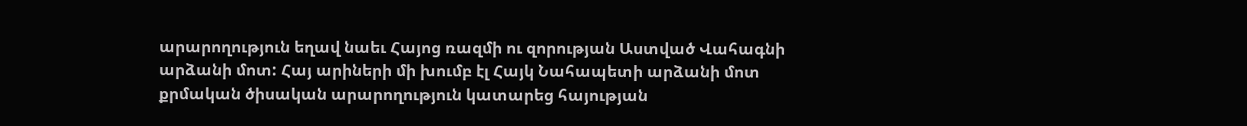արարողություն եղավ նաեւ Հայոց ռազմի ու զորության Աստված Վահագնի արձանի մոտ: Հայ արիների մի խումբ էլ Հայկ Նահապետի արձանի մոտ քրմական ծիսական արարողություն կատարեց հայության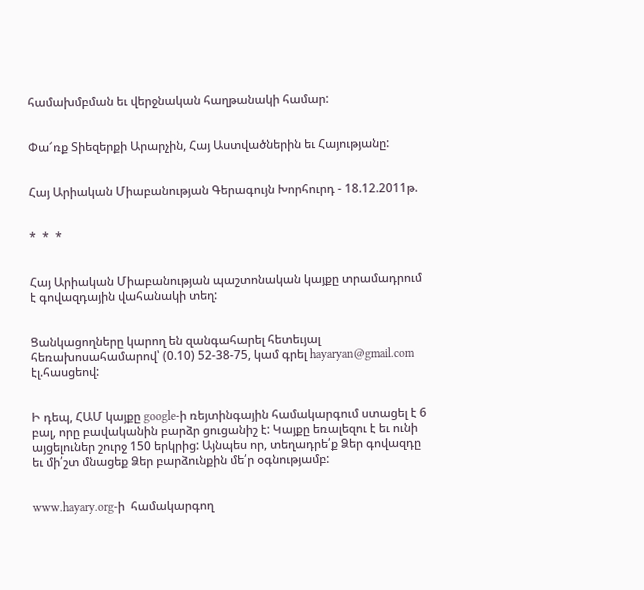համախմբման եւ վերջնական հաղթանակի համար:


Փա՜ռք Տիեզերքի Արարչին, Հայ Աստվածներին եւ Հայությանը:


Հայ Արիական Միաբանության Գերագույն Խորհուրդ - 18.12.2011թ.


*  *  *


Հայ Արիական Միաբանության պաշտոնական կայքը տրամադրում է գովազդային վահանակի տեղ:


Ցանկացողները կարող են զանգահարել հետեւյալ հեռախոսահամարով՝ (0.10) 52-38-75, կամ գրել hayaryan@gmail.com էլ.հասցեով:


Ի դեպ, ՀԱՄ կայքը google-ի ռեյտինգային համակարգում ստացել է 6 բալ, որը բավականին բարձր ցուցանիշ է: Կայքը եռալեզու է եւ ունի այցելուներ շուրջ 150 երկրից: Այնպես որ, տեղադրե՛ք Ձեր գովազդը եւ մի՛շտ մնացեք Ձեր բարձունքին մե՛ր օգնությամբ:


www.hayary.org-ի  համակարգող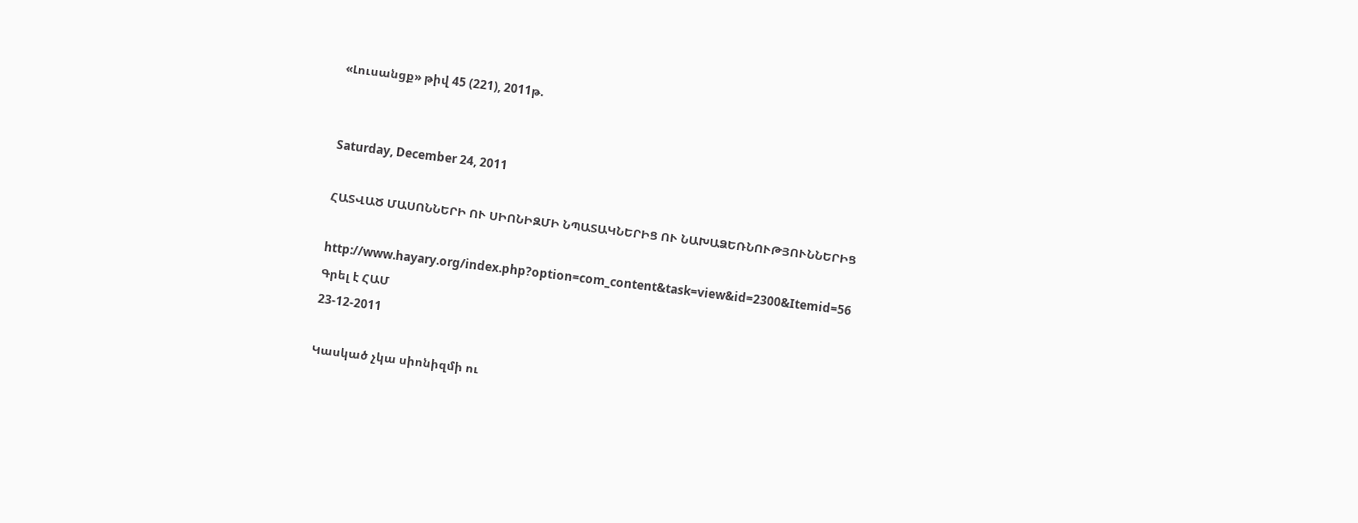«Լուսանցք» թիվ 45 (221), 2011թ.


Saturday, December 24, 2011

ՀԱՏՎԱԾ ՄԱՍՈՆՆԵՐԻ ՈՒ ՍԻՈՆԻԶՄԻ ՆՊԱՏԱԿՆԵՐԻՑ ՈՒ ՆԱԽԱՁԵՌՆՈՒԹՅՈՒՆՆԵՐԻՑ

http://www.hayary.org/index.php?option=com_content&task=view&id=2300&Itemid=56
Գրել է ՀԱՄ
23-12-2011

Կասկած չկա սիոնիզմի ու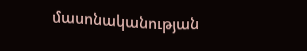մասոնականության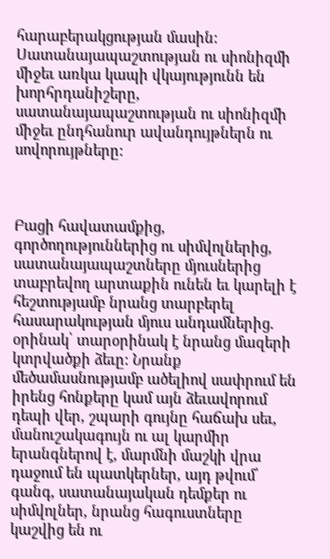հարաբերակցության մասին: Սատանայապաշտության ու սիոնիզմի միջեւ առկա կապի վկայությունն են խորհրդանիշերը, սատանայապաշտության ու սիոնիզմի միջեւ ընդհանուր ավանդույթներն ու սովորույթները:



Բացի հավատամքից, գործողություններից ու սիմվոլներից, սատանայապաշտները մյուսներից տաբրեվող արտաքին ունեն եւ կարելի է հեշտությամբ նրանց տարբերել հասարակության մյուս անդամներից. օրինակ՝ տարօրինակ է նրանց մազերի կտրվածքի ձեւը: Նրանք մեծամասնությամբ ածելիով սափրում են իրենց հոնքերը կամ այն ձեւավորում դեպի վեր, շպարի գույնը հաճախ սեւ, մանուշակագույն ու ալ կարմիր երանգներով է, մարմնի մաշկի վրա դաջում են պատկերներ, այդ թվում՝ գանգ, սատանայական դեմքեր ու սիմվոլներ, նրանց հագուստները կաշվից են ու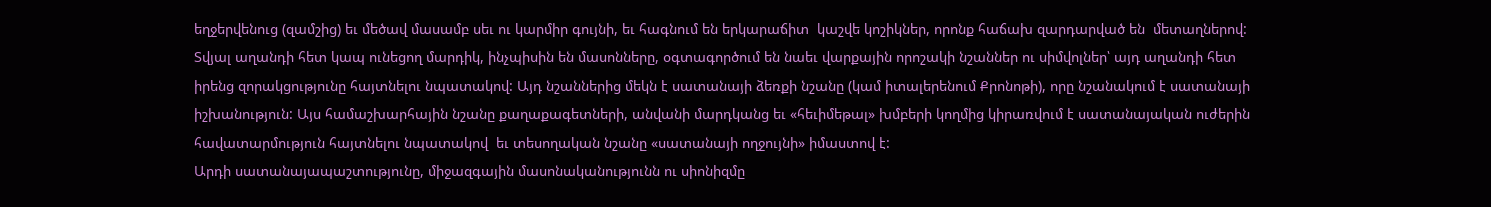եղջերվենուց (զամշից) եւ մեծավ մասամբ սեւ ու կարմիր գույնի, եւ հագնում են երկարաճիտ  կաշվե կոշիկներ, որոնք հաճախ զարդարված են  մետաղներով: Տվյալ աղանդի հետ կապ ունեցող մարդիկ, ինչպիսին են մասոնները, օգտագործում են նաեւ վարքային որոշակի նշաններ ու սիմվոլներ՝ այդ աղանդի հետ իրենց զորակցությունը հայտնելու նպատակով: Այդ նշաններից մեկն է սատանայի ձեռքի նշանը (կամ իտալերենում Քրոնոթի), որը նշանակում է սատանայի իշխանություն: Այս համաշխարհային նշանը քաղաքագետների, անվանի մարդկանց եւ «հեւիմեթալ» խմբերի կողմից կիրառվում է սատանայական ուժերին հավատարմություն հայտնելու նպատակով  եւ տեսողական նշանը «սատանայի ողջույնի» իմաստով է:
Արդի սատանայապաշտությունը, միջազգային մասոնականությունն ու սիոնիզմը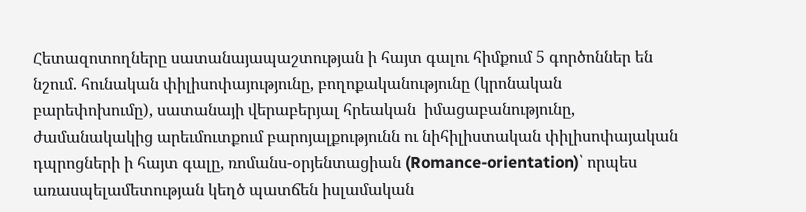Հետազոտողները սատանայապաշտության ի հայտ գալու հիմքում 5 գործոններ են նշում. հունական փիլիսոփայությունը, բողոքականությունը (կրոնական բարեփոխումը), սատանայի վերաբերյալ հրեական  իմացաբանությունը, ժամանակակից արեւմուտքում բարոյալքությունն ու նիհիլիստական փիլիսոփայական դպրոցների ի հայտ գալը, ռոմանս-օրյենտացիան (Romance-orientation)՝ որպես առասպելամետության կեղծ պատճեն իսլամական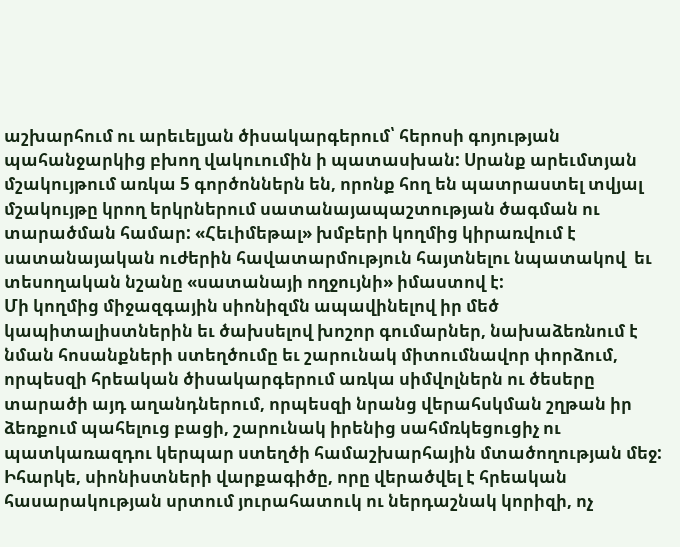աշխարհում ու արեւելյան ծիսակարգերում՝ հերոսի գոյության պահանջարկից բխող վակուումին ի պատասխան: Սրանք արեւմտյան մշակույթում առկա 5 գործոններն են, որոնք հող են պատրաստել տվյալ մշակույթը կրող երկրներում սատանայապաշտության ծագման ու տարածման համար: «Հեւիմեթալ» խմբերի կողմից կիրառվում է սատանայական ուժերին հավատարմություն հայտնելու նպատակով  եւ տեսողական նշանը «սատանայի ողջույնի» իմաստով է:
Մի կողմից միջազգային սիոնիզմն ապավինելով իր մեծ կապիտալիստներին եւ ծախսելով խոշոր գումարներ, նախաձեռնում է նման հոսանքների ստեղծումը եւ շարունակ միտումնավոր փորձում, որպեսզի հրեական ծիսակարգերում առկա սիմվոլներն ու ծեսերը տարածի այդ աղանդներում, որպեսզի նրանց վերահսկման շղթան իր ձեռքում պահելուց բացի, շարունակ իրենից սահմռկեցուցիչ ու պատկառազդու կերպար ստեղծի համաշխարհային մտածողության մեջ: Իհարկե, սիոնիստների վարքագիծը, որը վերածվել է հրեական հասարակության սրտում յուրահատուկ ու ներդաշնակ կորիզի, ոչ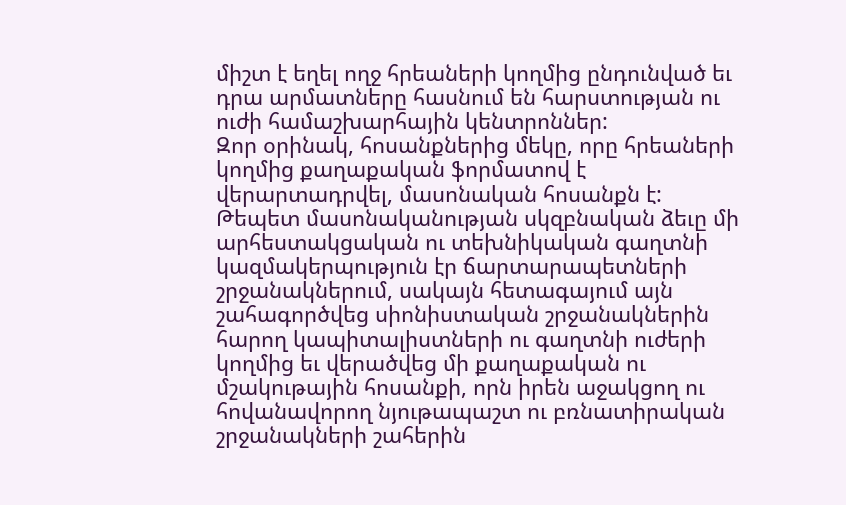միշտ է եղել ողջ հրեաների կողմից ընդունված եւ դրա արմատները հասնում են հարստության ու ուժի համաշխարհային կենտրոններ:
Զոր օրինակ, հոսանքներից մեկը, որը հրեաների կողմից քաղաքական ֆորմատով է վերարտադրվել, մասոնական հոսանքն է: Թեպետ մասոնականության սկզբնական ձեւը մի արհեստակցական ու տեխնիկական գաղտնի կազմակերպություն էր ճարտարապետների շրջանակներում, սակայն հետագայում այն շահագործվեց սիոնիստական շրջանակներին հարող կապիտալիստների ու գաղտնի ուժերի կողմից եւ վերածվեց մի քաղաքական ու մշակութային հոսանքի, որն իրեն աջակցող ու հովանավորող նյութապաշտ ու բռնատիրական շրջանակների շահերին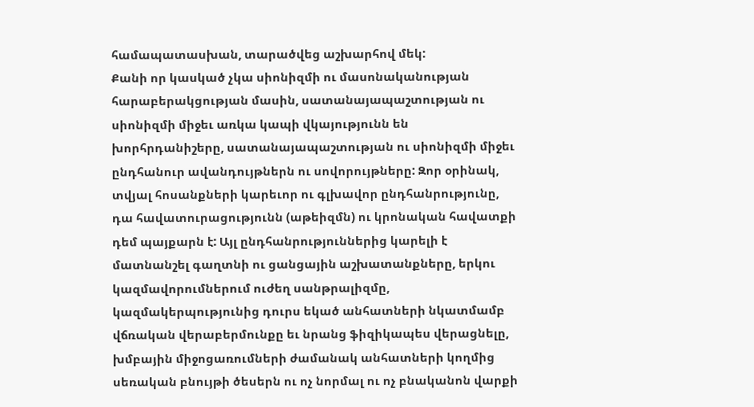համապատասխան, տարածվեց աշխարհով մեկ:
Քանի որ կասկած չկա սիոնիզմի ու մասոնականության հարաբերակցության մասին, սատանայապաշտության ու սիոնիզմի միջեւ առկա կապի վկայությունն են խորհրդանիշերը, սատանայապաշտության ու սիոնիզմի միջեւ ընդհանուր ավանդույթներն ու սովորույթները: Զոր օրինակ, տվյալ հոսանքների կարեւոր ու գլխավոր ընդհանրությունը, դա հավատուրացությունն (աթեիզմն) ու կրոնական հավատքի դեմ պայքարն է: Այլ ընդհանրություններից կարելի է մատնանշել գաղտնի ու ցանցային աշխատանքները, երկու կազմավորումներում ուժեղ սանթրալիզմը, կազմակերպությունից դուրս եկած անհատների նկատմամբ վճռական վերաբերմունքը եւ նրանց ֆիզիկապես վերացնելը, խմբային միջոցառումների ժամանակ անհատների կողմից սեռական բնույթի ծեսերն ու ոչ նորմալ ու ոչ բնականոն վարքի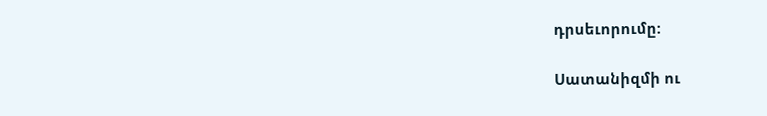դրսեւորումը:

Սատանիզմի ու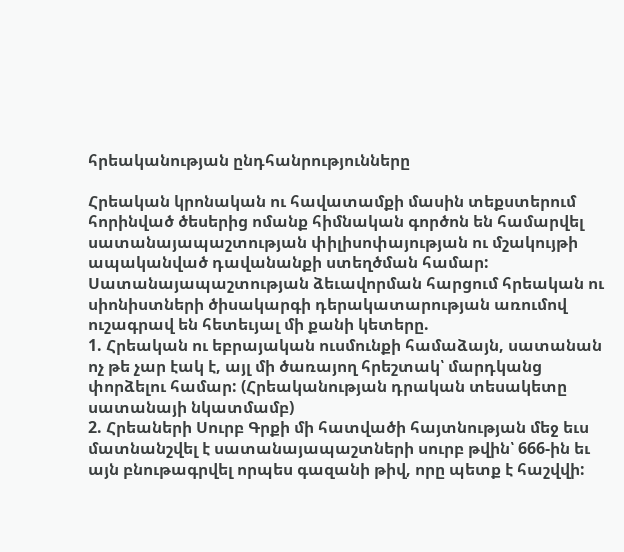հրեականության ընդհանրությունները

Հրեական կրոնական ու հավատամքի մասին տեքստերում  հորինված ծեսերից ոմանք հիմնական գործոն են համարվել սատանայապաշտության փիլիսոփայության ու մշակույթի ապականված դավանանքի ստեղծման համար: Սատանայապաշտության ձեւավորման հարցում հրեական ու սիոնիստների ծիսակարգի դերակատարության առումով ուշագրավ են հետեւյալ մի քանի կետերը.
1. Հրեական ու եբրայական ուսմունքի համաձայն, սատանան ոչ թե չար էակ է, այլ մի ծառայող հրեշտակ՝ մարդկանց փորձելու համար: (Հրեականության դրական տեսակետը սատանայի նկատմամբ)
2. Հրեաների Սուրբ Գրքի մի հատվածի հայտնության մեջ եւս մատնանշվել է սատանայապաշտների սուրբ թվին՝ 666-ին եւ այն բնութագրվել որպես գազանի թիվ, որը պետք է հաշվվի: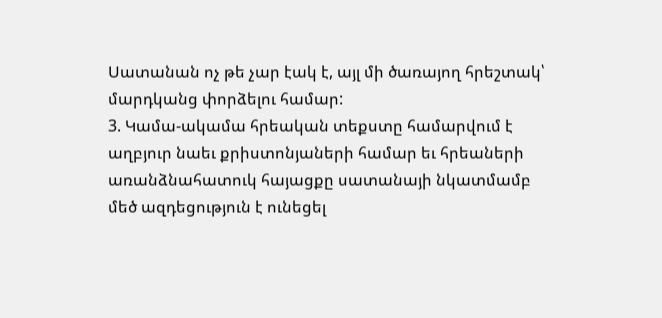Սատանան ոչ թե չար էակ է, այլ մի ծառայող հրեշտակ՝ մարդկանց փորձելու համար:
3. Կամա-ակամա հրեական տեքստը համարվում է աղբյուր նաեւ քրիստոնյաների համար եւ հրեաների առանձնահատուկ հայացքը սատանայի նկատմամբ մեծ ազդեցություն է ունեցել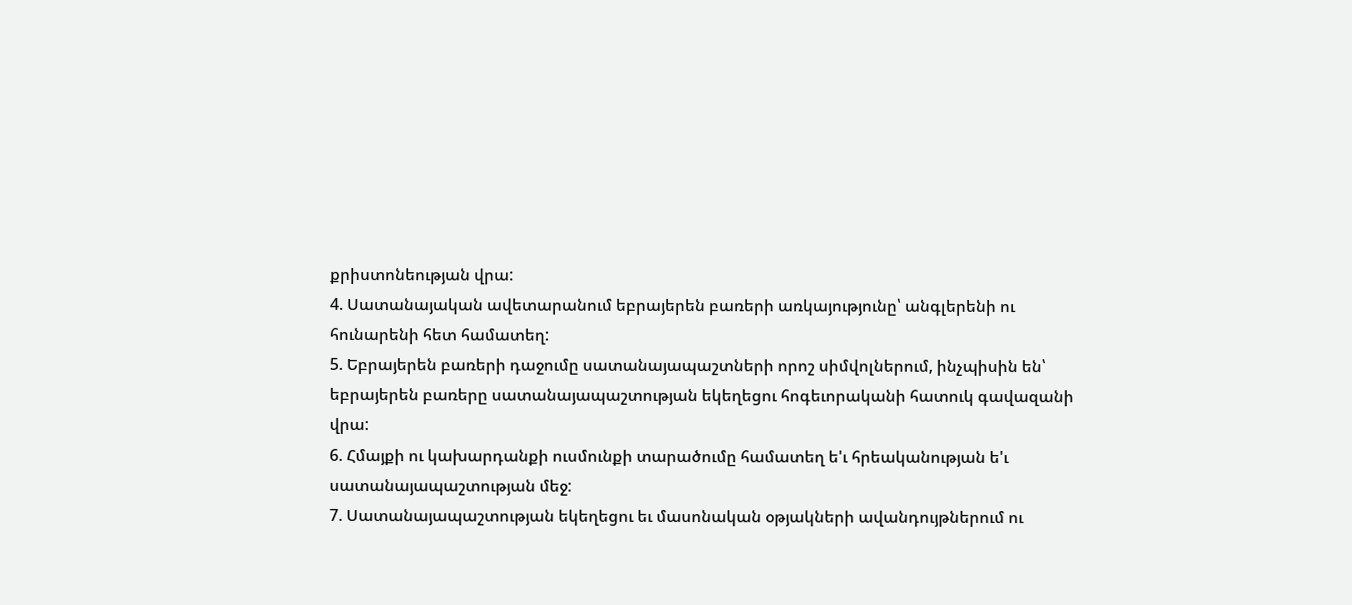քրիստոնեության վրա:
4. Սատանայական ավետարանում եբրայերեն բառերի առկայությունը՝ անգլերենի ու հունարենի հետ համատեղ:
5. Եբրայերեն բառերի դաջումը սատանայապաշտների որոշ սիմվոլներում, ինչպիսին են՝ եբրայերեն բառերը սատանայապաշտության եկեղեցու հոգեւորականի հատուկ գավազանի վրա:
6. Հմայքի ու կախարդանքի ուսմունքի տարածումը համատեղ ե'ւ հրեականության ե'ւ սատանայապաշտության մեջ:
7. Սատանայապաշտության եկեղեցու եւ մասոնական օթյակների ավանդույթներում ու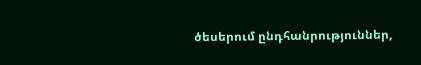ծեսերում ընդհանրություններ,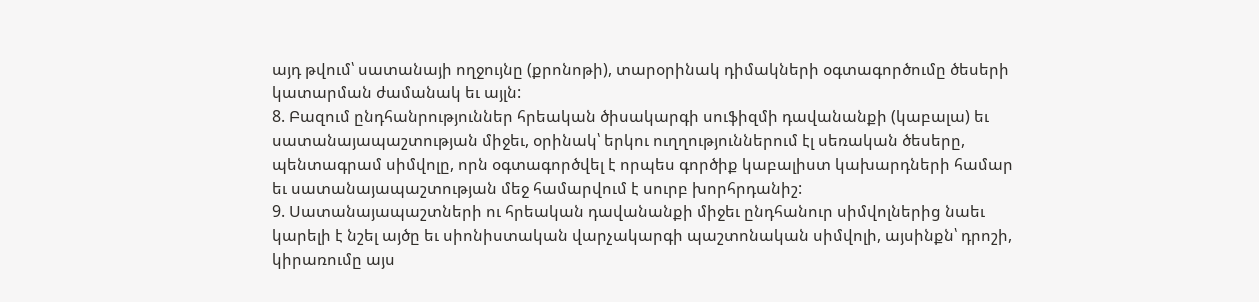այդ թվում՝ սատանայի ողջույնը (քրոնոթի), տարօրինակ դիմակների օգտագործումը ծեսերի կատարման ժամանակ եւ այլն:
8. Բազում ընդհանրություններ հրեական ծիսակարգի սուֆիզմի դավանանքի (կաբալա) եւ սատանայապաշտության միջեւ, օրինակ՝ երկու ուղղություններում էլ սեռական ծեսերը, պենտագրամ սիմվոլը, որն օգտագործվել է որպես գործիք կաբալիստ կախարդների համար եւ սատանայապաշտության մեջ համարվում է սուրբ խորհրդանիշ:
9. Սատանայապաշտների ու հրեական դավանանքի միջեւ ընդհանուր սիմվոլներից նաեւ կարելի է նշել այծը եւ սիոնիստական վարչակարգի պաշտոնական սիմվոլի, այսինքն՝ դրոշի, կիրառումը այս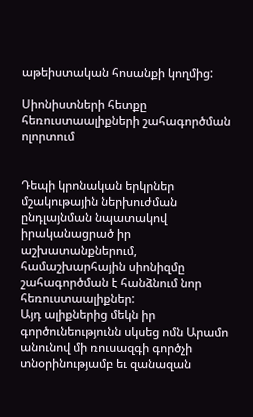աթեիստական հոսանքի կողմից:

Սիոնիստների հետքը հեռուստաալիքների շահագործման ոլորտում


Դեպի կրոնական երկրներ մշակութային ներխուժման ընդլայնման նպատակով իրականացրած իր աշխատանքներում, համաշխարհային սիոնիզմը շահագործման է հանձնում նոր հեռուստաալիքներ:
Այդ ալիքներից մեկն իր գործունեությունն սկսեց ոմն Արամո անունով մի ռուսազգի գործչի տնօրինությամբ եւ զանազան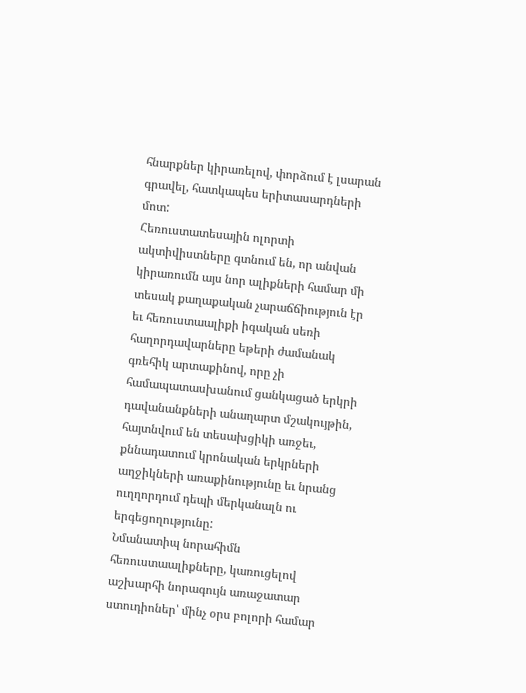հնարքներ կիրառելով, փորձում է լսարան գրավել, հատկապես երիտասարդների մոտ:
Հեռուստատեսային ոլորտի ակտիվիստները գտնում են, որ անվան կիրառումն այս նոր ալիքների համար մի տեսակ քաղաքական չարաճճիություն էր եւ հեռուստաալիքի իգական սեռի հաղորդավարները եթերի ժամանակ գռեհիկ արտաքինով, որը չի համապատասխանում ցանկացած երկրի դավանանքների անաղարտ մշակույթին, հայտնվում են տեսախցիկի առջեւ, քննադատում կրոնական երկրների աղջիկների առաքինությունը եւ նրանց ուղղորդում դեպի մերկանալն ու երգեցողությունը:
Նմանատիպ նորահիմն հեռուստաալիքները, կառուցելով աշխարհի նորագույն առաջատար ստուդիոներ՝ մինչ օրս բոլորի համար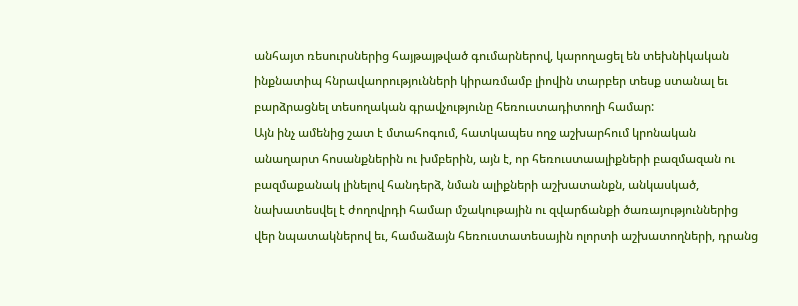անհայտ ռեսուրսներից հայթայթված գումարներով, կարողացել են տեխնիկական ինքնատիպ հնրավաորությունների կիրառմամբ լիովին տարբեր տեսք ստանալ եւ բարձրացնել տեսողական գրավչությունը հեռուստադիտողի համար:
Այն ինչ ամենից շատ է մտահոգում, հատկապես ողջ աշխարհում կրոնական անաղարտ հոսանքներին ու խմբերին, այն է, որ հեռուստաալիքների բազմազան ու բազմաքանակ լինելով հանդերձ, նման ալիքների աշխատանքն, անկասկած, նախատեսվել է ժողովրդի համար մշակութային ու զվարճանքի ծառայություններից վեր նպատակներով եւ, համաձայն հեռուստատեսային ոլորտի աշխատողների, դրանց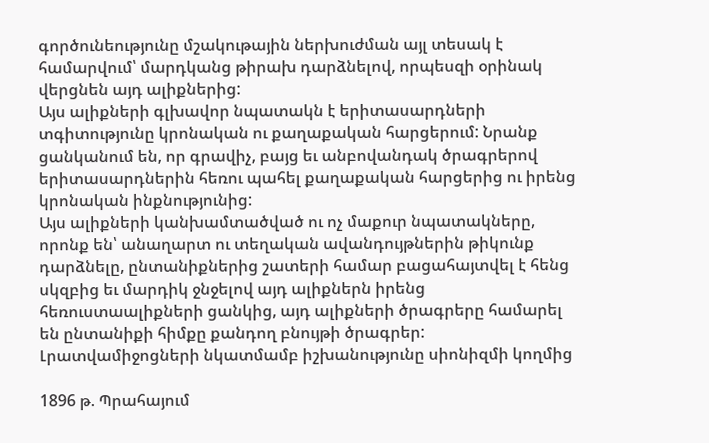գործունեությունը մշակութային ներխուժման այլ տեսակ է համարվում՝ մարդկանց թիրախ դարձնելով, որպեսզի օրինակ վերցնեն այդ ալիքներից:
Այս ալիքների գլխավոր նպատակն է երիտասարդների տգիտությունը կրոնական ու քաղաքական հարցերում: Նրանք ցանկանում են, որ գրավիչ, բայց եւ անբովանդակ ծրագրերով երիտասարդներին հեռու պահել քաղաքական հարցերից ու իրենց կրոնական ինքնությունից:
Այս ալիքների կանխամտածված ու ոչ մաքուր նպատակները, որոնք են՝ անաղարտ ու տեղական ավանդույթներին թիկունք դարձնելը, ընտանիքներից շատերի համար բացահայտվել է հենց սկզբից եւ մարդիկ ջնջելով այդ ալիքներն իրենց հեռուստաալիքների ցանկից, այդ ալիքների ծրագրերը համարել են ընտանիքի հիմքը քանդող բնույթի ծրագրեր:
Լրատվամիջոցների նկատմամբ իշխանությունը սիոնիզմի կողմից

1896 թ. Պրահայում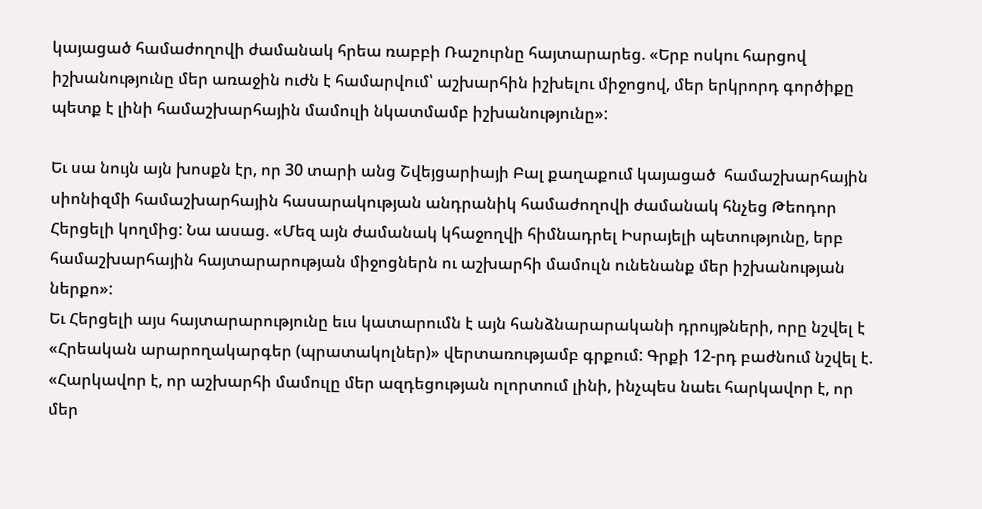կայացած համաժողովի ժամանակ հրեա ռաբբի Ռաշուրնը հայտարարեց. «Երբ ոսկու հարցով իշխանությունը մեր առաջին ուժն է համարվում՝ աշխարհին իշխելու միջոցով, մեր երկրորդ գործիքը պետք է լինի համաշխարհային մամուլի նկատմամբ իշխանությունը»:

Եւ սա նույն այն խոսքն էր, որ 30 տարի անց Շվեյցարիայի Բալ քաղաքում կայացած  համաշխարհային սիոնիզմի համաշխարհային հասարակության անդրանիկ համաժողովի ժամանակ հնչեց Թեոդոր Հերցելի կողմից: Նա ասաց. «Մեզ այն ժամանակ կհաջողվի հիմնադրել Իսրայելի պետությունը, երբ համաշխարհային հայտարարության միջոցներն ու աշխարհի մամուլն ունենանք մեր իշխանության ներքո»:
Եւ Հերցելի այս հայտարարությունը եւս կատարումն է այն հանձնարարականի դրույթների, որը նշվել է «Հրեական արարողակարգեր (պրատակոլներ)» վերտառությամբ գրքում: Գրքի 12-րդ բաժնում նշվել է.
«Հարկավոր է, որ աշխարհի մամուլը մեր ազդեցության ոլորտում լինի, ինչպես նաեւ հարկավոր է, որ մեր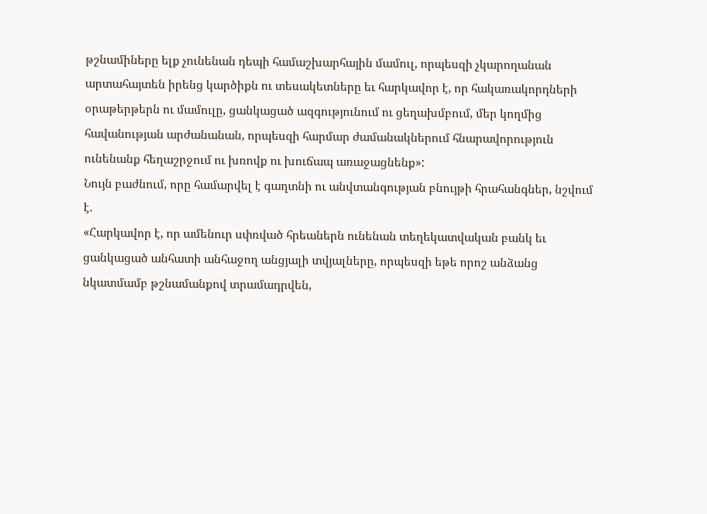թշնամիները ելք չունենան դեպի համաշխարհային մամուլ, որպեսզի չկարողանան արտահայտեն իրենց կարծիքն ու տեսակետները եւ հարկավոր է, որ հակառակորդների օրաթերթերն ու մամուլը, ցանկացած ազգությունում ու ցեղախմբում, մեր կողմից հավանության արժանանան, որպեսզի հարմար ժամանակներում հնարավորություն ունենանք հեղաշրջում ու խռովք ու խուճապ առաջացնենք»:
Նույն բաժնում, որը համարվել է գաղտնի ու անվտանգության բնույթի հրահանգներ, նշվում է.
«Հարկավոր է, որ ամենուր սփռված հրեաներն ունենան տեղեկատվական բանկ եւ ցանկացած անհատի անհաջող անցյալի տվյալները, որպեսզի եթե որոշ անձանց նկատմամբ թշնամանքով տրամադրվեն,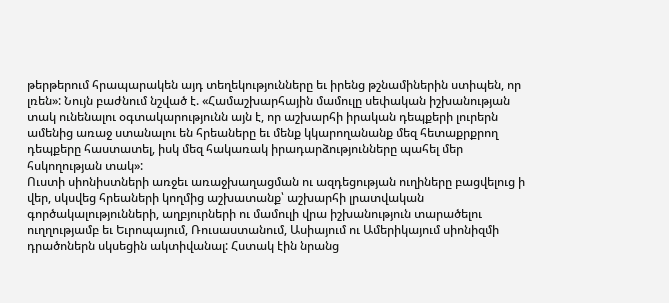թերթերում հրապարակեն այդ տեղեկությունները եւ իրենց թշնամիներին ստիպեն, որ լռեն»: Նույն բաժնում նշված է. «Համաշխարհային մամուլը սեփական իշխանության տակ ունենալու օգտակարությունն այն է, որ աշխարհի իրական դեպքերի լուրերն ամենից առաջ ստանալու են հրեաները եւ մենք կկարողանանք մեզ հետաքրքրող դեպքերը հաստատել, իսկ մեզ հակառակ իրադարձությունները պահել մեր հսկողության տակ»:
Ուստի սիոնիստների առջեւ առաջխաղացման ու ազդեցության ուղիները բացվելուց ի վեր, սկսվեց հրեաների կողմից աշխատանք՝ աշխարհի լրատվական գործակալությունների, աղբյուրների ու մամուլի վրա իշխանություն տարածելու ուղղությամբ եւ Եւրոպայում, Ռուսաստանում, Ասիայում ու Ամերիկայում սիոնիզմի դրածոներն սկսեցին ակտիվանալ: Հստակ էին նրանց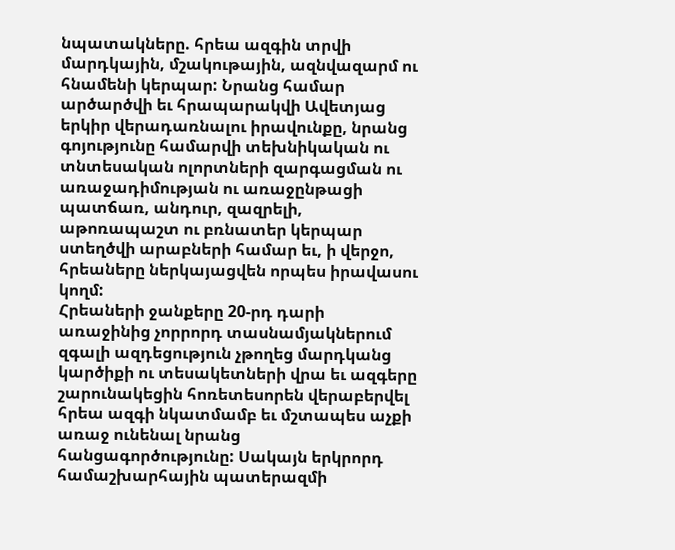նպատակները. հրեա ազգին տրվի մարդկային, մշակութային, ազնվազարմ ու հնամենի կերպար: Նրանց համար արծարծվի եւ հրապարակվի Ավետյաց երկիր վերադառնալու իրավունքը, նրանց գոյությունը համարվի տեխնիկական ու տնտեսական ոլորտների զարգացման ու առաջադիմության ու առաջընթացի պատճառ, անդուր, զազրելի, աթոռապաշտ ու բռնատեր կերպար ստեղծվի արաբների համար եւ, ի վերջո, հրեաները ներկայացվեն որպես իրավասու կողմ:
Հրեաների ջանքերը 20-րդ դարի առաջինից չորրորդ տասնամյակներում զգալի ազդեցություն չթողեց մարդկանց կարծիքի ու տեսակետների վրա եւ ազգերը շարունակեցին հոռետեսորեն վերաբերվել հրեա ազգի նկատմամբ եւ մշտապես աչքի առաջ ունենալ նրանց հանցագործությունը: Սակայն երկրորդ համաշխարհային պատերազմի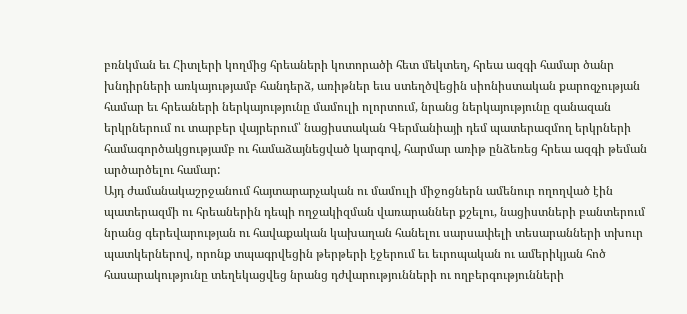բռնկման եւ Հիտլերի կողմից հրեաների կոտորածի հետ մեկտեղ, հրեա ազգի համար ծանր խնդիրների առկայությամբ հանդերձ, առիթներ եւս ստեղծվեցին սիոնիստական քարոզչության համար եւ հրեաների ներկայությունը մամուլի ոլորտում, նրանց ներկայությունը զանազան երկրներում ու տարբեր վայրերում՝ նացիստական Գերմանիայի դեմ պատերազմող երկրների համագործակցությամբ ու համաձայնեցված կարգով, հարմար առիթ ընձեռեց հրեա ազգի թեման արծարծելու համար:
Այդ ժամանակաշրջանում հայտարարչական ու մամուլի միջոցներն ամենուր ողողված էին պատերազմի ու հրեաներին դեպի ողջակիզման վառարաններ քշելու, նացիստների բանտերում նրանց գերեվարության ու հավաքական կախաղան հանելու սարսափելի տեսարանների տխուր պատկերներով, որոնք տպագրվեցին թերթերի էջերում եւ եւրոպական ու ամերիկյան հոծ հասարակությունը տեղեկացվեց նրանց դժվարությունների ու ողբերգությունների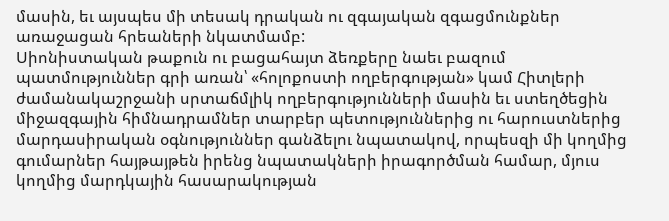մասին, եւ այսպես մի տեսակ դրական ու զգայական զգացմունքներ առաջացան հրեաների նկատմամբ:
Սիոնիստական թաքուն ու բացահայտ ձեռքերը նաեւ բազում պատմություններ գրի առան՝ «հոլոքոստի ողբերգության» կամ Հիտլերի ժամանակաշրջանի սրտաճմլիկ ողբերգությունների մասին եւ ստեղծեցին միջազգային հիմնադրամներ տարբեր պետություններից ու հարուստներից մարդասիրական օգնություններ գանձելու նպատակով, որպեսզի մի կողմից գումարներ հայթայթեն իրենց նպատակների իրագործման համար, մյուս կողմից մարդկային հասարակության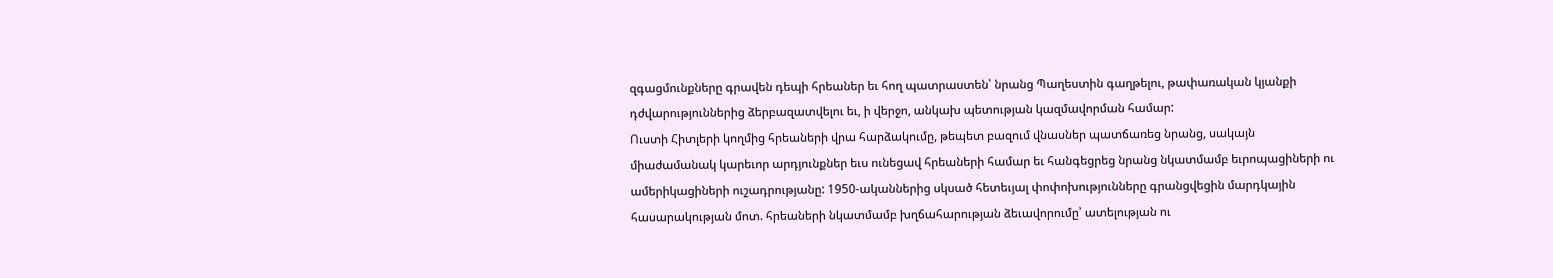զգացմունքները գրավեն դեպի հրեաներ եւ հող պատրաստեն՝ նրանց Պաղեստին գաղթելու, թափառական կյանքի դժվարություններից ձերբազատվելու եւ, ի վերջո, անկախ պետության կազմավորման համար:
Ուստի Հիտլերի կողմից հրեաների վրա հարձակումը, թեպետ բազում վնասներ պատճառեց նրանց, սակայն միաժամանակ կարեւոր արդյունքներ եւս ունեցավ հրեաների համար եւ հանգեցրեց նրանց նկատմամբ եւրոպացիների ու ամերիկացիների ուշադրությանը: 1950-ականներից սկսած հետեւյալ փոփոխությունները գրանցվեցին մարդկային հասարակության մոտ. հրեաների նկատմամբ խղճահարության ձեւավորումը՝ ատելության ու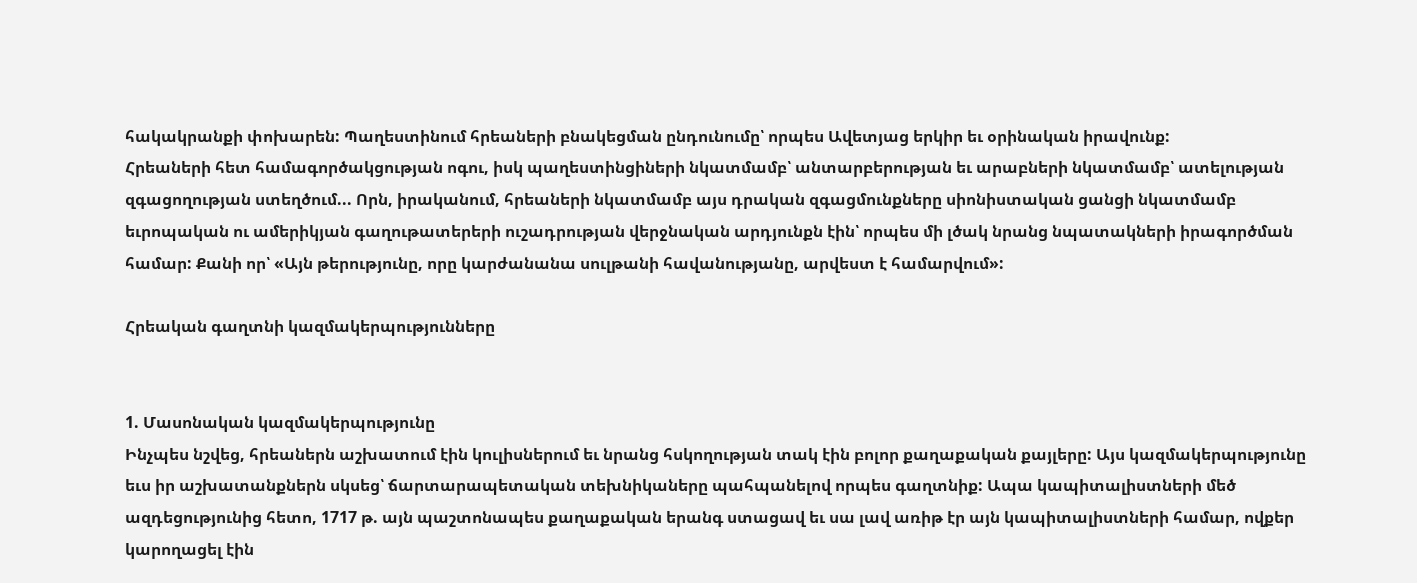հակակրանքի փոխարեն: Պաղեստինում հրեաների բնակեցման ընդունումը՝ որպես Ավետյաց երկիր եւ օրինական իրավունք:
Հրեաների հետ համագործակցության ոգու, իսկ պաղեստինցիների նկատմամբ՝ անտարբերության եւ արաբների նկատմամբ՝ ատելության զգացողության ստեղծում... Որն, իրականում, հրեաների նկատմամբ այս դրական զգացմունքները սիոնիստական ցանցի նկատմամբ եւրոպական ու ամերիկյան գաղութատերերի ուշադրության վերջնական արդյունքն էին՝ որպես մի լծակ նրանց նպատակների իրագործման համար: Քանի որ՝ «Այն թերությունը, որը կարժանանա սուլթանի հավանությանը, արվեստ է համարվում»:

Հրեական գաղտնի կազմակերպությունները


1. Մասոնական կազմակերպությունը
Ինչպես նշվեց, հրեաներն աշխատում էին կուլիսներում եւ նրանց հսկողության տակ էին բոլոր քաղաքական քայլերը: Այս կազմակերպությունը եւս իր աշխատանքներն սկսեց՝ ճարտարապետական տեխնիկաները պահպանելով որպես գաղտնիք: Ապա կապիտալիստների մեծ ազդեցությունից հետո, 1717 թ. այն պաշտոնապես քաղաքական երանգ ստացավ եւ սա լավ առիթ էր այն կապիտալիստների համար, ովքեր կարողացել էին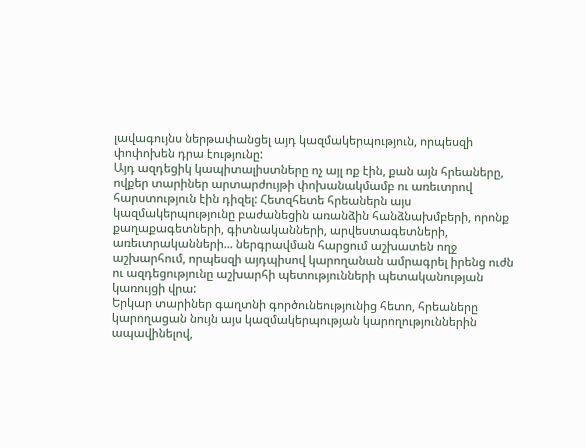լավագույնս ներթափանցել այդ կազմակերպություն, որպեսզի փոփոխեն դրա էությունը:
Այդ ազդեցիկ կապիտալիստները ոչ այլ ոք էին, քան այն հրեաները, ովքեր տարիներ արտարժույթի փոխանակմամբ ու առեւտրով հարստություն էին դիզել: Հետզհետե հրեաներն այս կազմակերպությունը բաժանեցին առանձին հանձնախմբերի, որոնք քաղաքագետների, գիտնականների, արվեստագետների, առեւտրականների... ներգրավման հարցում աշխատեն ողջ աշխարհում, որպեսզի այդպիսով կարողանան ամրագրել իրենց ուժն ու ազդեցությունը աշխարհի պետությունների պետականության կառույցի վրա:
Երկար տարիներ գաղտնի գործունեությունից հետո, հրեաները կարողացան նույն այս կազմակերպության կարողություններին ապավինելով,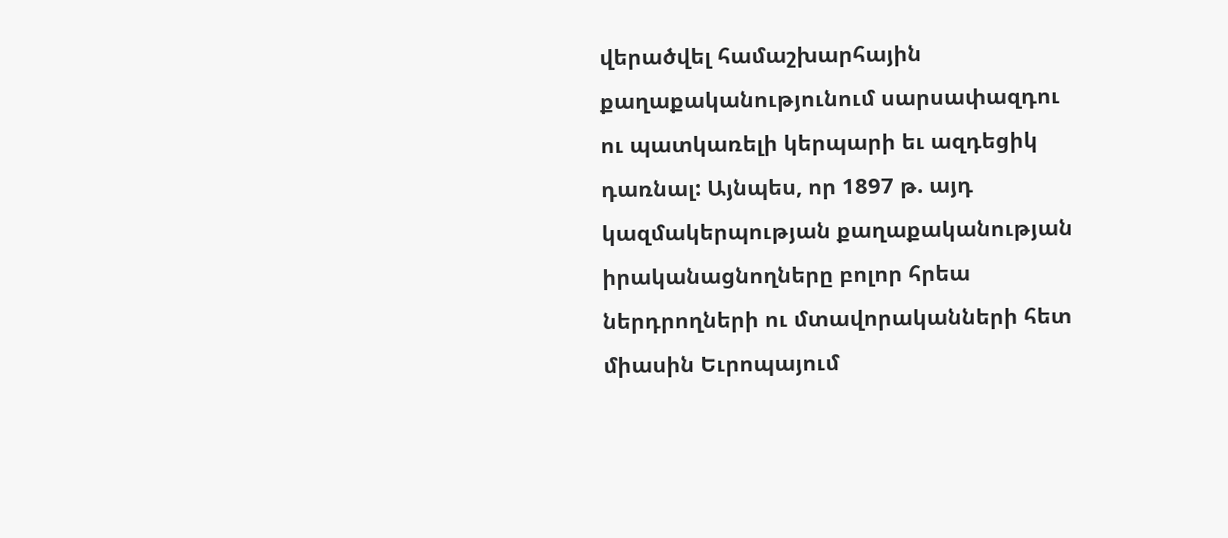վերածվել համաշխարհային քաղաքականությունում սարսափազդու ու պատկառելի կերպարի եւ ազդեցիկ դառնալ: Այնպես, որ 1897 թ. այդ կազմակերպության քաղաքականության իրականացնողները բոլոր հրեա ներդրողների ու մտավորականների հետ միասին Եւրոպայում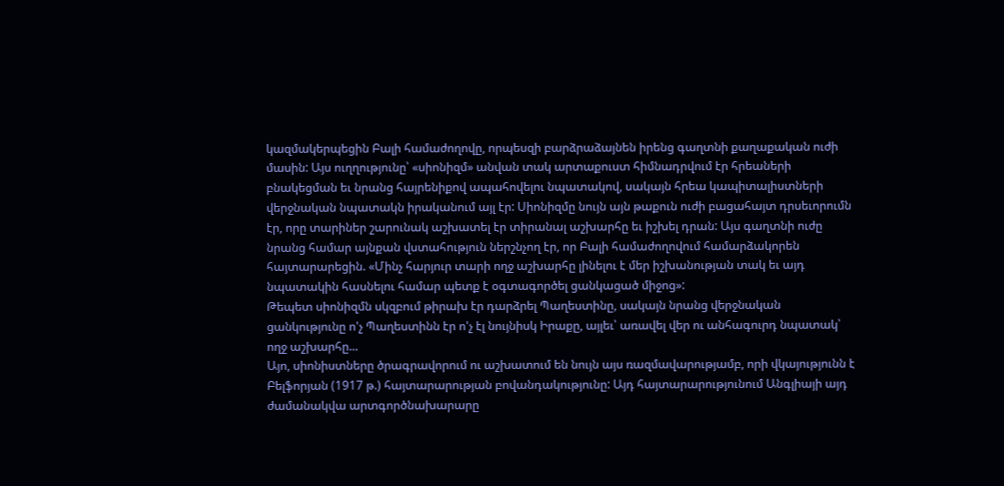կազմակերպեցին Բալի համաժողովը, որպեսզի բարձրաձայնեն իրենց գաղտնի քաղաքական ուժի մասին: Այս ուղղությունը՝ «սիոնիզմ» անվան տակ արտաքուստ հիմնադրվում էր հրեաների բնակեցման եւ նրանց հայրենիքով ապահովելու նպատակով, սակայն հրեա կապիտալիստների վերջնական նպատակն իրականում այլ էր: Սիոնիզմը նույն այն թաքուն ուժի բացահայտ դրսեւորումն էր, որը տարիներ շարունակ աշխատել էր տիրանալ աշխարհը եւ իշխել դրան: Այս գաղտնի ուժը նրանց համար այնքան վստահություն ներշնչող էր, որ Բալի համաժողովում համարձակորեն հայտարարեցին. «Մինչ հարյուր տարի ողջ աշխարհը լինելու է մեր իշխանության տակ եւ այդ նպատակին հասնելու համար պետք է օգտագործել ցանկացած միջոց»:
Թեպետ սիոնիզմն սկզբում թիրախ էր դարձրել Պաղեստինը, սակայն նրանց վերջնական ցանկությունը ո'չ Պաղեստինն էր ո'չ էլ նույնիսկ Իրաքը, այլեւ՝ առավել վեր ու անհագուրդ նպատակ՝ ողջ աշխարհը...
Այո, սիոնիստները ծրագրավորում ու աշխատում են նույն այս ռազմավարությամբ, որի վկայությունն է Բելֆորյան (1917 թ.) հայտարարության բովանդակությունը: Այդ հայտարարությունում Անգլիայի այդ ժամանակվա արտգործնախարարը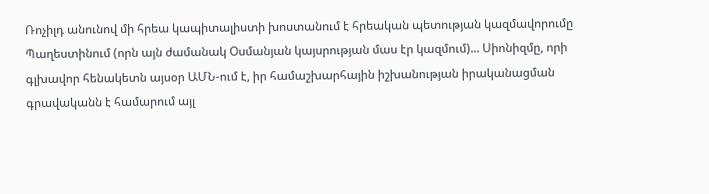Ռոչիլդ անունով մի հրեա կապիտալիստի խոստանում է հրեական պետության կազմավորումը Պաղեստինում (որն այն ժամանակ Օսմանյան կայսրության մաս էր կազմում)... Սիոնիզմը, որի գլխավոր հենակետն այսօր ԱՄՆ-ում է, իր համաշխարհային իշխանության իրականացման գրավականն է համարում այլ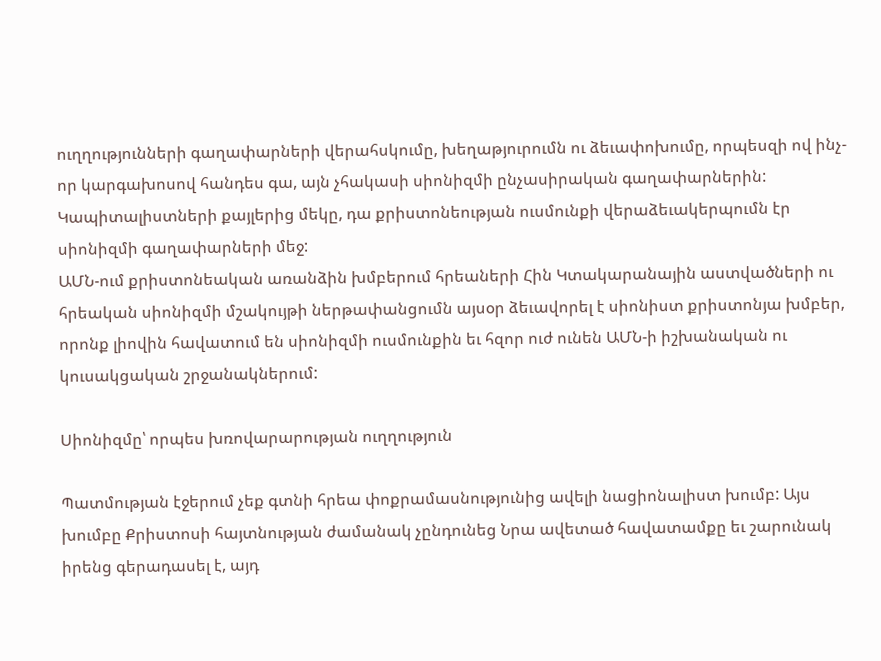ուղղությունների գաղափարների վերահսկումը, խեղաթյուրումն ու ձեւափոխումը, որպեսզի ով ինչ-որ կարգախոսով հանդես գա, այն չհակասի սիոնիզմի ընչասիրական գաղափարներին: Կապիտալիստների քայլերից մեկը, դա քրիստոնեության ուսմունքի վերաձեւակերպումն էր սիոնիզմի գաղափարների մեջ:
ԱՄՆ-ում քրիստոնեական առանձին խմբերում հրեաների Հին Կտակարանային աստվածների ու հրեական սիոնիզմի մշակույթի ներթափանցումն այսօր ձեւավորել է սիոնիստ քրիստոնյա խմբեր, որոնք լիովին հավատում են սիոնիզմի ուսմունքին եւ հզոր ուժ ունեն ԱՄՆ-ի իշխանական ու կուսակցական շրջանակներում:

Սիոնիզմը՝ որպես խռովարարության ուղղություն

Պատմության էջերում չեք գտնի հրեա փոքրամասնությունից ավելի նացիոնալիստ խումբ: Այս խումբը Քրիստոսի հայտնության ժամանակ չընդունեց Նրա ավետած հավատամքը եւ շարունակ իրենց գերադասել է, այդ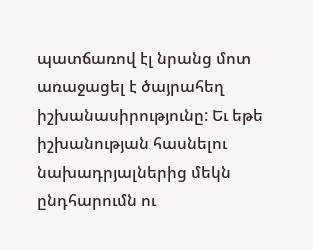պատճառով էլ նրանց մոտ առաջացել է ծայրահեղ իշխանասիրությունը: Եւ եթե իշխանության հասնելու նախադրյալներից մեկն ընդհարումն ու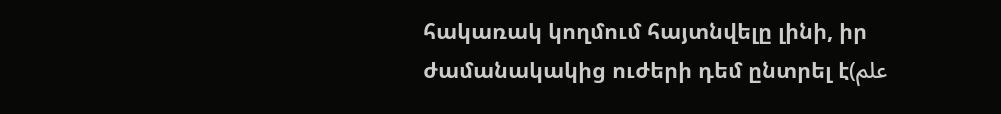հակառակ կողմում հայտնվելը լինի, իր ժամանակակից ուժերի դեմ ընտրել է(علم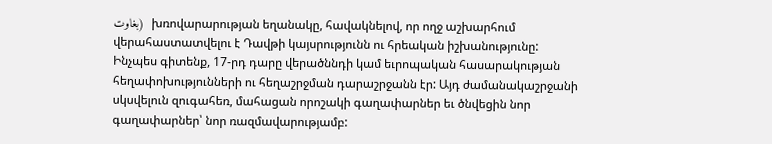بغاوت)  խռովարարության եղանակը, հավակնելով, որ ողջ աշխարհում վերահաստատվելու է Դավթի կայսրությունն ու հրեական իշխանությունը:
Ինչպես գիտենք, 17-րդ դարը վերածննդի կամ եւրոպական հասարակության հեղափոխությունների ու հեղաշրջման դարաշրջանն էր: Այդ ժամանակաշրջանի սկսվելուն զուգահեռ, մահացան որոշակի գաղափարներ եւ ծնվեցին նոր գաղափարներ՝ նոր ռազմավարությամբ: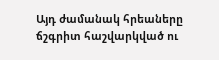Այդ ժամանակ հրեաները ճշգրիտ հաշվարկված ու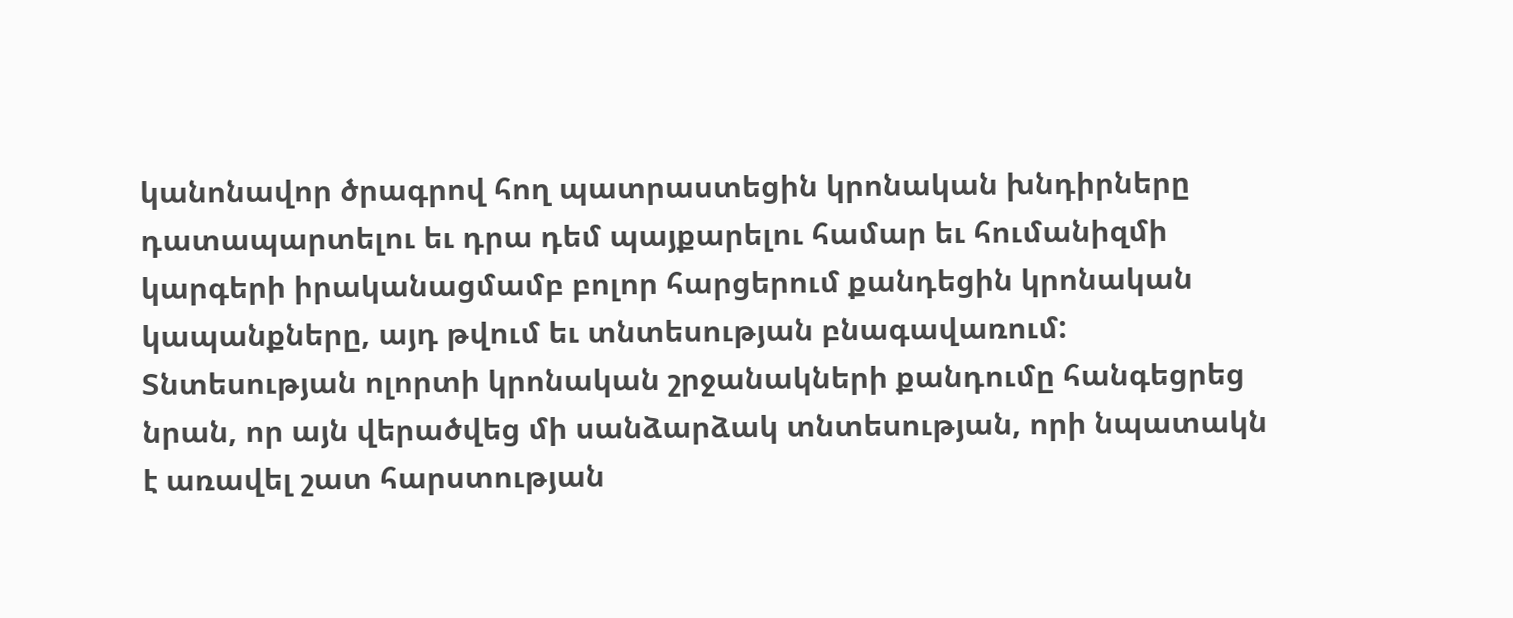կանոնավոր ծրագրով հող պատրաստեցին կրոնական խնդիրները դատապարտելու եւ դրա դեմ պայքարելու համար եւ հումանիզմի կարգերի իրականացմամբ բոլոր հարցերում քանդեցին կրոնական կապանքները, այդ թվում եւ տնտեսության բնագավառում: Տնտեսության ոլորտի կրոնական շրջանակների քանդումը հանգեցրեց նրան, որ այն վերածվեց մի սանձարձակ տնտեսության, որի նպատակն է առավել շատ հարստության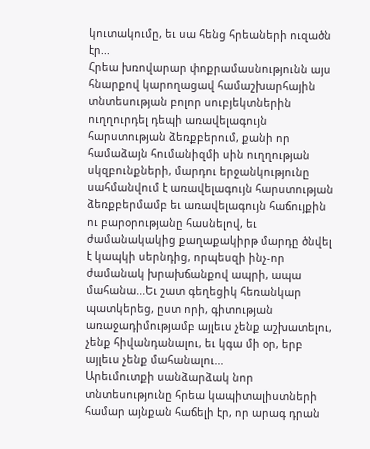կուտակումը, եւ սա հենց հրեաների ուզածն էր...
Հրեա խռովարար փոքրամասնությունն այս հնարքով կարողացավ համաշխարհային տնտեսության բոլոր սուբյեկտներին ուղղուրդել դեպի առավելագույն հարստության ձեռքբերում, քանի որ համաձայն հումանիզմի սին ուղղության սկզբունքների, մարդու երջանկությունը սահմանվում է առավելագույն հարստության ձեռքբերմամբ եւ առավելագույն հաճույքին ու բարօրությանը հասնելով, եւ ժամանակակից քաղաքակիրթ մարդը ծնվել է կապկի սերնդից, որպեսզի ինչ-որ ժամանակ խրախճանքով ապրի, ապա մահանա...Եւ շատ գեղեցիկ հեռանկար պատկերեց, ըստ որի, գիտության առաջադիմությամբ այլեւս չենք աշխատելու, չենք հիվանդանալու, եւ կգա մի օր, երբ այլեւս չենք մահանալու...
Արեւմուտքի սանձարձակ նոր տնտեսությունը հրեա կապիտալիստների համար այնքան հաճելի էր, որ արագ դրան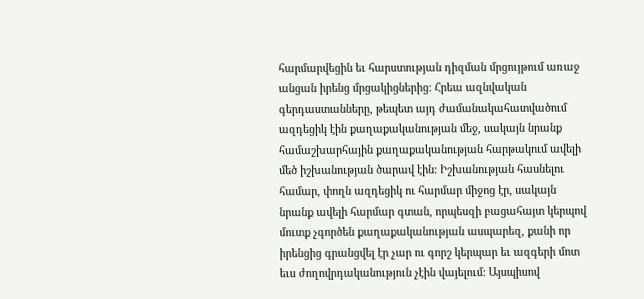հարմարվեցին եւ հարստության դիզման մրցույթում առաջ անցան իրենց մրցակիցներից: Հրեա ազնվական գերդաստանները, թեպետ այդ ժամանակահատվածում ազդեցիկ էին քաղաքականության մեջ, սակայն նրանք համաշխարհային քաղաքականության հարթակում ավելի մեծ իշխանության ծարավ էին: Իշխանության հասնելու համար, փողն ազդեցիկ ու հարմար միջոց էր, սակայն նրանք ավելի հարմար գտան, որպեսզի բացահայտ կերպով մուտք չգործեն քաղաքականության ասպարեզ, քանի որ իրենցից գրանցվել էր չար ու գորշ կերպար եւ ազգերի մոտ եւս ժողովրդականություն չէին վայելում: Այսպիսով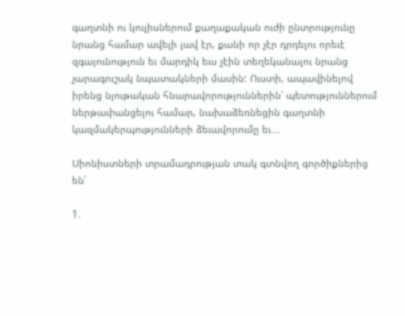գաղտնի ու կուլիսներում քաղաքական ուժի ընտրությունը նրանց համար ավելի լավ էր, քանի որ չէր դրդելու որեւէ զգայունություն եւ մարդիկ եւս չէին տեղեկանալու նրանց չարագուշակ նպատակների մասին: Ուստի, ապավինելով իրենց նյութական հնարավորություններին՝ պետություններում ներթափանցելու համար, նախաձեռնեցին գաղտնի կազմակերպությունների ձեւավորումը եւ...

Սիոնիստների տրամադրության տակ գտնվող գործիքներից են՝

1.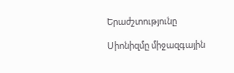Երաժշտությունը

Սիոնիզմը միջազգային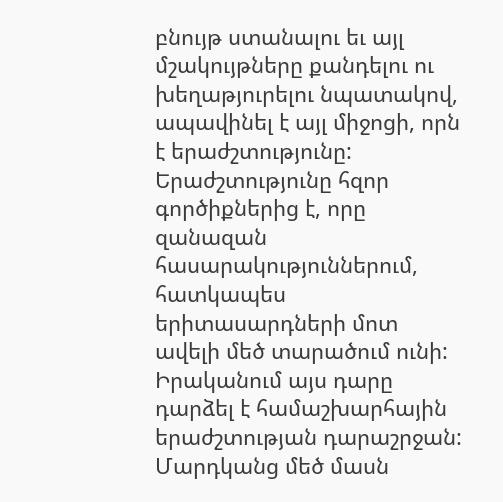բնույթ ստանալու եւ այլ մշակույթները քանդելու ու խեղաթյուրելու նպատակով, ապավինել է այլ միջոցի, որն է երաժշտությունը: Երաժշտությունը հզոր գործիքներից է, որը զանազան հասարակություններում, հատկապես երիտասարդների մոտ ավելի մեծ տարածում ունի: Իրականում այս դարը դարձել է համաշխարհային երաժշտության դարաշրջան:
Մարդկանց մեծ մասն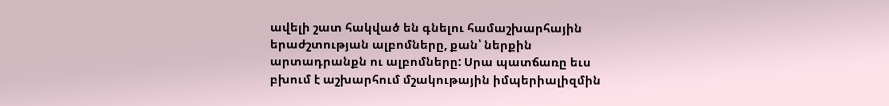ավելի շատ հակված են գնելու համաշխարհային երաժշտության ալբոմները, քան՝ ներքին արտադրանքն ու ալբոմները: Սրա պատճառը եւս բխում է աշխարհում մշակութային իմպերիալիզմին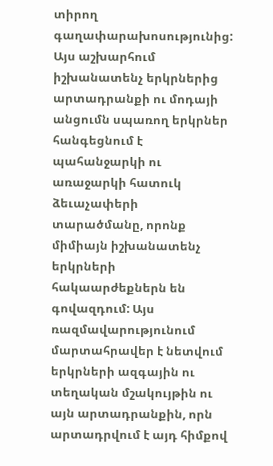տիրող գաղափարախոսությունից: Այս աշխարհում իշխանատենչ երկրներից արտադրանքի ու մոդայի անցումն սպառող երկրներ հանգեցնում է պահանջարկի ու առաջարկի հատուկ ձեւաչափերի տարածմանը, որոնք միմիայն իշխանատենչ երկրների հակաարժեքներն են գովազդում: Այս ռազմավարությունում մարտահրավեր է նետվում երկրների ազգային ու տեղական մշակույթին ու այն արտադրանքին, որն արտադրվում է այդ հիմքով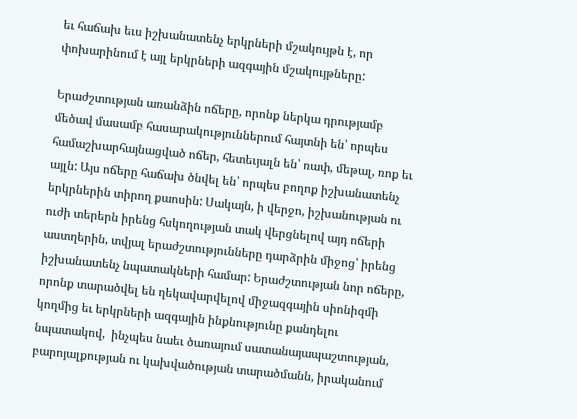եւ հաճախ եւս իշխանատենչ երկրների մշակույթն է, որ փոխարինում է այլ երկրների ազգային մշակույթները:

Երաժշտության առանձին ոճերը, որոնք ներկա դրությամբ մեծավ մասամբ հասարակություններում հայտնի են՝ որպես համաշխարհայնացված ոճեր, հետեւյալն են՝ ռափ, մեթալ, ռոք եւ այլն: Այս ոճերը հաճախ ծնվել են՝ որպես բողոք իշխանատենչ երկրներին տիրող քաոսին: Սակայն, ի վերջո, իշխանության ու ուժի տերերն իրենց հսկողության տակ վերցնելով այդ ոճերի աստղերին, տվյալ երաժշտությունները դարձրին միջոց՝ իրենց իշխանատենչ նպատակների համար: Երաժշտության նոր ոճերը, որոնք տարածվել են ղեկավարվելով միջազգային սիոնիզմի կողմից եւ երկրների ազգային ինքնությունը քանդելու նպատակով,  ինչպես նաեւ ծառայում սատանայապաշտության, բարոյալքության ու կախվածության տարածմանն, իրականում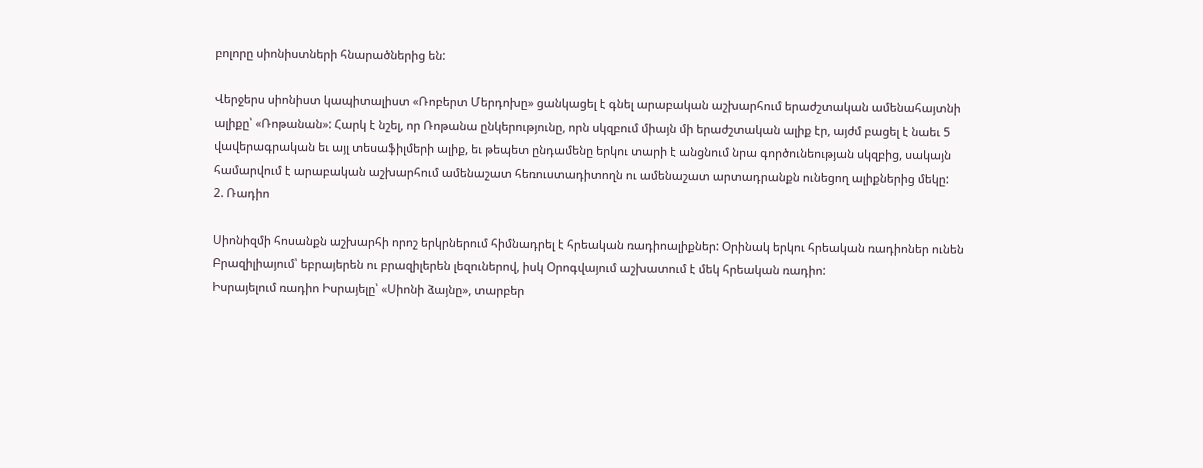բոլորը սիոնիստների հնարածներից են:

Վերջերս սիոնիստ կապիտալիստ «Ռոբերտ Մերդոխը» ցանկացել է գնել արաբական աշխարհում երաժշտական ամենահայտնի ալիքը՝ «Ռոթանան»: Հարկ է նշել, որ Ռոթանա ընկերությունը, որն սկզբում միայն մի երաժշտական ալիք էր, այժմ բացել է նաեւ 5 վավերագրական եւ այլ տեսաֆիլմերի ալիք, եւ թեպետ ընդամենը երկու տարի է անցնում նրա գործունեության սկզբից, սակայն համարվում է արաբական աշխարհում ամենաշատ հեռուստադիտողն ու ամենաշատ արտադրանքն ունեցող ալիքներից մեկը:
2. Ռադիո

Սիոնիզմի հոսանքն աշխարհի որոշ երկրներում հիմնադրել է հրեական ռադիոալիքներ: Օրինակ երկու հրեական ռադիոներ ունեն Բրազիլիայում՝ եբրայերեն ու բրազիլերեն լեզուներով, իսկ Օրոգվայում աշխատում է մեկ հրեական ռադիո:
Իսրայելում ռադիո Իսրայելը՝ «Սիոնի ձայնը», տարբեր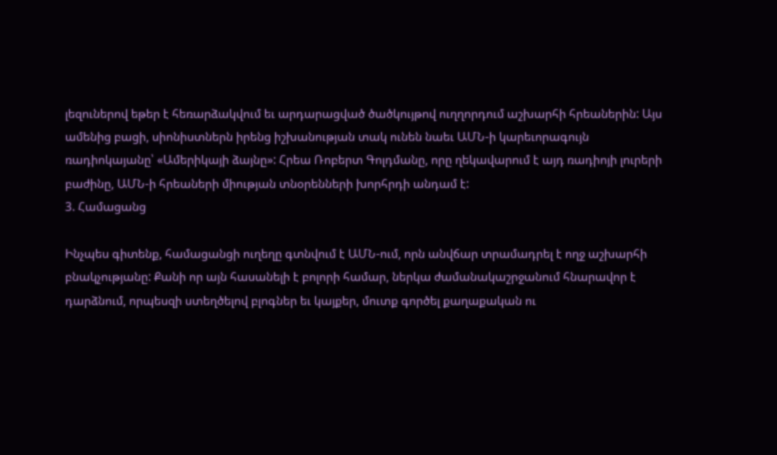լեզուներով եթեր է հեռարձակվում եւ արդարացված ծածկույթով ուղղորդում աշխարհի հրեաներին: Այս ամենից բացի, սիոնիստներն իրենց իշխանության տակ ունեն նաեւ ԱՄՆ-ի կարեւորագույն ռադիոկայանը՝ «Ամերիկայի ձայնը»: Հրեա Ռոբերտ Գոլդմանը, որը ղեկավարում է այդ ռադիոյի լուրերի բաժինը, ԱՄՆ-ի հրեաների միության տնօրենների խորհրդի անդամ է:
3. Համացանց

Ինչպես գիտենք, համացանցի ուղեղը գտնվում է ԱՄՆ-ում, որն անվճար տրամադրել է ողջ աշխարհի բնակչությանը: Քանի որ այն հասանելի է բոլորի համար, ներկա ժամանակաշրջանում հնարավոր է դարձնում, որպեսզի ստեղծելով բլոգներ եւ կայքեր, մուտք գործել քաղաքական ու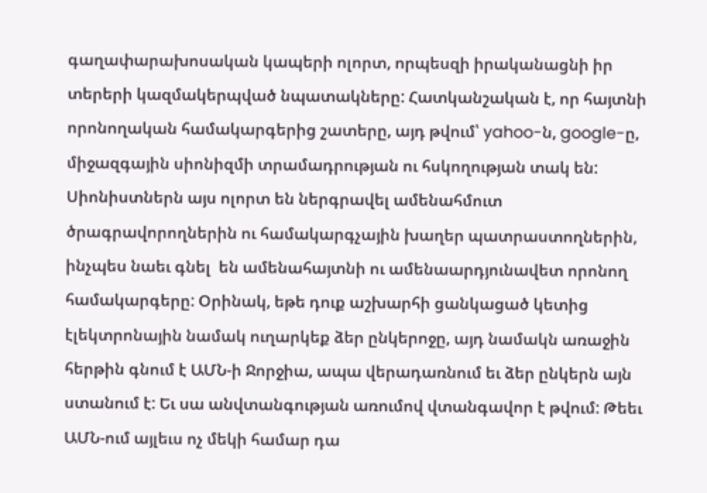գաղափարախոսական կապերի ոլորտ, որպեսզի իրականացնի իր տերերի կազմակերպված նպատակները: Հատկանշական է, որ հայտնի որոնողական համակարգերից շատերը, այդ թվում՝ yahoo-ն, google-ը, միջազգային սիոնիզմի տրամադրության ու հսկողության տակ են:
Սիոնիստներն այս ոլորտ են ներգրավել ամենահմուտ ծրագրավորողներին ու համակարգչային խաղեր պատրաստողներին, ինչպես նաեւ գնել  են ամենահայտնի ու ամենաարդյունավետ որոնող համակարգերը: Օրինակ, եթե դուք աշխարհի ցանկացած կետից էլեկտրոնային նամակ ուղարկեք ձեր ընկերոջը, այդ նամակն առաջին հերթին գնում է ԱՄՆ-ի Ջորջիա, ապա վերադառնում եւ ձեր ընկերն այն ստանում է: Եւ սա անվտանգության առումով վտանգավոր է թվում: Թեեւ ԱՄՆ-ում այլեւս ոչ մեկի համար դա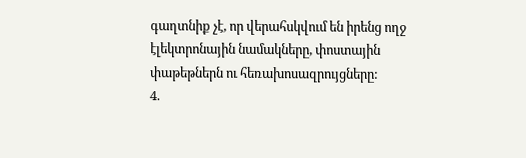գաղտնիք չէ, որ վերահսկվում են իրենց ողջ էլեկտրոնային նամակները, փոստային փաթեթներն ու հեռախոսազրույցները:
4.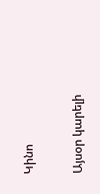Կինո

Այսօր կարելի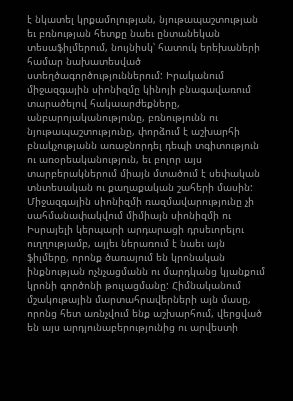է նկատել կրքամոլության, նյութապաշտության եւ բռնության հետքը նաեւ ընտանեկան տեսաֆիլմերում, նույնիսկ՝ հատուկ երեխաների համար նախատեսված ստեղծագործություններում: Իրականում միջազգային սիոնիզմը կինոյի բնագավառում տարածելով հակաարժեքները, անբարոյականությունը, բռնությունն ու նյութապաշտությունը, փորձում է աշխարհի բնակչությանն առաջնորդել դեպի տգիտություն ու առօրեականություն, եւ բոլոր այս տարբերակներում միայն մտածում է սեփական տնտեսական ու քաղաքական շահերի մասին:
Միջազգային սիոնիզմի ռազմավարությունը չի սահմանափակվում միմիայն սիոնիզմի ու Իսրայելի կերպարի արդարացի դրսեւորելու ուղղությամբ, այլեւ ներառում է նաեւ այն ֆիլմերը, որոնք ծառայում են կրոնական ինքնության ոչնչացմանն ու մարդկանց կյանքում կրոնի գործոնի թուլացմանը: Հիմնականում մշակութային մարտահրավերների այն մասը, որոնց հետ առնչվում ենք աշխարհում, վերցված են այս արդյունաբերությունից ու արվեստի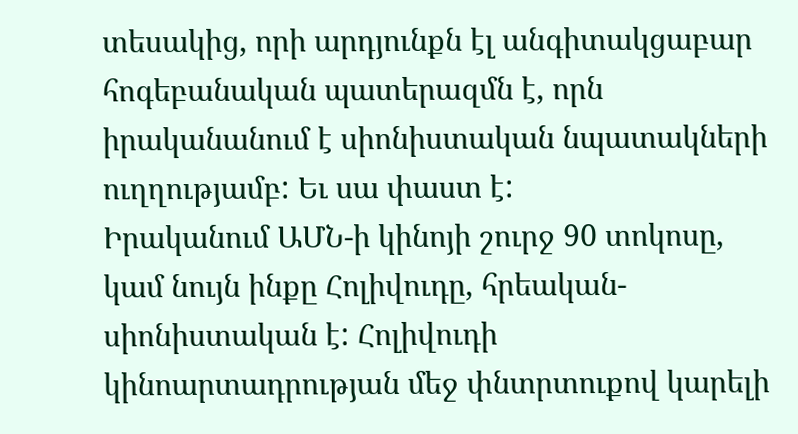տեսակից, որի արդյունքն էլ անգիտակցաբար հոգեբանական պատերազմն է, որն իրականանում է սիոնիստական նպատակների ուղղությամբ: Եւ սա փաստ է:
Իրականում ԱՄՆ-ի կինոյի շուրջ 90 տոկոսը, կամ նույն ինքը Հոլիվուդը, հրեական-սիոնիստական է: Հոլիվուդի կինոարտադրության մեջ փնտրտուքով կարելի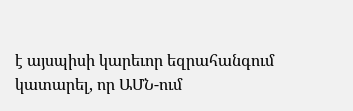է այսպիսի կարեւոր եզրահանգում կատարել, որ ԱՄՆ-ում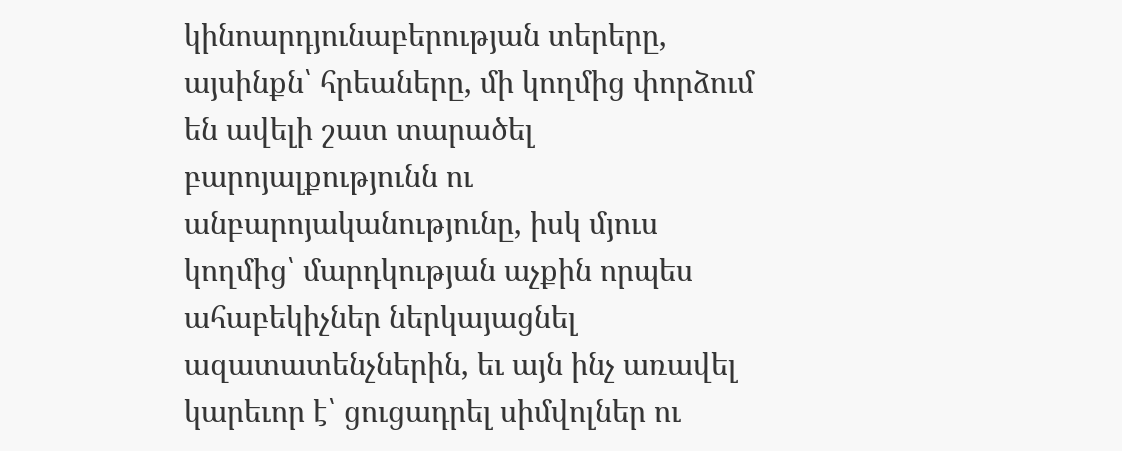կինոարդյունաբերության տերերը, այսինքն՝ հրեաները, մի կողմից փորձում են ավելի շատ տարածել բարոյալքությունն ու անբարոյականությունը, իսկ մյուս կողմից՝ մարդկության աչքին որպես ահաբեկիչներ ներկայացնել ազատատենչներին, եւ այն ինչ առավել կարեւոր է՝ ցուցադրել սիմվոլներ ու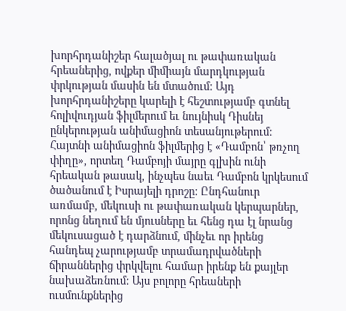խորհրդանիշեր հալածյալ ու թափառական հրեաներից, ովքեր միմիայն մարդկության փրկության մասին են մտածում: Այդ խորհրդանիշերը կարելի է հեշտությամբ գտնել հոլիվուդյան ֆիլմերում եւ նույնիսկ Դիսնեյ ընկերության անիմացիոն տեսանյութերում: Հայտնի անիմացիոն ֆիլմերից է «Դամբոն՝ թռչող փիղը», որտեղ Դամբոյի մայրը գլխին ունի հրեական թասակ, ինչպես նաեւ Դամբոն կրկեսում ծածանում է Իսրայելի դրոշը: Ընդհանուր առմամբ, մեկուսի ու թափառական կերպարներ, որոնց նեղում են մյուսները եւ հենց դա էլ նրանց մեկուսացած է դարձնում, մինչեւ որ իրենց հանդեպ չարությամբ տրամադրվածների ճիրաններից փրկվելու համար իրենք են քայլեր նախաձեռնում: Այս բոլորը հրեաների ուսմունքներից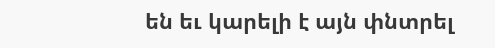են եւ կարելի է այն փնտրել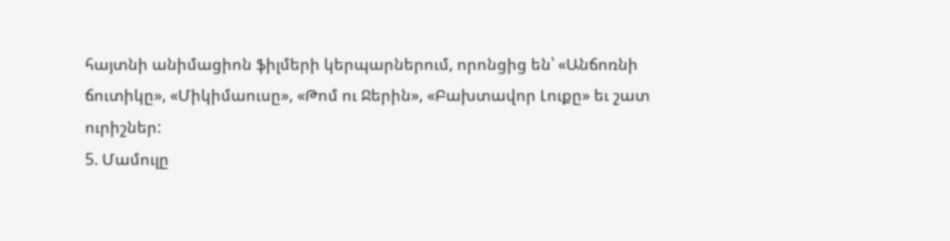հայտնի անիմացիոն ֆիլմերի կերպարներում, որոնցից են՝ «Անճոռնի ճուտիկը», «Միկիմաուսը», «Թոմ ու Ջերին», «Բախտավոր Լուքը» եւ շատ ուրիշներ:
5. Մամուլը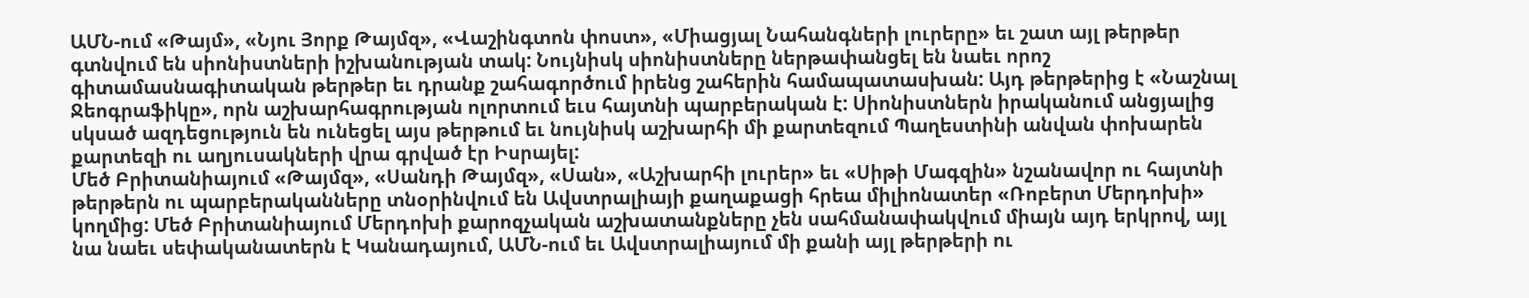ԱՄՆ-ում «Թայմ», «Նյու Յորք Թայմզ», «Վաշինգտոն փոստ», «Միացյալ Նահանգների լուրերը» եւ շատ այլ թերթեր գտնվում են սիոնիստների իշխանության տակ: Նույնիսկ սիոնիստները ներթափանցել են նաեւ որոշ գիտամասնագիտական թերթեր եւ դրանք շահագործում իրենց շահերին համապատասխան: Այդ թերթերից է «Նաշնալ Ջեոգրաֆիկը», որն աշխարհագրության ոլորտում եւս հայտնի պարբերական է: Սիոնիստներն իրականում անցյալից սկսած ազդեցություն են ունեցել այս թերթում եւ նույնիսկ աշխարհի մի քարտեզում Պաղեստինի անվան փոխարեն քարտեզի ու աղյուսակների վրա գրված էր Իսրայել:
Մեծ Բրիտանիայում «Թայմզ», «Սանդի Թայմզ», «Սան», «Աշխարհի լուրեր» եւ «Սիթի Մագզին» նշանավոր ու հայտնի թերթերն ու պարբերականները տնօրինվում են Ավստրալիայի քաղաքացի հրեա միլիոնատեր «Ռոբերտ Մերդոխի» կողմից: Մեծ Բրիտանիայում Մերդոխի քարոզչական աշխատանքները չեն սահմանափակվում միայն այդ երկրով, այլ նա նաեւ սեփականատերն է Կանադայում, ԱՄՆ-ում եւ Ավստրալիայում մի քանի այլ թերթերի ու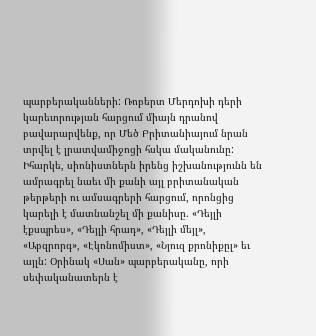պարբերականների: Ռոբերտ Մերդոխի դերի կարեւորության հարցում միայն դրանով բավարարվենք, որ Մեծ Բրիտանիայում նրան տրվել է լրատվամիջոցի հսկա մականունը: Իհարկե, սիոնիստներն իրենց իշխանությունն են ամրագրել նաեւ մի քանի այլ բրիտանական թերթերի ու ամսագրերի հարցում, որոնցից կարելի է մատնանշել մի քանիսը. «Դեյլի էքսպրես», «Դեյլի հրադ», «Դեյլի մեյլ», «Աբզրորգ», «Էկոնոմիստ», «Նյուզ քրոնիքըլ» եւ այլն: Օրինակ «Սան» պարբերականը, որի սեփականատերն է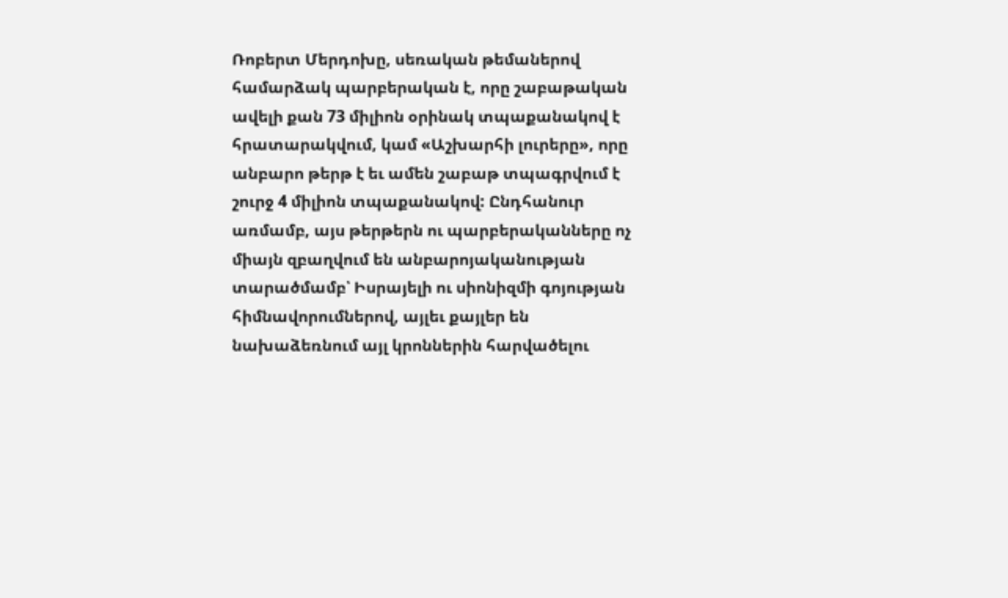Ռոբերտ Մերդոխը, սեռական թեմաներով համարձակ պարբերական է, որը շաբաթական ավելի քան 73 միլիոն օրինակ տպաքանակով է հրատարակվում, կամ «Աշխարհի լուրերը», որը անբարո թերթ է եւ ամեն շաբաթ տպագրվում է շուրջ 4 միլիոն տպաքանակով: Ընդհանուր առմամբ, այս թերթերն ու պարբերականները ոչ միայն զբաղվում են անբարոյականության տարածմամբ՝ Իսրայելի ու սիոնիզմի գոյության հիմնավորումներով, այլեւ քայլեր են նախաձեռնում այլ կրոններին հարվածելու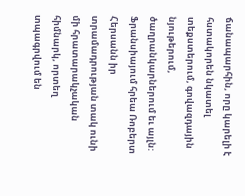ճանապարհին, որը կարելի է հստակորեն նկատել տեքստերում, գովազդային նյութերում, ծաղրանկարներում եւ այլն:
Ֆրանսիայում հրեա Ռոբերտ Հերսանն իր տրամադրության տակ ունի մի հրատարակչական հիմնարկ, որտեղ տպագրվում են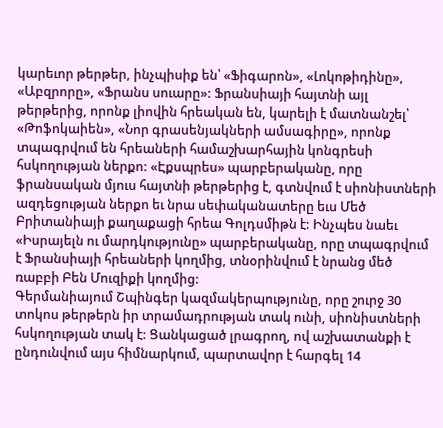կարեւոր թերթեր, ինչպիսիք են՝ «Ֆիգարոն», «Լոկոթիդինը», «Աբզրորը», «Ֆրանս սուարը»: Ֆրանսիայի հայտնի այլ թերթերից, որոնք լիովին հրեական են, կարելի է մատնանշել՝ «Թոֆոկաիեն», «Նոր գրասենյակների ամսագիրը», որոնք տպագրվում են հրեաների համաշխարհային կոնգրեսի հսկողության ներքո: «Էքսպրես» պարբերականը, որը ֆրանսական մյուս հայտնի թերթերից է, գտնվում է սիոնիստների ազդեցության ներքո եւ նրա սեփականատերը եւս Մեծ Բրիտանիայի քաղաքացի հրեա Գոլդսմիթն է: Ինչպես նաեւ «Իսրայելն ու մարդկությունը» պարբերականը, որը տպագրվում է Ֆրանսիայի հրեաների կողմից, տնօրինվում է նրանց մեծ ռաբբի Բեն Մուզիքի կողմից:
Գերմանիայում Շպինգեր կազմակերպությունը, որը շուրջ 30 տոկոս թերթերն իր տրամադրության տակ ունի, սիոնիստների հսկողության տակ է: Ցանկացած լրագրող, ով աշխատանքի է ընդունվում այս հիմնարկում, պարտավոր է հարգել 14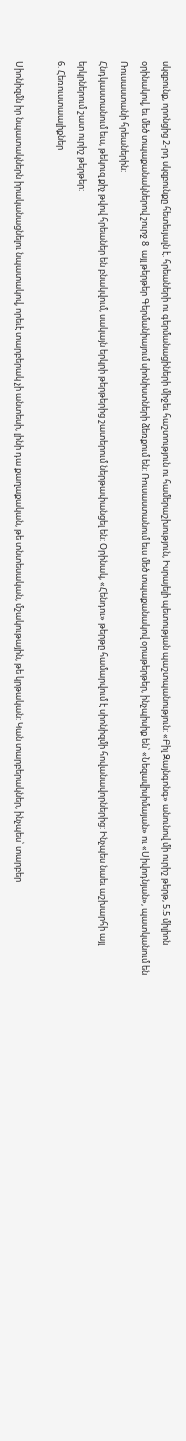սկզբունք, որոնցից 2-րդ սկզբունքը հետեւյալն է. հրեաների ու գերմանացիների միջեւ հաշտություն ու համերաշխություն, Իսրայելի պետության պաշտպանություն: «Բիլ Զայնգոնգ» անունով մի ուրիշ թերթ, 5.5 միլիոն օրինակով, եւ մեծ տպաքանակներով շուրջ 8  այլ թերթեր Գերմանիայում սիոնիստների ձեռքում են: Ռուսաստանում եւս մեծ տպաքանակով օրաթերթեր, ինչպիսիք են՝ «Նեզավիսիմայան» ու «Սիվոդնյան», պատկանում են Ռուսաստանի հրեաներին:
Հնդկաստանում եւս, թեկուզ քիչ թվով հրեաներ են բնակվում, սակայն երկրի թերթերից շատերում ներթափանցել են: Օրինակ, «Հենդու» թերթը համարվում է սիոնիզմի հովանավորներից: Ինչպես նաեւ աշխարհի այլ երկրներում շատ ուրիշ թերթեր:
6. Հեռուստաալիքներ

Սիոնիզմն իր նպատակներն իրականացնելու նպատակով, որեւէ տարբերակ չի անտեսի, լինի դա քաղաքական, թե տնտեսական, մշակութային, թե կրթական: Կան տարբերակներ, ինչպես՝ տարբեր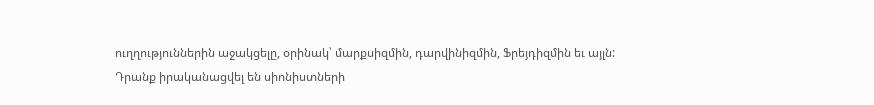ուղղություններին աջակցելը, օրինակ՝ մարքսիզմին, դարվինիզմին, Ֆրեյդիզմին եւ այլն: Դրանք իրականացվել են սիոնիստների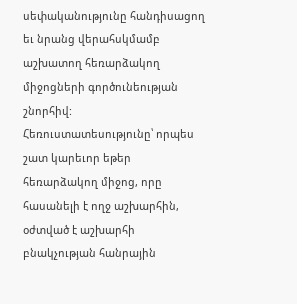սեփականությունը հանդիսացող եւ նրանց վերահսկմամբ աշխատող հեռարձակող միջոցների գործունեության շնորհիվ:
Հեռուստատեսությունը՝ որպես շատ կարեւոր եթեր հեռարձակող միջոց, որը հասանելի է ողջ աշխարհին, օժտված է աշխարհի բնակչության հանրային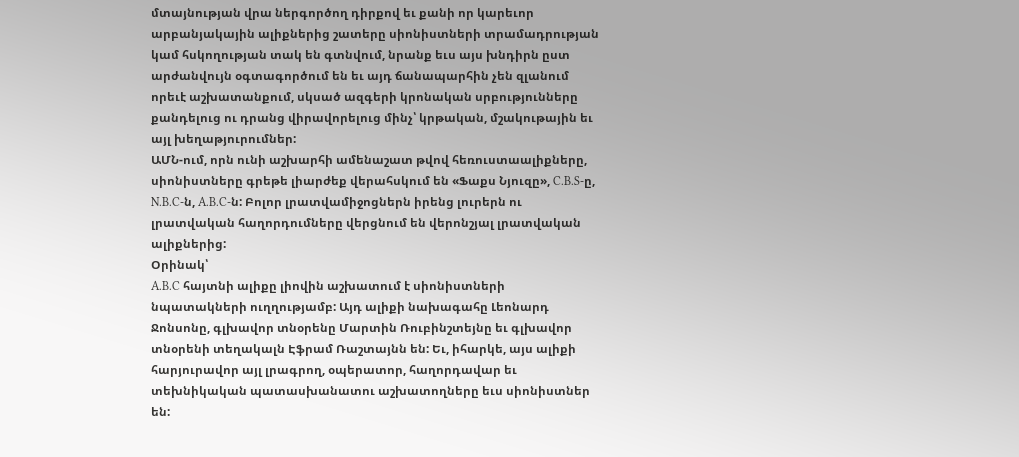մտայնության վրա ներգործող դիրքով եւ քանի որ կարեւոր արբանյակային ալիքներից շատերը սիոնիստների տրամադրության կամ հսկողության տակ են գտնվում, նրանք եւս այս խնդիրն ըստ արժանվույն օգտագործում են եւ այդ ճանապարհին չեն զլանում որեւէ աշխատանքում, սկսած ազգերի կրոնական սրբությունները քանդելուց ու դրանց վիրավորելուց մինչ՝ կրթական, մշակութային եւ այլ խեղաթյուրումներ:
ԱՄՆ-ում, որն ունի աշխարհի ամենաշատ թվով հեռուստաալիքները, սիոնիստները գրեթե լիարժեք վերահսկում են «Ֆաքս Նյուզը», C.B.S-ը, N.B.C-ն, A.B.C-ն: Բոլոր լրատվամիջոցներն իրենց լուրերն ու լրատվական հաղորդումները վերցնում են վերոնշյալ լրատվական ալիքներից:
Օրինակ՝
A.B.C հայտնի ալիքը լիովին աշխատում է սիոնիստների նպատակների ուղղությամբ: Այդ ալիքի նախագահը Լեոնարդ Ջոնսոնը, գլխավոր տնօրենը Մարտին Ռուբինշտեյնը եւ գլխավոր տնօրենի տեղակալն Էֆրամ Ռաշտայնն են: Եւ, իհարկե, այս ալիքի հարյուրավոր այլ լրագրող, օպերատոր, հաղորդավար եւ տեխնիկական պատասխանատու աշխատողները եւս սիոնիստներ են: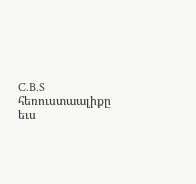C.B.S հեռուստաալիքը եւս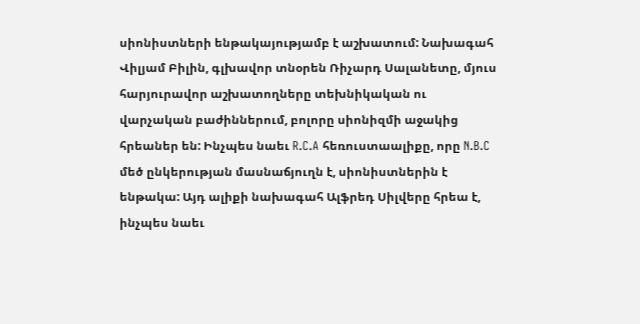սիոնիստների ենթակայությամբ է աշխատում: Նախագահ Վիլյամ Բիլին, գլխավոր տնօրեն Ռիչարդ Սալանետը, մյուս հարյուրավոր աշխատողները տեխնիկական ու վարչական բաժիններում, բոլորը սիոնիզմի աջակից հրեաներ են: Ինչպես նաեւ R.C.A հեռուստաալիքը, որը N.B.C մեծ ընկերության մասնաճյուղն է, սիոնիստներին է ենթակա: Այդ ալիքի նախագահ Ալֆրեդ Սիլվերը հրեա է, ինչպես նաեւ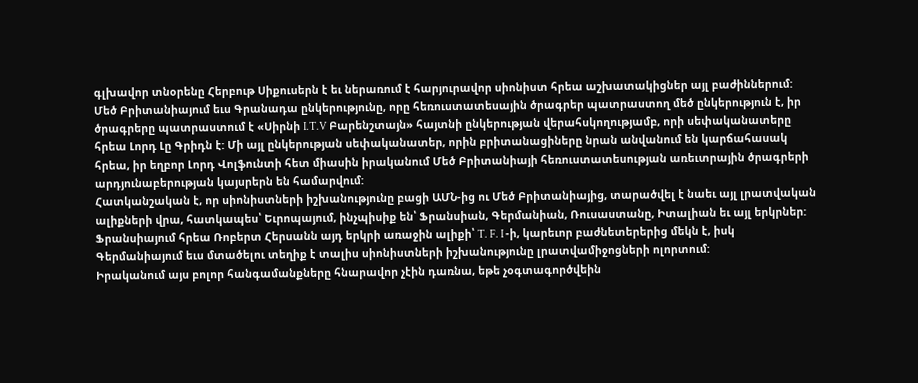գլխավոր տնօրենը Հերբութ Սիքուսերն է եւ ներառում է հարյուրավոր սիոնիստ հրեա աշխատակիցներ այլ բաժիններում:
Մեծ Բրիտանիայում եւս Գրանադա ընկերությունը, որը հեռուստատեսային ծրագրեր պատրաստող մեծ ընկերություն է, իր ծրագրերը պատրաստում է «Սիրնի I.T.V Բարենշտայն» հայտնի ընկերության վերահսկողությամբ, որի սեփականատերը հրեա Լորդ Լը Գրիդն է: Մի այլ ընկերության սեփականատեր, որին բրիտանացիները նրան անվանում են կարճահասակ հրեա, իր եղբոր Լորդ Վոլֆունտի հետ միասին իրականում Մեծ Բրիտանիայի հեռուստատեսության առեւտրային ծրագրերի արդյունաբերության կայսրերն են համարվում:
Հատկանշական է, որ սիոնիստների իշխանությունը բացի ԱՄՆ-ից ու Մեծ Բրիտանիայից, տարածվել է նաեւ այլ լրատվական ալիքների վրա, հատկապես՝ Եւրոպայում, ինչպիսիք են՝ Ֆրանսիան, Գերմանիան, Ռուսաստանը, Իտալիան եւ այլ երկրներ: Ֆրանսիայում հրեա Ռոբերտ Հերսանն այդ երկրի առաջին ալիքի՝ T. F. I -ի, կարեւոր բաժնետերերից մեկն է, իսկ Գերմանիայում եւս մտածելու տեղիք է տալիս սիոնիստների իշխանությունը լրատվամիջոցների ոլորտում:
Իրականում այս բոլոր հանգամանքները հնարավոր չէին դառնա, եթե չօգտագործվեին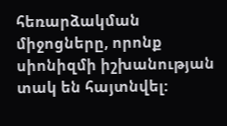հեռարձակման միջոցները, որոնք սիոնիզմի իշխանության տակ են հայտնվել: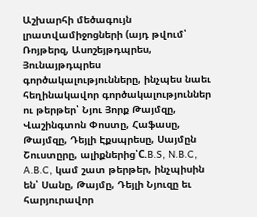Աշխարհի մեծագույն լրատվամիջոցների (այդ թվում՝ Ռոյթերզ, Ասոշեյթդպրես, Յունայթդպրես գործակալությունները, ինչպես նաեւ հեղինակավոր գործակալություններ ու թերթեր՝ Նյու Յորք Թայմզը, Վաշինգտոն Փոստը, Հաֆասը, Թայմզը, Դեյլի Էքսպրեսը, Սայմըն Շուստըրը, ալիքներից՝C.B.S, N.B.C, A.B.C, կամ շատ թերթեր, ինչպիսին են՝ Սանը, Թայմը, Դեյլի Նյուզը եւ հարյուրավոր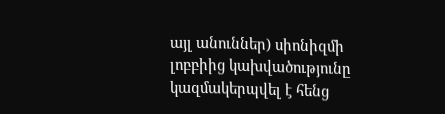այլ անուններ) սիոնիզմի լոբբիից կախվածությունը կազմակերպվել է հենց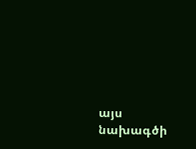այս նախագծի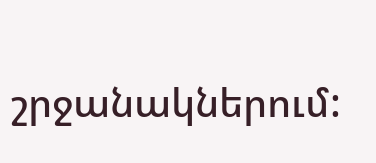շրջանակներում: